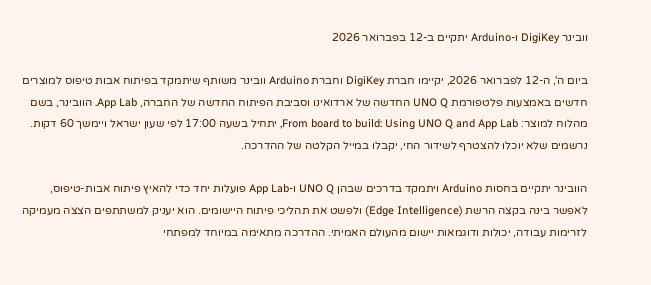וובינר DigiKey ו-Arduino יתקיים ב-12 בפברואר 2026

ביום ה', ה-12 לפברואר 2026, יקיימו חברת DigiKey וחברת Arduino וובינר משותף שיתמקד בפיתוח אבות טיפוס למוצרים חדשים באמצעות פלטפורמת UNO Q החדשה של ארדואינו וסביבת הפיתוח החדשה של החברה, App Lab. הוובינר, בשם מהלוח למוצר: From board to build: Using UNO Q and App Lab, יתחיל בשעה 17:00 לפי שעון ישראל ויימשך 60 דקות. נרשמים שלא יוכלו להצטרף לשידור החי, יקבלו במייל הקלטה של ההדרכה.

הוובינר יתקיים בחסות Arduino ויתמקד בדרכים שבהן UNO Q ו-App Lab פועלות יחד כדי להאיץ פיתוח אבות-טיפוס, לאפשר בינה בקצה הרשת (Edge Intelligence) ולפשט את תהליכי פיתוח היישומים. הוא יעניק למשתתפים הצצה מעמיקה לזרימות עבודה, יכולות ודוגמאות יישום מהעולם האמיתי. ההדרכה מתאימה במיוחד למפתחי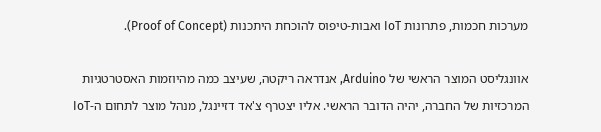מערכות חכמות, פתרונות IoT ואבות-טיפוס להוכחת היתכנות (Proof of Concept).

אוונגליסט המוצר הראשי של Arduino, אנדראה ריקטה, שעיצב כמה מהיוזמות האסטרטגיות המרכזיות של החברה, יהיה הדובר הראשי. אליו יצטרף צ'אד דזיינגל, מנהל מוצר לתחום ה-IoT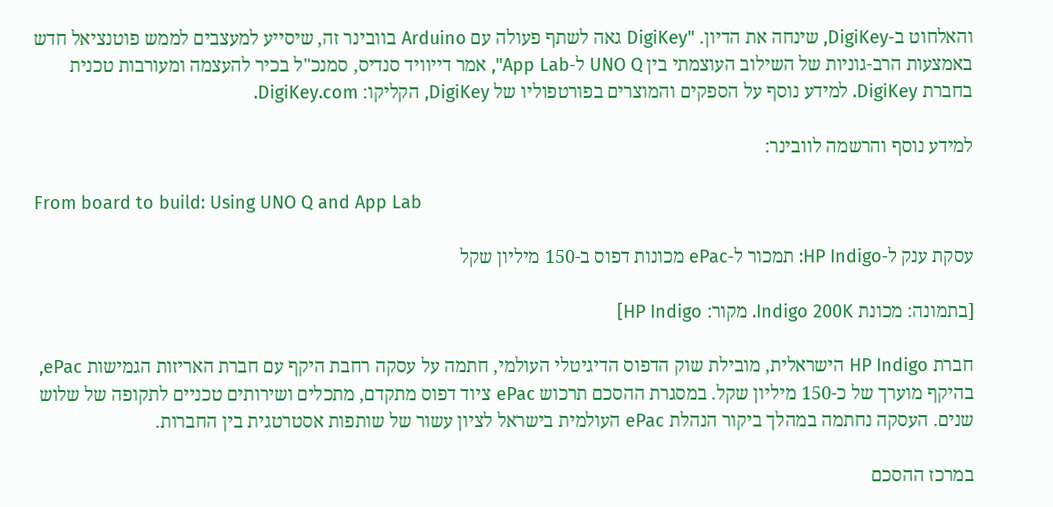והאלחוט ב-DigiKey, שינחה את הדיון. "DigiKey גאה לשתף פעולה עם Arduino בוובינר זה, שיסייע למעצבים לממש פוטנציאל חדש באמצעות הרב-גוניות של השילוב העוצמתי בין UNO Q ל-App Lab", אמר דייוויד סנדיס, סמנכ"ל בכיר להעצמה ומעורבות טכנית בחברת DigiKey. למידע נוסף על הספקים והמוצרים בפורטפוליו של DigiKey, הקליקו: DigiKey.com.

למידע נוסף והרשמה לוובינר:

From board to build: Using UNO Q and App Lab

עסקת ענק ל-HP Indigo: תמכור ל-ePac מכונות דפוס ב-150 מיליון שקל

[בתמונה: מכונת Indigo 200K. מקור: HP Indigo]

חברת HP Indigo הישראלית, מובילת שוק הדפוס הדיגיטלי העולמי, חתמה על עסקה רחבת היקף עם חברת האריזות הגמישות ePac, בהיקף מוערך של כ-150 מיליון שקל. במסגרת ההסכם תרכוש ePac ציוד דפוס מתקדם, מתכלים ושירותים טכניים לתקופה של שלוש שנים. העסקה נחתמה במהלך ביקור הנהלת ePac העולמית בישראל לציון עשור של שותפות אסטרטגית בין החברות.

במרכז ההסכם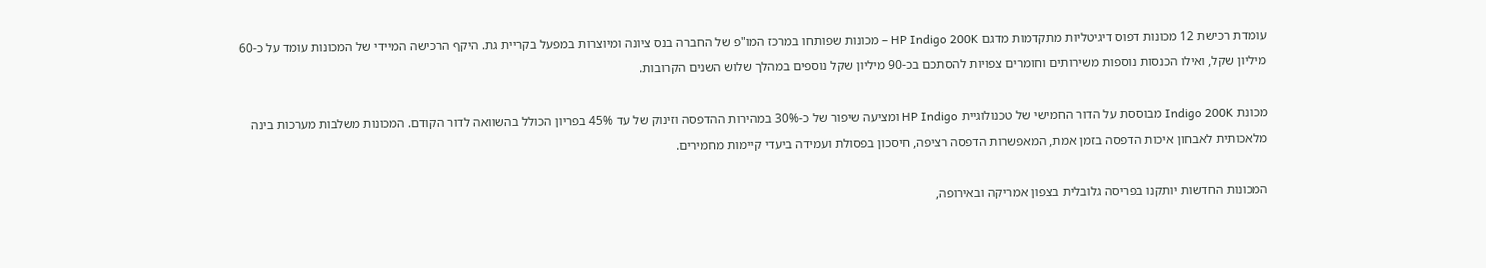עומדת רכישת 12 מכונות דפוס דיגיטליות מתקדמות מדגם HP Indigo 200K – מכונות שפותחו במרכז המו"פ של החברה בנס ציונה ומיוצרות במפעל בקריית גת. היקף הרכישה המיידי של המכונות עומד על כ-60 מיליון שקל, ואילו הכנסות נוספות משירותים וחומרים צפויות להסתכם בכ-90 מיליון שקל נוספים במהלך שלוש השנים הקרובות.

מכונת Indigo 200K מבוססת על הדור החמישי של טכנולוגיית HP Indigo ומציעה שיפור של כ-30% במהירות ההדפסה וזינוק של עד 45% בפריון הכולל בהשוואה לדור הקודם. המכונות משלבות מערכות בינה מלאכותית לאבחון איכות הדפסה בזמן אמת, המאפשרות הדפסה רציפה, חיסכון בפסולת ועמידה ביעדי קיימות מחמירים.

המכונות החדשות יותקנו בפריסה גלובלית בצפון אמריקה ובאירופה,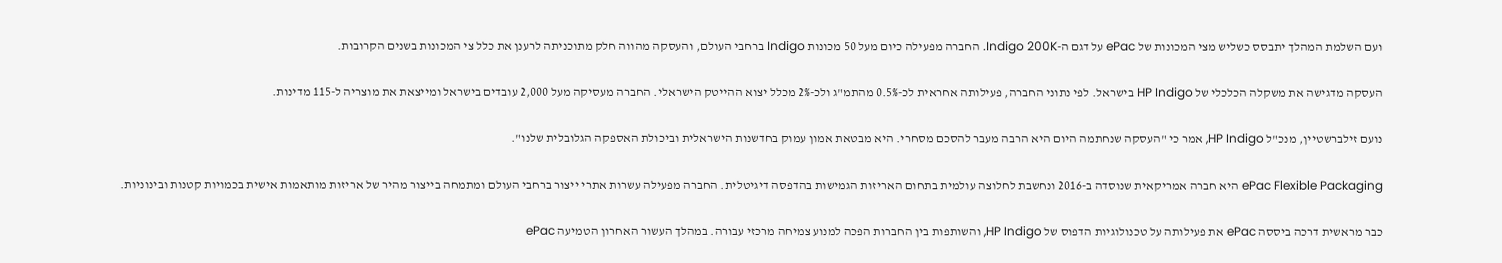ועם השלמת המהלך יתבסס כשליש מצי המכונות של ePac על דגם ה-Indigo 200K. החברה מפעילה כיום מעל 50 מכונות Indigo ברחבי העולם, והעסקה מהווה חלק מתוכניתה לרענן את כלל צי המכונות בשנים הקרובות.

העסקה מדגישה את משקלה הכלכלי של HP Indigo בישראל. לפי נתוני החברה, פעילותה אחראית לכ-0.5% מהתמ"ג ולכ-2% מכלל יצוא ההייטק הישראלי. החברה מעסיקה מעל 2,000 עובדים בישראל ומייצאת את מוצריה ל-115 מדינות.

נועם זילברשטיין, מנכ"ל HP Indigo, אמר כי "העסקה שנחתמה היום היא הרבה מעבר להסכם מסחרי. היא מבטאת אמון עמוק בחדשנות הישראלית וביכולת האספקה הגלובלית שלנו".

ePac Flexible Packaging היא חברה אמריקאית שנוסדה ב-2016 ונחשבת לחלוצה עולמית בתחום האריזות הגמישות בהדפסה דיגיטלית. החברה מפעילה עשרות אתרי ייצור ברחבי העולם ומתמחה בייצור מהיר של אריזות מותאמות אישית בכמויות קטנות ובינוניות.

כבר מראשית דרכה ביססה ePac את פעילותה על טכנולוגיות הדפוס של HP Indigo, והשותפות בין החברות הפכה למנוע צמיחה מרכזי עבורה. במהלך העשור האחרון הטמיעה ePac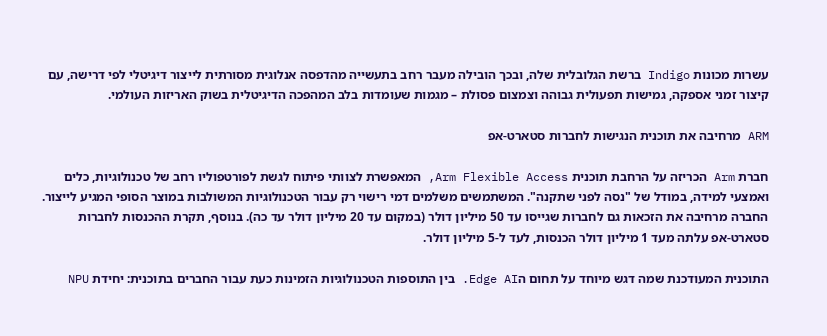עשרות מכונות Indigo ברשת הגלובלית שלה, ובכך הובילה מעבר רחב בתעשייה מהדפסה אנלוגית מסורתית לייצור דיגיטלי לפי דרישה, עם קיצור זמני אספקה, גמישות תפעולית גבוהה וצמצום פסולת – מגמות שעומדות בלב המהפכה הדיגיטלית בשוק האריזות העולמי.

ARM מרחיבה את תוכנית הנגישות לחברות סטארט-אפ

חברת Arm הכריזה על הרחבת תוכנית Arm Flexible Access, המאפשרת לצוותי פיתוח לגשת לפורטפוליו רחב של טכנולוגיות, כלים ואמצעי למידה, במודל של "נסה לפני שתקנה". המשתמשים משלמים דמי רישוי רק עבור הטכנולוגיות המשולבות במוצר הסופי המגיע לייצור. החברה מרחיבה את הזכאות גם לחברות שגייסו עד 50 מיליון דולר (במקום עד 20 מיליון דולר עד כה). בנוסף, תקרת ההכנסות לחברות סטארט-אפ עלתה מעד 1 מיליון דולר הכנסות, לעד ל-5 מיליון דולר.

התוכנית המעודכנת שמה דגש מיוחד על תחום הEdge AI. בין התוספות הטכנולוגיות הזמינות כעת עבור החברים בתוכנית: יחידת NPU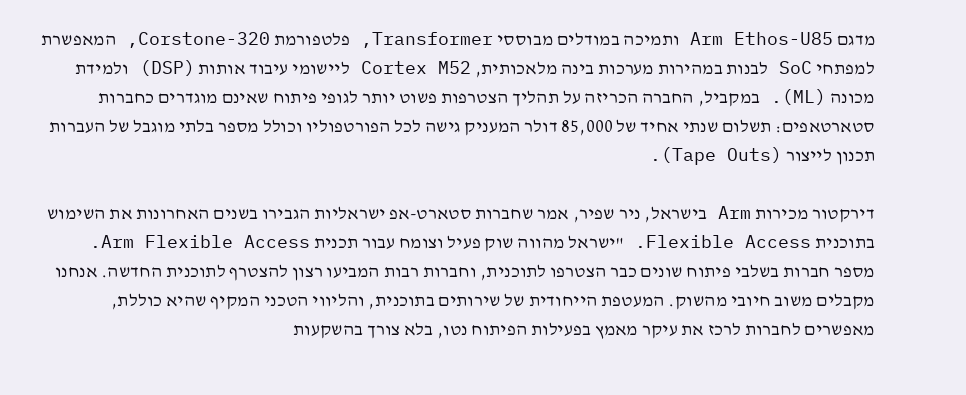מדגם Arm Ethos-U85 ותמיכה במודלים מבוססי Transformer, פלטפורמת Corstone-320, המאפשרת למפתחי SoC לבנות במהירות מערכות בינה מלאכותית, Cortex M52 ליישומי עיבוד אותות (DSP) ולמידת מכונה (ML). במקביל, החברה הכריזה על תהליך הצטרפות פשוט יותר לגופי פיתוח שאינם מוגדרים כחברות סטארטאפים: תשלום שנתי אחיד של 85,000 דולר המעניק גישה לכל הפורטפוליו וכולל מספר בלתי מוגבל של העברות תכנון לייצור (Tape Outs).

דירקטור מכירות Arm בישראל, ניר שפיר, אמר שחברות סטארט-אפ ישראליות הגבירו בשנים האחרונות את השימוש בתוכנית Flexible Access. "ישראל מהווה שוק פעיל וצומח עבור תכנית Arm Flexible Access. מספר חברות בשלבי פיתוח שונים כבר הצטרפו לתוכנית, וחברות רבות המביעו רצון להצטרף לתוכנית החדשה. אנחנו מקבלים משוב חיובי מהשוק. המעטפת הייחודית של שירותים בתוכנית, והליווי הטכני המקיף שהיא כוללת, מאפשרים לחברות לרכז את עיקר מאמץ בפעילות הפיתוח נטו, בלא צורך בהשקעות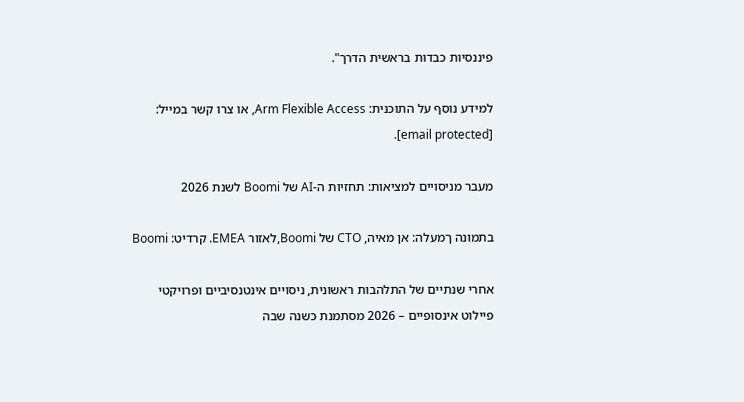פיננסיות כבדות בראשית הדרך".

למידע נוסף על התוכנית: Arm Flexible Access, או צרו קשר במייל: [email protected].

מעבר מניסויים למציאות: תחזיות ה-AI של Boomi לשנת 2026

בתמונה ךמעלה: אן מאיה, CTO של Boomi,לאזור EMEA. קרדיט: Boomi

אחרי שנתיים של התלהבות ראשונית, ניסויים אינטנסיביים ופרויקטי פיילוט אינסופיים – 2026 מסתמנת כשנה שבה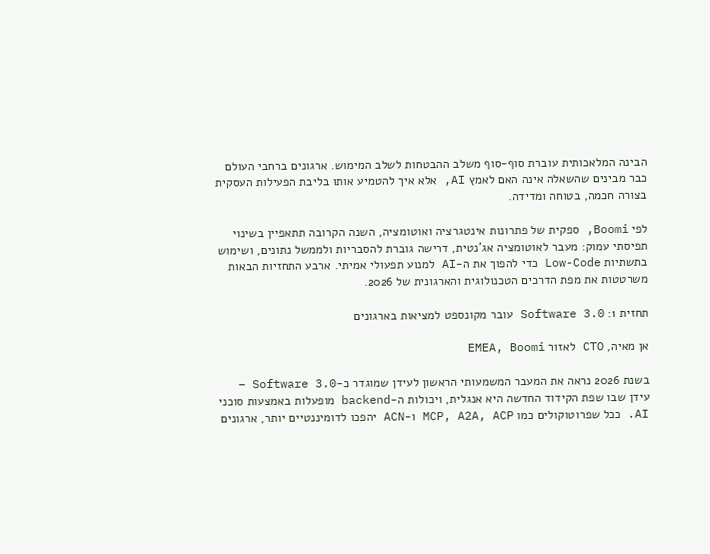הבינה המלאכותית עוברת סוף-סוף משלב ההבטחות לשלב המימוש. ארגונים ברחבי העולם כבר מבינים שהשאלה אינה האם לאמץ AI, אלא איך להטמיע אותו בליבת הפעילות העסקית בצורה חכמה, בטוחה ומדידה.

לפי Boomi, ספקית של פתרונות אינטגרציה ואוטומציה, השנה הקרובה תתאפיין בשינוי תפיסתי עמוק: מעבר לאוטומציה אג’נטית, דרישה גוברת להסבריות ולממשל נתונים, ושימוש בתשתיות Low-Code כדי להפוך את ה-AI למנוע תפעולי אמיתי. ארבע התחזיות הבאות משרטטות את מפת הדרכים הטכנולוגית והארגונית של 2026.

תחזית 1: Software 3.0 עובר מקונספט למציאות בארגונים

אן מאיה, CTO לאזור EMEA, Boomi

בשנת 2026 נראה את המעבר המשמעותי הראשון לעידן שמוגדר כ-Software 3.0 – עידן שבו שפת הקידוד החדשה היא אנגלית, ויכולות ה-backend מופעלות באמצעות סוכני AI. ככל שפרוטוקולים כמו MCP, A2A, ACP ו-ACN יהפכו לדומיננטיים יותר, ארגונים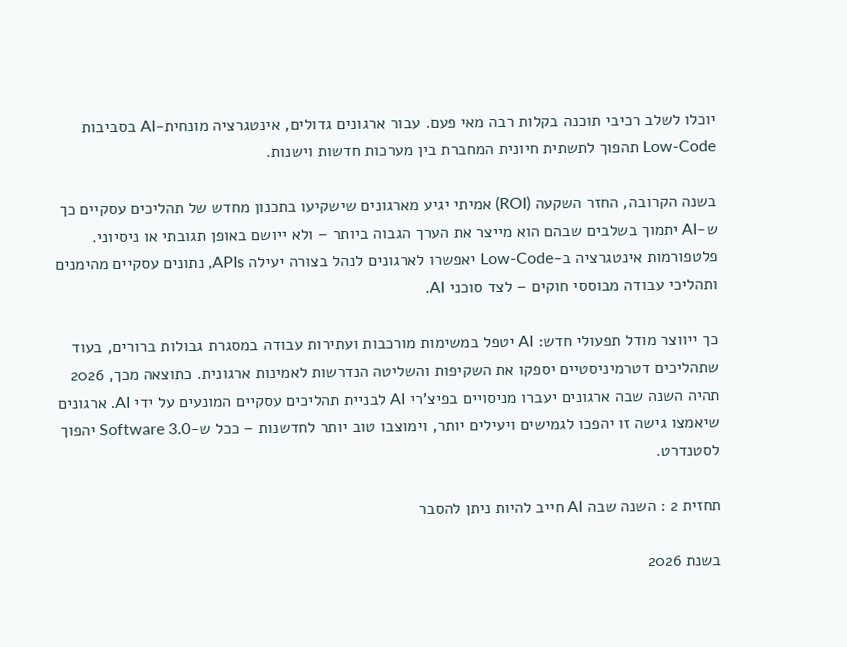יוכלו לשלב רכיבי תוכנה בקלות רבה מאי פעם. עבור ארגונים גדולים, אינטגרציה מונחית-AI בסביבות Low-Code תהפוך לתשתית חיונית המחברת בין מערכות חדשות וישנות.

בשנה הקרובה, החזר השקעה (ROI) אמיתי יגיע מארגונים שישקיעו בתכנון מחדש של תהליכים עסקיים כך ש-AI יתמוך בשלבים שבהם הוא מייצר את הערך הגבוה ביותר – ולא ייושם באופן תגובתי או ניסיוני. פלטפורמות אינטגרציה ב-Low-Code יאפשרו לארגונים לנהל בצורה יעילה APIs, נתונים עסקיים מהימנים ותהליכי עבודה מבוססי חוקים – לצד סוכני AI.

כך ייווצר מודל תפעולי חדש: AI יטפל במשימות מורכבות ועתירות עבודה במסגרת גבולות ברורים, בעוד שתהליכים דטרמיניסטיים יספקו את השקיפות והשליטה הנדרשות לאמינות ארגונית. כתוצאה מכך, 2026 תהיה השנה שבה ארגונים יעברו מניסויים בפיצ’רי AI לבניית תהליכים עסקיים המונעים על ידי AI. ארגונים שיאמצו גישה זו יהפכו לגמישים ויעילים יותר, וימוצבו טוב יותר לחדשנות – ככל ש-Software 3.0 יהפוך לסטנדרט.

תחזית 2 : השנה שבה AI חייב להיות ניתן להסבר

בשנת 2026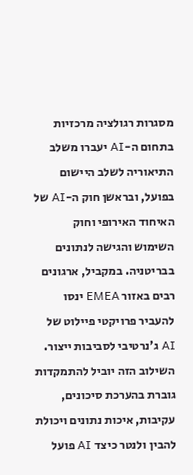מסגרות רגולציה מרכזיות בתחום ה-AI יעברו משלב התיאוריה לשלב היישום בפועל, ובראשן חוק ה-AI של האיחוד האירופי וחוק השימוש והגישה לנתונים בבריטניה. במקביל, ארגונים רבים באזור EMEA ינסו להעביר פרויקטי פיילוט של AI ג’נרטיבי לסביבות ייצור. השילוב הזה יוביל להתמקדות גוברת בהערכת סיכונים, עקיבות, איכות נתונים ויכולת להבין ולנטר כיצד AI פועל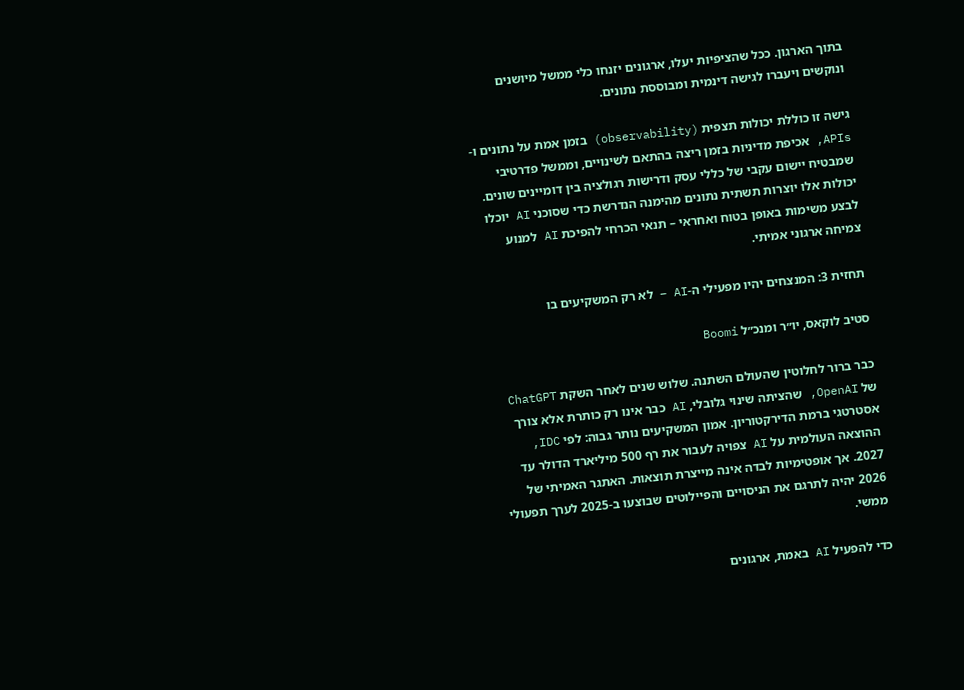בתוך הארגון. ככל שהציפיות יעלו, ארגונים יזנחו כלי ממשל מיושנים ונוקשים ויעברו לגישה דינמית ומבוססת נתונים.

גישה זו כוללת יכולות תצפית (observability) בזמן אמת על נתונים ו-APIs, אכיפת מדיניות בזמן ריצה בהתאם לשינויים, וממשל פדרטיבי שמבטיח יישום עקבי של כללי עסק ודרישות רגולציה בין דומיינים שונים. יכולות אלו יוצרות תשתית נתונים מהימנה הנדרשת כדי שסוכני AI יוכלו לבצע משימות באופן בטוח ואחראי – תנאי הכרחי להפיכת AI למנוע צמיחה ארגוני אמיתי.

תחזית 3: המנצחים יהיו מפעילי ה-AI – לא רק המשקיעים בו

סטיב לוקאס, יו״ר ומנכ״ל Boomi

כבר ברור לחלוטין שהעולם השתנה. שלוש שנים לאחר השקת ChatGPT של OpenAI, שהציתה שינוי גלובלי, AI כבר אינו רק כותרת אלא צורך אסטרטגי ברמת הדירקטוריון. אמון המשקיעים נותר גבוה: לפי IDC, ההוצאה העולמית על AI צפויה לעבור את רף 500 מיליארד הדולר עד 2027. אך אופטימיות לבדה אינה מייצרת תוצאות. האתגר האמיתי של 2026 יהיה לתרגם את הניסויים והפיילוטים שבוצעו ב-2025 לערך תפעולי ממשי.

כדי להפעיל AI באמת, ארגונים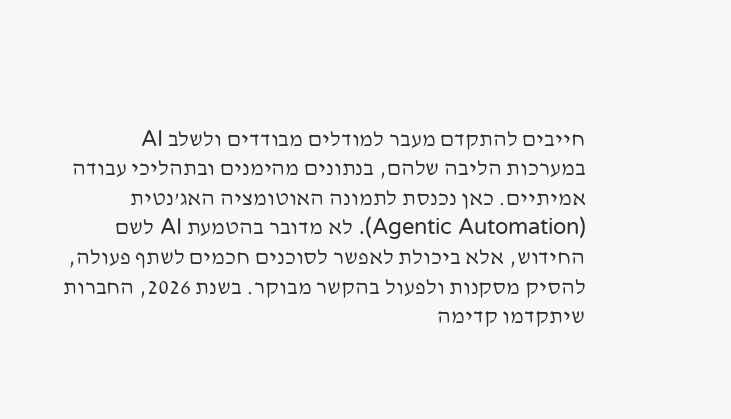חייבים להתקדם מעבר למודלים מבודדים ולשלב AI במערכות הליבה שלהם, בנתונים מהימנים ובתהליכי עבודה אמיתיים. כאן נכנסת לתמונה האוטומציה האג’נטית (Agentic Automation). לא מדובר בהטמעת AI לשם החידוש, אלא ביכולת לאפשר לסוכנים חכמים לשתף פעולה, להסיק מסקנות ולפעול בהקשר מבוקר. בשנת 2026, החברות שיתקדמו קדימה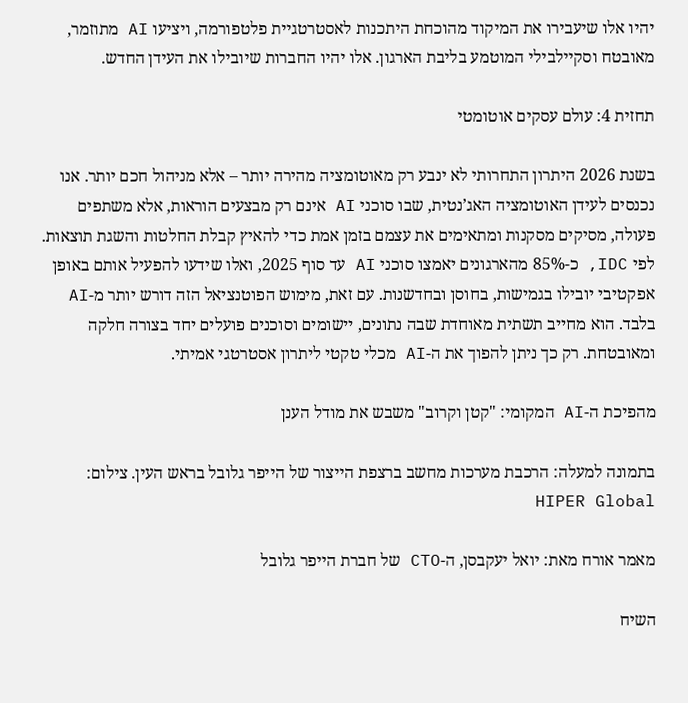יהיו אלו שיעבירו את המיקוד מהוכחת היתכנות לאסטרטגיית פלטפורמה, ויציעו AI מתוזמר, מאובטח וסקיילבילי המוטמע בליבת הארגון. אלו יהיו החברות שיובילו את העידן החדש.

תחזית 4: עולם עסקים אוטומטי

בשנת 2026 היתרון התחרותי לא ינבע רק מאוטומציה מהירה יותר – אלא מניהול חכם יותר. אנו נכנסים לעידן האוטומציה האג’נטית, שבו סוכני AI אינם רק מבצעים הוראות, אלא משתפים פעולה, מסיקים מסקנות ומתאימים את עצמם בזמן אמת כדי להאיץ קבלת החלטות והשגת תוצאות. לפי IDC, כ-85% מהארגונים יאמצו סוכני AI עד סוף 2025, ואלו שידעו להפעיל אותם באופן אפקטיבי יובילו בגמישות, בחוסן ובחדשנות. עם זאת, מימוש הפוטנציאל הזה דורש יותר מ-AI בלבד. הוא מחייב תשתית מאוחדת שבה נתונים, יישומים וסוכנים פועלים יחד בצורה חלקה ומאובטחת. רק כך ניתן להפוך את ה-AI מכלי טקטי ליתרון אסטרטגי אמיתי.

מהפיכת ה-AI המקומי: "קטן וקרוב" משבש את מודל הענן

בתמונה למעלה: הרכבת מערכות מחשב ברצפת הייצור של הייפר גלובל בראש העין. צילום: HIPER Global

מאמר אורח מאת: יואל יעקבסן, ה-CTO של חברת הייפר גלובל

השיח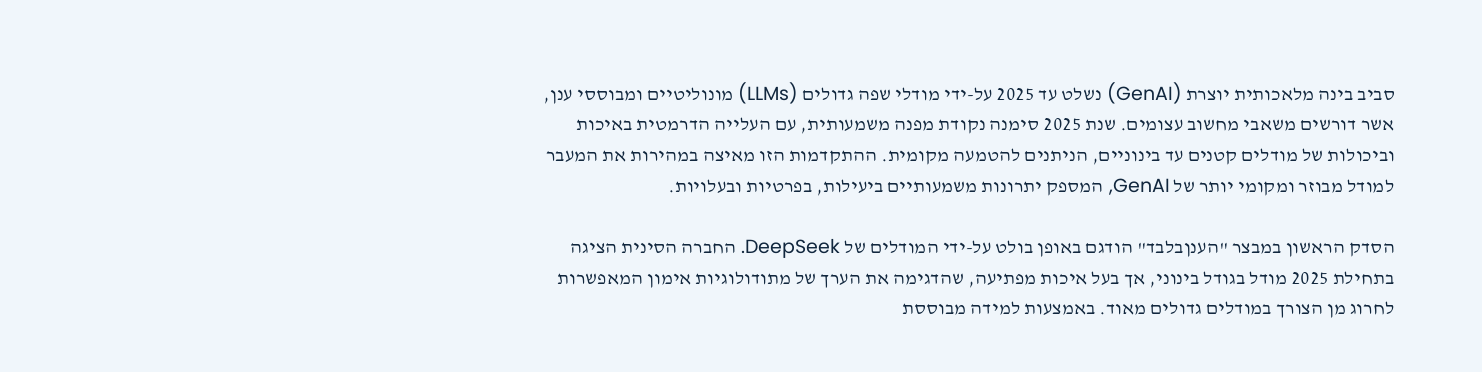סביב בינה מלאכותית יוצרת (GenAI) נשלט עד 2025 על-ידי מודלי שפה גדולים (LLMs) מונוליטיים ומבוססי ענן, אשר דורשים משאבי מחשוב עצומים. שנת 2025 סימנה נקודת מפנה משמעותית, עם העלייה הדרמטית באיכות וביכולות של מודלים קטנים עד בינוניים, הניתנים להטמעה מקומית. ההתקדמות הזו מאיצה במהירות את המעבר למודל מבוזר ומקומי יותר של GenAI, המספק יתרונות משמעותיים ביעילות, בפרטיות ובעלויות.

הסדק הראשון במבצר "הענןבלבד" הודגם באופן בולט על-ידי המודלים של DeepSeek. החברה הסינית הציגה בתחילת 2025 מודל בגודל בינוני, אך בעל איכות מפתיעה, שהדגימה את הערך של מתודולוגיות אימון המאפשרות לחרוג מן הצורך במודלים גדולים מאוד. באמצעות למידה מבוססת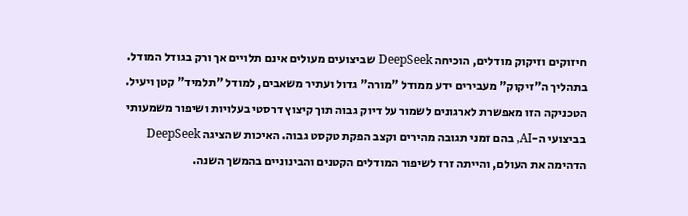חיזוקים וזיקוק מודלים, הוכיחה DeepSeek שביצועים מעולים אינם תלויים אך ורק בגודל המודל. בתהליך ה"זיקוק" מעבירים ידע ממודל "מורה" גדול ועתיר משאבים, למודל "תלמיד" קטן ויעיל. הטכניקה הזו מאפשרת לארגונים לשמור על דיוק גבוה תוך קיצוץ דרסטי בעלויות ושיפור משמעותי בביצועי ה-AI, בהם זמני תגובה מהירים וקצב הפקת טקסט גבוה. האיכות שהציגה DeepSeek הדהימה את העולם, והייתה זרז לשיפור המודלים הקטנים והבינוניים בהמשך השנה.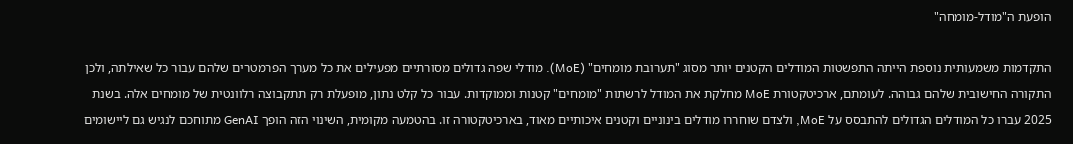הופעת ה"מודל-מומחה"

התקדמות משמעותית נוספת הייתה התפשטות המודלים הקטנים יותר מסוג "תערובת מומחים" (MoE). מודלי שפה גדולים מסורתיים מפעילים את כל מערך הפרמטרים שלהם עבור כל שאילתה, ולכן התקורה החישובית שלהם גבוהה. לעומתם, ארכיטקטורת MoE מחלקת את המודל לרשתות "מומחים" קטנות וממוקדות. עבור כל קלט נתון, מופעלת רק תתקבוצה רלוונטית של מומחים אלה. בשנת 2025 עברו כל המודלים הגדולים להתבסס על MoE, ולצדם שוחררו מודלים בינוניים וקטנים איכותיים מאוד, בארכיטקטורה זו. בהטמעה מקומית, השינוי הזה הופך GenAI מתוחכם לנגיש גם ליישומים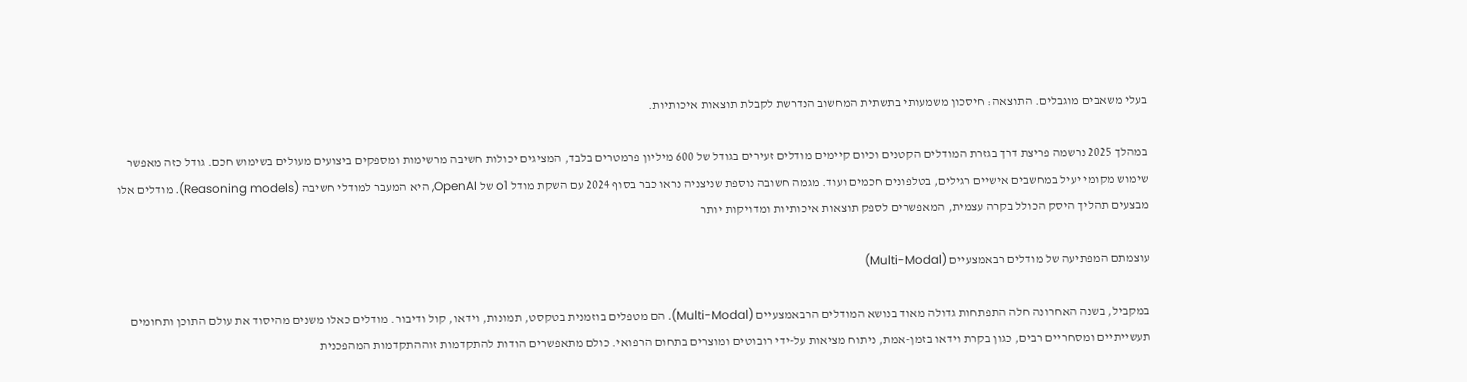בעלי משאבים מוגבלים. התוצאה: חיסכון משמעותי בתשתית המחשוב הנדרשת לקבלת תוצאות איכותיות.

במהלך 2025 נרשמה פריצת דרך בגזרת המודלים הקטנים וכיום קיימים מודלים זעירים בגודל של 600 מיליון פרמטרים בלבד, המציגים יכולות חשיבה מרשימות ומספקים ביצועים מעולים בשימוש חכם. גודל כזה מאפשר שימוש מקומי יעיל במחשבים אישיים רגילים, בטלפונים חכמים ועוד. מגמה חשובה נוספת שניצניה נראו כבר בסוף 2024 עם השקת מודל o1 של OpenAI, היא המעבר למודלי חשיבה (Reasoning models). מודלים אלו מבצעים תהליך היסק הכולל בקרה עצמית, המאפשרים לספק תוצאות איכותיות ומדויקות יותר

עוצמתם המפתיעה של מודלים רבאמצעיים (Multi-Modal)

במקביל, בשנה האחרונה חלה התפתחות גדולה מאוד בנושא המודלים הרבאמצעיים (Multi-Modal). הם מטפלים בוזמנית בטקסט, תמונות, וידאו, קול ודיבור. מודלים כאלו משנים מהיסוד את עולם התוכן ותחומים תעשייתיים ומסחריים רבים, כגון בקרת וידאו בזמן-אמת, ניתוח מציאות על-ידי רובוטים ומוצרים בתחום הרפואי. כולם מתאפשרים הודות להתקדמות זוההתקדמות המהפכנית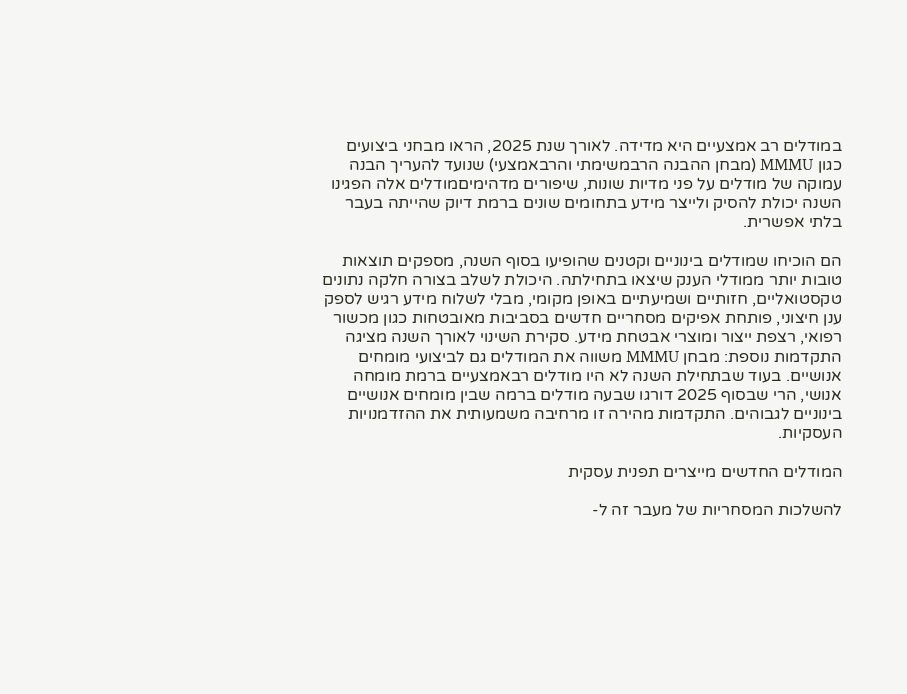במודלים רב אמצעיים היא מדידה. לאורך שנת 2025, הראו מבחני ביצועים כגון MMMU (מבחן ההבנה הרבמשימתי והרבאמצעי) שנועד להעריך הבנה עמוקה של מודלים על פני מדיות שונות, שיפורים מדהימיםמודלים אלה הפגינו השנה יכולת להסיק ולייצר מידע בתחומים שונים ברמת דיוק שהייתה בעבר בלתי אפשרית.

הם הוכיחו שמודלים בינוניים וקטנים שהופיעו בסוף השנה, מספקים תוצאות טובות יותר ממודלי הענק שיצאו בתחילתה. היכולת לשלב בצורה חלקה נתונים טקסטואליים, חזותיים ושמיעתיים באופן מקומי, מבלי לשלוח מידע רגיש לספק ענן חיצוני, פותחת אפיקים מסחריים חדשים בסביבות מאובטחות כגון מכשור רפואי, רצפת ייצור ומוצרי אבטחת מידע. סקירת השינוי לאורך השנה מציגה התקדמות נוספת: מבחן MMMU משווה את המודלים גם לביצועי מומחים אנושיים. בעוד שבתחילת השנה לא היו מודלים רבאמצעיים ברמת מומחה אנושי, הרי שבסוף 2025 דורגו שבעה מודלים ברמה שבין מומחים אנושיים בינוניים לגבוהים. התקדמות מהירה זו מרחיבה משמעותית את ההזדמנויות העסקיות.

המודלים החדשים מייצרים תפנית עסקית

להשלכות המסחריות של מעבר זה ל-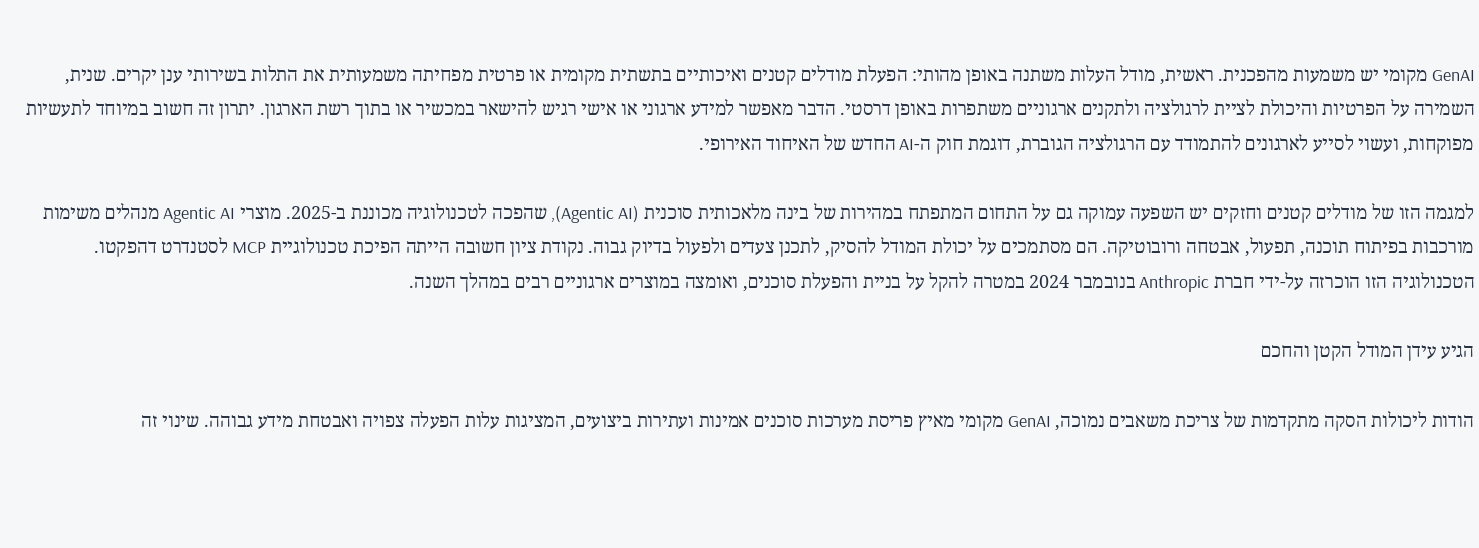GenAI מקומי יש משמעות מהפכנית. ראשית, מודל העלות משתנה באופן מהותי: הפעלת מודלים קטנים ואיכותיים בתשתית מקומית או פרטית מפחיתה משמעותית את התלות בשירותי ענן יקרים. שנית, השמירה על הפרטיות והיכולת לציית לרגולציה ולתקנים ארגוניים משתפרות באופן דרסטי. הדבר מאפשר למידע ארגוני או אישי רגיש להישאר במכשיר או בתוך רשת הארגון. יתרון זה חשוב במיוחד לתעשיות מפוקחות, ועשוי לסייע לארגונים להתמודד עם הרגולציה הגוברת, דוגמת חוק ה-AI החדש של האיחוד האירופי.

למגמה הזו של מודלים קטנים וחזקים יש השפעה עמוקה גם על התחום המתפתח במהירות של בינה מלאכותית סוכנית (Agentic AI), שהפכה לטכנולוגיה מכוננת ב-2025. מוצרי Agentic AI מנהלים משימות מורכבות בפיתוח תוכנה, תפעול, אבטחה ורובוטיקה. הם מסתמכים על יכולת המודל להסיק, לתכנן צעדים ולפעול בדיוק גבוה. נקודת ציון חשובה הייתה הפיכת טכנולוגיית MCP לסטנדרט דהפקטו. הטכנולוגיה הזו הוכרזה על-ידי חברת Anthropic בנובמבר 2024 במטרה להקל על בניית והפעלת סוכנים, ואומצה במוצרים ארגוניים רבים במהלך השנה.

הגיע עידן המודל הקטן והחכם

הודות ליכולות הסקה מתקדמות של צריכת משאבים נמוכה, GenAI מקומי מאיץ פריסת מערכות סוכנים אמינות ועתירות ביצועים, המציגות עלות הפעלה צפויה ואבטחת מידע גבוהה. שינוי זה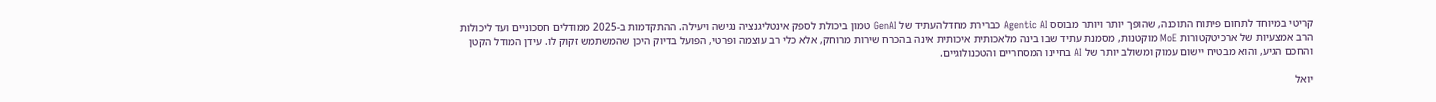קריטי במיוחד לתחום פיתוח התוכנה, שהופך יותר ויותר מבוסס Agentic AI כברירת מחדלהעתיד של GenAI טמון ביכולת לספק אינטליגנציה נגישה ויעילה. ההתקדמות ב-2025 ממודלים חסכוניים ועד ליכולות הרב אמצעיות של ארכיטקטורות MoE מוקטנות, מסמנת עתיד שבו בינה מלאכותית איכותית אינה בהכרח שירות מרוחק, אלא כלי רב עוצמה ופרטי, הפועל בדיוק היכן שהמשתמש זקוק לו. עידן המודל הקטן והחכם הגיע, והוא מבטיח יישום עמוק ומשולב יותר של AI בחיינו המסחריים והטכנולוגיים.

יואל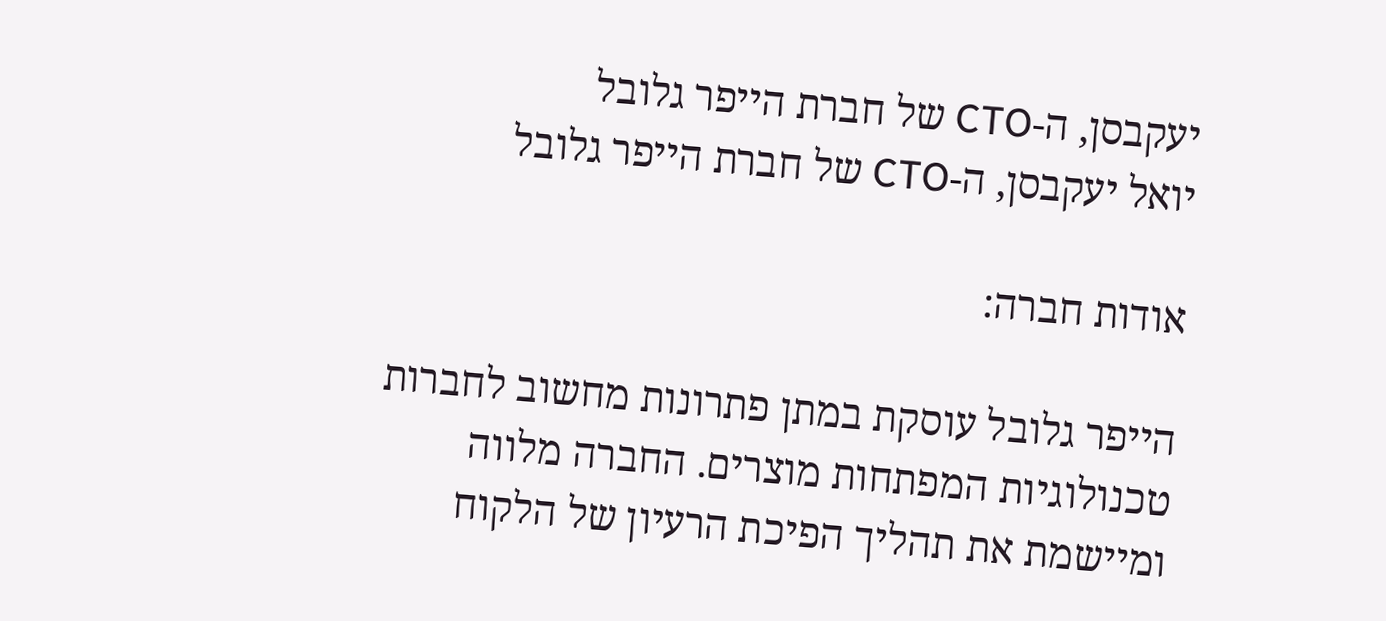יעקבסן, ה-CTO של חברת הייפר גלובל
יואל יעקבסן, ה-CTO של חברת הייפר גלובל

אודות חברה:

הייפר גלובל עוסקת במתן פתרונות מחשוב לחברות טכנולוגיות המפתחות מוצרים. החברה מלווה ומיישמת את תהליך הפיכת הרעיון של הלקוח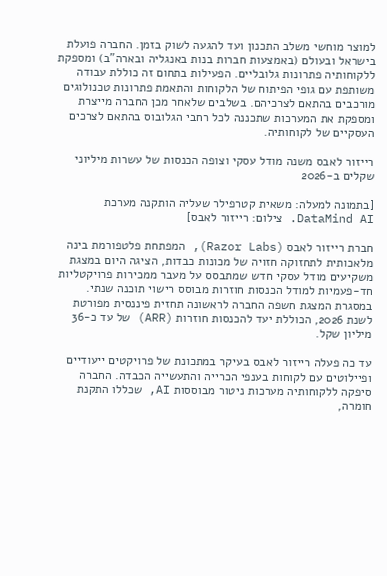למוצר מוחשי משלב התכנון ועד להגעה לשוק בזמן. החברה פועלת בישראל ובעולם (באמצעות חברות בנות באנגליה ובארה"ב) ומספקת ללקוחותיה פתרונות גלובליים. הפעילות בתחום זה כוללת עבודה משותפת עם גופי הפיתוח של הלקוחות והתאמת פתרונות טכנולוגים מורכבים בהתאם לצרכיהם. בשלבים שלאחר מכן החברה מייצרת ומספקת את המערכות שתכננה לכל רחבי הגלובוס בהתאם לצרכים העסקיים של לקוחותיה.

רייזור לאבס משנה מודל עסקי וצופה הכנסות של עשרות מיליוני שקלים ב-2026

[בתמונה למעלה: משאית קטרפילר שעליה הותקנה מערכת DataMind AI. צילום: רייזור לאבס]

חברת רייזור לאבס (Razor Labs), המפתחת פלטפורמת בינה מלאכותית לתחזוקה חזויה של מכונות כבדות, הציגה היום במצגת משקיעים מודל עסקי חדש שמתבסס על מעבר ממכירות פרויקטליות חד-פעמיות למודל הכנסות חוזרות מבוסס רישוי תוכנה שנתי. במסגרת המצגת חשפה החברה לראשונה תחזית פיננסית מפורטת לשנת 2026, הכוללת יעד להכנסות חוזרות (ARR) של עד כ-36 מיליון שקל.

עד כה פעלה רייזור לאבס בעיקר במתכונת של פרויקטים ייעודיים ופיילוטים עם לקוחות בענפי הכרייה והתעשייה הכבדה. החברה סיפקה ללקוחותיה מערכות ניטור מבוססות AI, שכללו התקנת חומרה,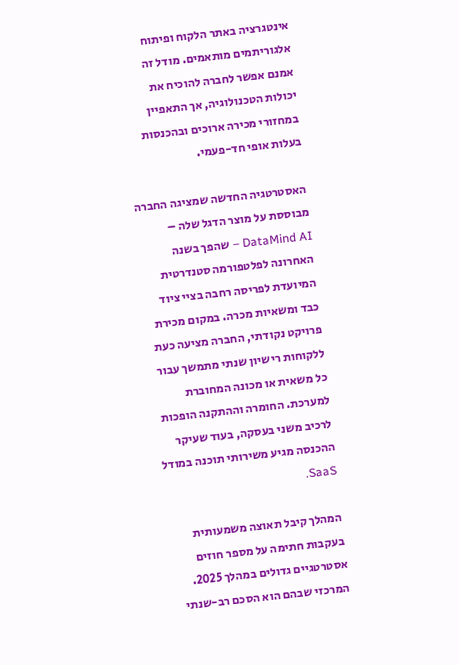אינטגרציה באתר הלקוח ופיתוח אלגוריתמים מותאמים. מודל זה אמנם אפשר לחברה להוכיח את יכולות הטכנולוגיה, אך התאפיין במחזורי מכירה ארוכים ובהכנסות בעלות אופי חד-פעמי.

האסטרטגיה החדשה שמציגה החברה מבוססת על מוצר הדגל שלה – DataMind AI – שהפך בשנה האחרונה לפלטפורמה סטנדרטית המיועדת לפריסה רחבה בציי ציוד כבד ומשאיות מכרה. במקום מכירת פרויקט נקודתי, החברה מציעה כעת ללקוחות רישיון שנתי מתמשך עבור כל משאית או מכונה המחוברת למערכת. החומרה וההתקנה הופכות לרכיב משני בעסקה, בעוד שעיקר ההכנסה מגיע משירותי תוכנה במודל SaaS.

המהלך קיבל תאוצה משמעותית בעקבות חתימה על מספר חוזים אסטרטגיים גדולים במהלך 2025. המרכזי שבהם הוא הסכם רב-שנתי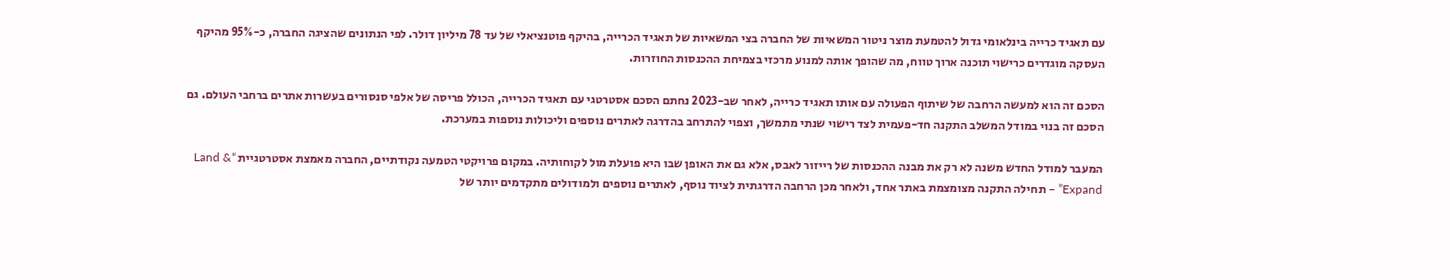עם תאגיד כרייה בינלאומי גדול להטמעת מוצר ניטור המשאיות של החברה בצי המשאיות של תאגיד הכרייה, בהיקף פוטנציאלי של עד 78 מיליון דולר. לפי הנתונים שהציגה החברה, כ-95% מהיקף העסקה מוגדרים כרישוי תוכנה ארוך טווח, מה שהופך אותה למנוע מרכזי בצמיחת ההכנסות החוזרות.

הסכם זה הוא למעשה הרחבה של שיתוף הפעולה עם אותו תאגיד כרייה, לאחר שב-2023 נחתם הסכם אסטרטגי עם תאגיד הכרייה, הכולל פריסה של אלפי סנסורים בעשרות אתרים ברחבי העולם. גם הסכם זה בנוי במודל המשלב התקנה חד-פעמית לצד רישוי שנתי מתמשך, וצפוי להתרחב בהדרגה לאתרים נוספים וליכולות נוספות במערכת.

המעבר למודל החדש משנה לא רק את מבנה ההכנסות של רייזור לאבס, אלא גם את האופן שבו היא פועלת מול לקוחותיה. במקום פרויקטי הטמעה נקודתיים, החברה מאמצת אסטרטגיית “Land & Expand” – תחילה התקנה מצומצמת באתר אחד, ולאחר מכן הרחבה הדרגתית לציוד נוסף, לאתרים נוספים ולמודולים מתקדמים יותר של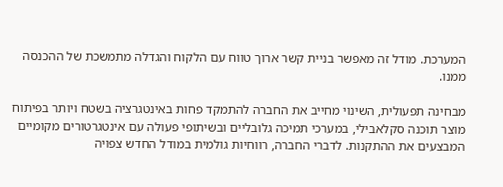המערכת. מודל זה מאפשר בניית קשר ארוך טווח עם הלקוח והגדלה מתמשכת של ההכנסה ממנו.

מבחינה תפעולית, השינוי מחייב את החברה להתמקד פחות באינטגרציה בשטח ויותר בפיתוח מוצר תוכנה סקלאבילי, במערכי תמיכה גלובליים ובשיתופי פעולה עם אינטגרטורים מקומיים המבצעים את ההתקנות. לדברי החברה, רווחיות גולמית במודל החדש צפויה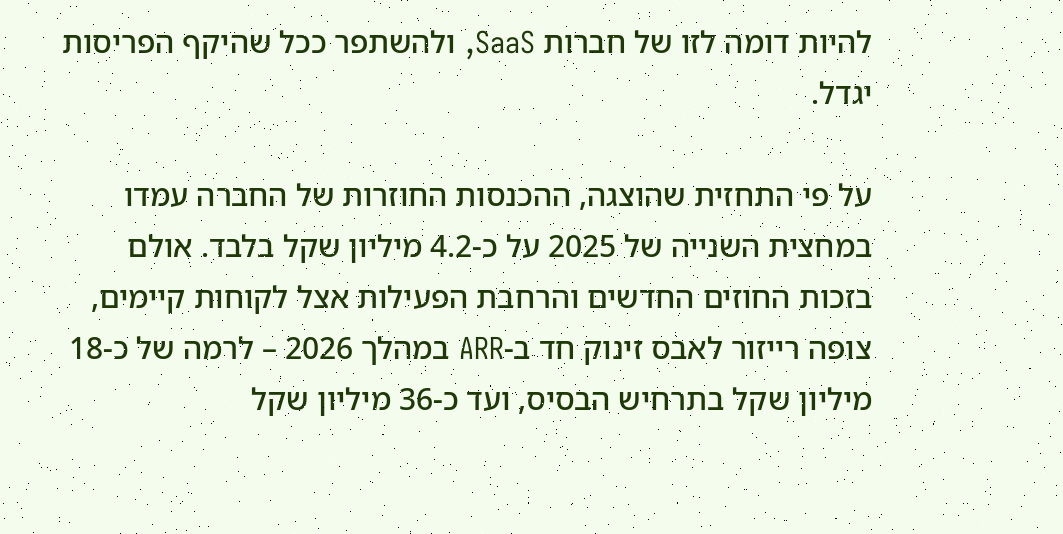להיות דומה לזו של חברות SaaS, ולהשתפר ככל שהיקף הפריסות יגדל.

על פי התחזית שהוצגה, ההכנסות החוזרות של החברה עמדו במחצית השנייה של 2025 על כ-4.2 מיליון שקל בלבד. אולם בזכות החוזים החדשים והרחבת הפעילות אצל לקוחות קיימים, צופה רייזור לאבס זינוק חד ב-ARR במהלך 2026 – לרמה של כ-18 מיליון שקל בתרחיש הבסיס, ועד כ-36 מיליון שקל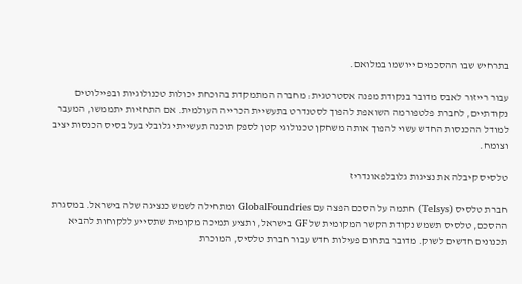בתרחיש שבו ההסכמים ייושמו במלואם.

עבור רייזור לאבס מדובר בנקודת מפנה אסטרטגית: מחברה המתמקדת בהוכחת יכולות טכנולוגיות ובפיילוטים נקודתיים, לחברת פלטפורמה השואפת להפוך לסטנדרט בתעשיית הכרייה העולמית. אם התחזיות יתממשו, המעבר למודל ההכנסות החדש עשוי להפוך אותה משחקן טכנולוגי קטן לספק תוכנה תעשייתי גלובלי בעל בסיס הכנסות יציב וצומח.

טלסיס קיבלה את נציגות גלובלפאונדריז

חברת טלסיס (Telsys) חתמה על הסכם הפצה עם GlobalFoundries ומתחילה לשמש כנציגה שלה בישראל. במסגרת ההסכם, טלסיס תשמש נקודת הקשר המקומית של GF בישראל, ותציע תמיכה מקומית שתסייע ללקוחות להביא תכנונים חדשים לשוק. מדובר בתחום פעילות חדש עבור חברת טלסיס, המוכרת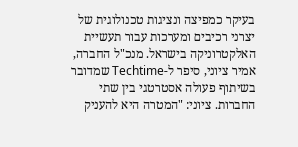בעיקר כמפיצה ונציגות טכנולוגית של יצרני רכיבים ומערכות עבור תעשיית האלקטרוניקה בישראל. מנכ"ל החברה, אמיר ציוני, סיפר ל-Techtime שמדובר בשיתוף פעולה אסטרטגי בין שתי החברות. ציוני: "המטרה היא להעניק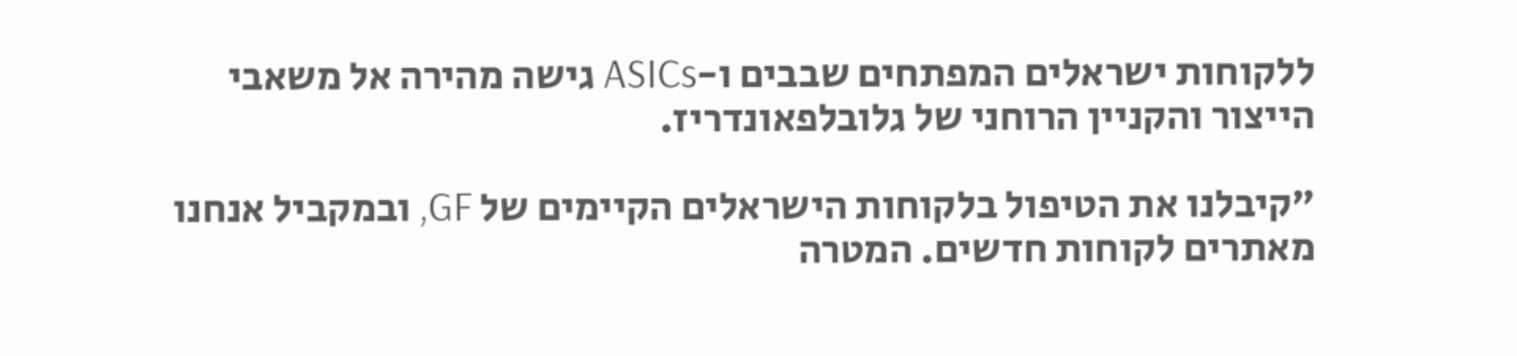ללקוחות ישראלים המפתחים שבבים ו-ASICs גישה מהירה אל משאבי הייצור והקניין הרוחני של גלובלפאונדריז.

"קיבלנו את הטיפול בלקוחות הישראלים הקיימים של GF, ובמקביל אנחנו מאתרים לקוחות חדשים. המטרה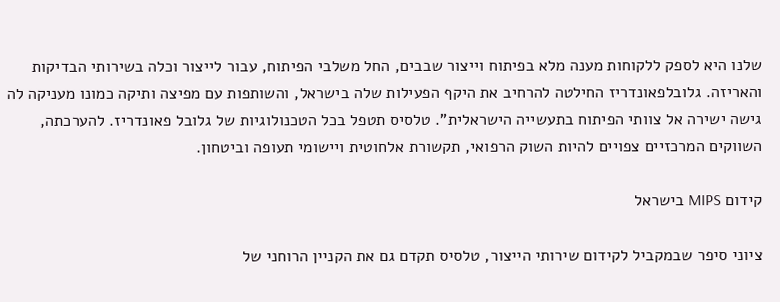שלנו היא לספק ללקוחות מענה מלא בפיתוח וייצור שבבים, החל משלבי הפיתוח, עבור לייצור וכלה בשירותי הבדיקות והאריזה. גלובלפאונדריז החילטה להרחיב את היקף הפעילות שלה בישראל, והשותפות עם מפיצה ותיקה כמונו מעניקה לה גישה ישירה אל צוותי הפיתוח בתעשייה הישראלית". טלסיס תטפל בכל הטכנולוגיות של גלובל פאונדריז. להערכתה, השווקים המרכזיים צפויים להיות השוק הרפואי, תקשורת אלחוטית ויישומי תעופה וביטחון.

קידום MIPS בישראל

ציוני סיפר שבמקביל לקידום שירותי הייצור, טלסיס תקדם גם את הקניין הרוחני של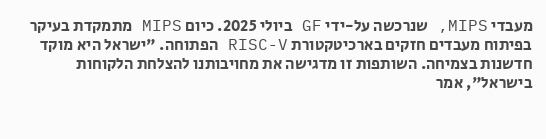מעבדי MIPS, שנרכשה על-ידי GF ביולי 2025. כיום MIPS מתמקדת בעיקר בפיתוח מעבדים חזקים בארכיטקטורת RISC-V הפתוחה. "ישראל היא מוקד חדשנות בצמיחה. השותפות זו מדגישה את מחויבותנו להצלחת הלקוחות בישראל", אמר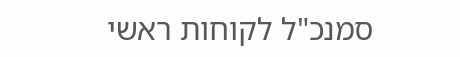סמנכ"ל לקוחות ראשי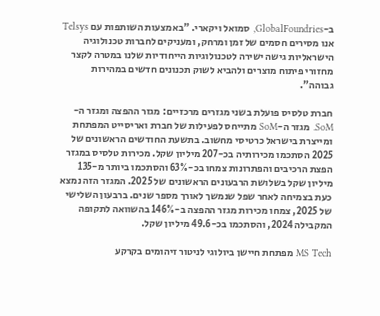ב-GlobalFoundries, סמואל ויקארי. "באמצעות השותפות עם Telsys אנו מסירים חסמים של זמן ומרחק, ומעניקים לחברות טכנולוגיה הישראליות גישה ישירה לטכנולוגיות הייחודיות שלנו במטרה לקצר מחזורי פיתוח מוצרים ולהביא לשוק תכנונים חדשים במהירות גבוהה".

חברת טלסיס פועלת בשני מגזרים מרכזיים: מגזר ההפצה ומגזר ה-SoM. מגזר ה-SoM מתייחס לפעילות של חברת ואריסייט המפתחת ומייצרת בישראל כרטיסי מחשוב. בתשעת החודשים הראשונים של 2025 הסתכמו מכירותיה בכ-207 מיליון שקל. מכירות טלסיס במגזר הפצת הרכיבים והפתרונות צמחו בכ-63% והסתכמו ביותר מ-135 מיליון שקל בשלושת הרבעונים הראשונים של 2025. המגזר הזה נמצא כעת בצמיחה לאחר שפל שנמשך לאורך מספר שנים. ברבעון השלישי של 2025, צמחו מכירות מגזר ההפצה ב-146% בהשוואה לתקופה המקבילה 2024, והסתכמו בכ-49.6 מיליון שקל.

MS Tech מפתחת חיישן ביולוגי לניטור זיהומים בקרקע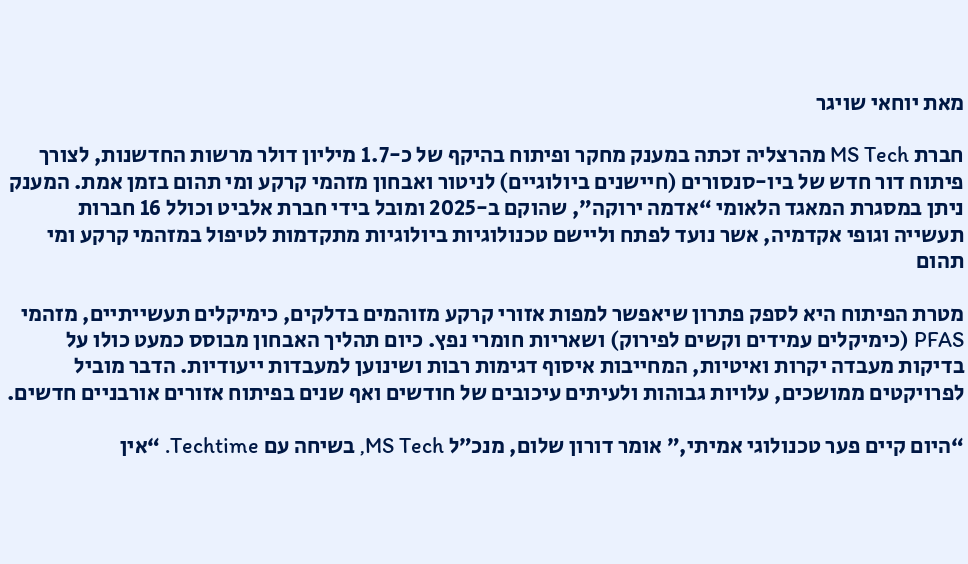מאת יוחאי שויגר

חברת MS Tech מהרצליה זכתה במענק מחקר ופיתוח בהיקף של כ-1.7 מיליון דולר מרשות החדשנות, לצורך פיתוח דור חדש של ביו-סנסורים (חיישנים ביולוגיים) לניטור ואבחון מזהמי קרקע ומי תהום בזמן אמת. המענק ניתן במסגרת המאגד הלאומי “אדמה ירוקה”, שהוקם ב-2025 ומובל בידי חברת אלביט וכולל 16 חברות תעשייה וגופי אקדמיה, אשר נועד לפתח וליישם טכנולוגיות ביולוגיות מתקדמות לטיפול במזהמי קרקע ומי תהום

מטרת הפיתוח היא לספק פתרון שיאפשר למפות אזורי קרקע מזוהמים בדלקים, כימיקלים תעשייתיים, מזהמי PFAS (כימיקלים עמידים וקשים לפירוק) ושאריות חומרי נפץ. כיום תהליך האבחון מבוסס כמעט כולו על בדיקות מעבדה יקרות ואיטיות, המחייבות איסוף דגימות רבות ושינוען למעבדות ייעודיות. הדבר מוביל לפרויקטים ממושכים, עלויות גבוהות ולעיתים עיכובים של חודשים ואף שנים בפיתוח אזורים אורבניים חדשים.

“היום קיים פער טכנולוגי אמיתי,” אומר דורון שלום, מנכ״ל MS Tech, בשיחה עם Techtime. “אין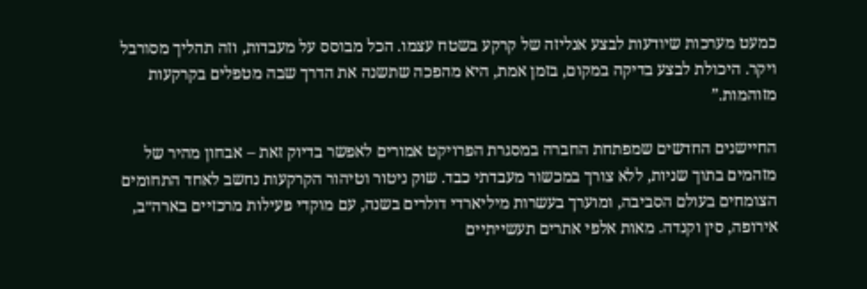כמעט מערכות שיודעות לבצע אנליזה של קרקע בשטח עצמו. הכל מבוסס על מעבדות, וזה תהליך מסורבל ויקר. היכולת לבצע בדיקה במקום, בזמן אמת, היא מהפכה שתשנה את הדרך שבה מטפלים בקרקעות מזוהמות.”

החיישנים החדשים שמפתחת החברה במסגרת הפרויקט אמורים לאפשר בדיוק זאת – אבחון מהיר של מזהמים בתוך שניות, ללא צורך במכשור מעבדתי כבד. שוק ניטור וטיהור הקרקעות נחשב לאחד התחומים הצומחים בעולם הסביבה, ומוערך בעשרות מיליארדי דולרים בשנה, עם מוקדי פעילות מרכזיים בארה״ב, אירופה, סין וקנדה. מאות אלפי אתרים תעשייתיים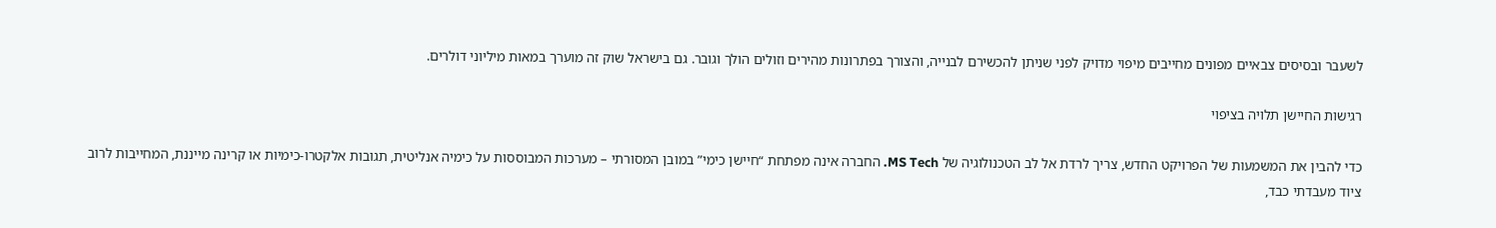לשעבר ובסיסים צבאיים מפונים מחייבים מיפוי מדויק לפני שניתן להכשירם לבנייה, והצורך בפתרונות מהירים וזולים הולך וגובר. גם בישראל שוק זה מוערך במאות מיליוני דולרים.

רגישות החיישן תלויה בציפוי

כדי להבין את המשמעות של הפרויקט החדש, צריך לרדת אל לב הטכנולוגיה של MS Tech. החברה אינה מפתחת “חיישן כימי” במובן המסורתי – מערכות המבוססות על כימיה אנליטית, תגובות אלקטרו-כימיות או קרינה מייננת, המחייבות לרוב ציוד מעבדתי כבד,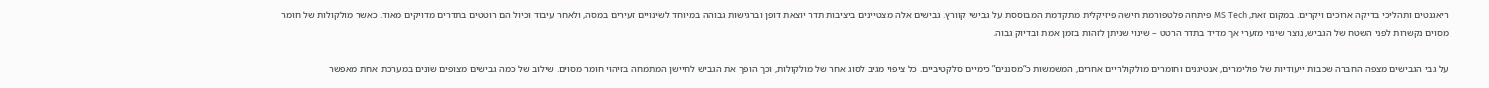ריאגנטים ותהליכי בדיקה ארוכים ויקרים. במקום זאת, MS Tech פיתחה פלטפורמת חישה פיזיקלית מתקדמת המבוססת על גבישי קוורץ. גבישים אלה מצטיינים ביציבות תדר יוצאת דופן וברגישות גבוהה במיוחד לשינויים זעירים במסה, ולאחר עיבוד וכיול הם רוטטים בתדרים מדויקים מאוד. כאשר מולקולות של חומר מסוים נקשרות לפני השטח של הגביש, נוצר שינוי מזערי אך מדיד בתדר הרטט – שינוי שניתן לזהות בזמן אמת ובדיוק גבוה.

על גבי הגבישים מצפה החברה שכבות ייעודיות של פולימרים, אנטיגנים וחומרים מולקולריים אחרים, המשמשות כ“מסננים” כימיים סלקטיביים. כל ציפוי מגיב לסוג אחר של מולקולות, וכך הופך את הגביש לחיישן המתמחה בזיהוי חומר מסוים. שילוב של כמה גבישים מצופים שונים במערכת אחת מאפשר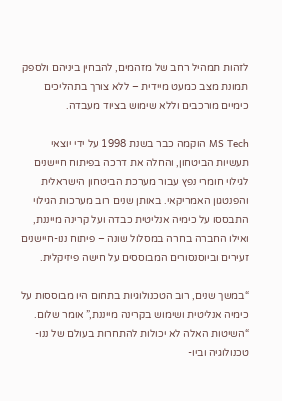לזהות תמהיל רחב של מזהמים, להבחין ביניהם ולספק תמונת מצב כמעט מיידית – ללא צורך בתהליכים כימיים מורכבים וללא שימוש בציוד מעבדה.

MS Tech הוקמה כבר בשנת 1998 על ידי יוצאי תעשיות הביטחון, והחלה את דרכה בפיתוח חיישנים לגילוי חומרי נפץ עבור מערכת הביטחון הישראלית והפנטגון האמריקאי. באותן שנים רוב מערכות הגילוי התבססו על כימיה אנליטית כבדה ועל קרינה מייננת, ואילו החברה בחרה במסלול שונה – פיתוח ננו-חיישנים זעירים וביוסנסורים המבוססים על חישה פיזיקלית.

“במשך שנים, רוב הטכנולוגיות בתחום היו מבוססות על כימיה אנליטית ושימוש בקרינה מייננת,” אומר שלום. “השיטות האלה לא יכולות להתחרות בעולם של ננו-טכנולוגיה וביו-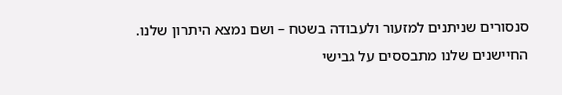סנסורים שניתנים למזעור ולעבודה בשטח – ושם נמצא היתרון שלנו. החיישנים שלנו מתבססים על גבישי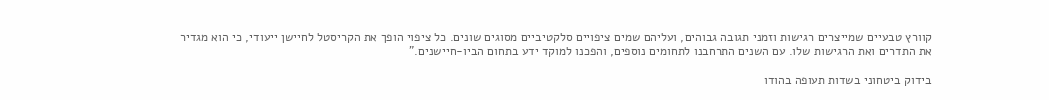קוורץ טבעיים שמייצרים רגישות וזמני תגובה גבוהים, ועליהם שמים ציפויים סלקטיביים מסוגים שונים. כל ציפוי הופך את הקריסטל לחיישן ייעודי, כי הוא מגדיר את התדרים ואת הרגישות שלו. עם השנים התרחבנו לתחומים נוספים, והפכנו למוקד ידע בתחום הביו-חיישנים."

בידוק ביטחוני בשדות תעופה בהודו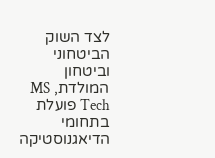לצד השוק הביטחוני וביטחון המולדת, MS Tech פועלת בתחומי הדיאגנוסטיקה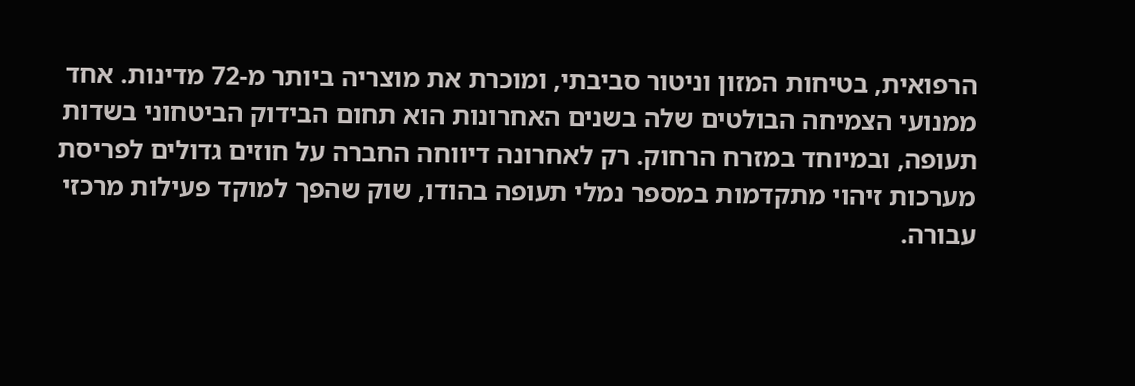הרפואית, בטיחות המזון וניטור סביבתי, ומוכרת את מוצריה ביותר מ-72 מדינות. אחד ממנועי הצמיחה הבולטים שלה בשנים האחרונות הוא תחום הבידוק הביטחוני בשדות תעופה, ובמיוחד במזרח הרחוק. רק לאחרונה דיווחה החברה על חוזים גדולים לפריסת מערכות זיהוי מתקדמות במספר נמלי תעופה בהודו, שוק שהפך למוקד פעילות מרכזי עבורה.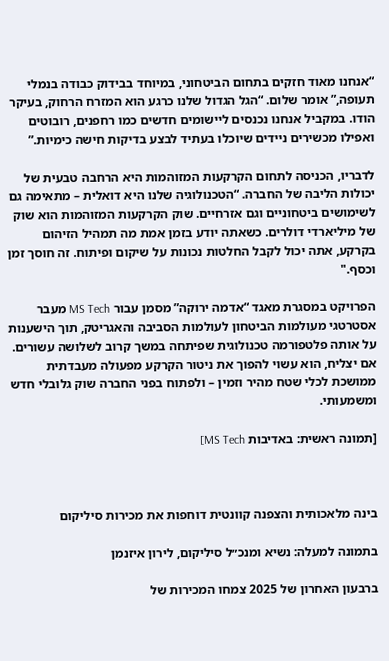“אנחנו מאוד חזקים בתחום הביטחוני, במיוחד בבידוק כבודה בנמלי תעופה,” אומר שלום. “הגל הגדול שלנו כרגע הוא המזרח הרחוק, בעיקר הודו. במקביל אנחנו נכנסים ליישומים חדשים כמו רחפנים, רובוטים ואפילו מכשירים ניידים שיוכלו בעתיד לבצע בדיקות חישה כימיות.”

לדבריו, הכניסה לתחום הקרקעות המזוהמות היא הרחבה טבעית של יכולות הליבה של החברה. “הטכנולוגיה שלנו היא דואלית – מתאימה גם לשימושים ביטחוניים וגם אזרחיים. שוק הקרקעות המזוהמות הוא שוק של מיליארדי דולרים. כשאתה יודע בזמן אמת מה תמהיל הזיהום בקרקע, אתה יכול לקבל החלטות נכונות על שיקום ופיתוח. זה חוסך זמן וכסף."

הפרויקט במסגרת מאגד “אדמה ירוקה” מסמן עבור MS Tech מעבר אסטרטגי מעולמות הביטחון לעולמות הסביבה והאגריטק, תוך הישענות על אותה פלטפורמה טכנולוגית שפיתחה במשך קרוב לשלושה עשורים. אם יצליח, הוא עשוי להפוך את ניטור הקרקע מפעולה מעבדתית ממושכת לכלי שטח מהיר וזמין – ולפתוח בפני החברה שוק גלובלי חדש ומשמעותי.

[תמונה ראשית: באדיבות MS Tech]



בינה מלאכותית והצפנה קוונטית דוחפות את מכירות סיליקום

בתמונה למעלה: נשיא ומנכ״ל סיליקום, לירון איזנמן

ברבעון האחרון של 2025 צמחו המכירות של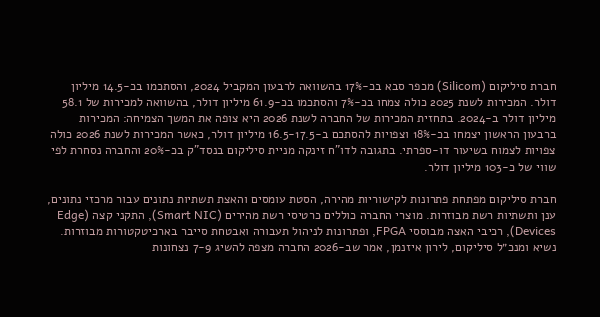חברת סיליקום (Silicom) מכפר סבא בכ-17% בהשוואה לרבעון המקביל 2024, והסתכמו בכ-14.5 מיליון דולר. המכירות לשנת 2025 כולה צמחו בכ-7% והסתכמו בכ-61.9 מיליון דולר, בהשוואה למכירות של 58.1 מיליון דולר ב-2024. בתחזית המכירות של החברה לשנת 2026 היא צופה את המשך הצמיחה: המכירות ברבעון הראשון יצמחו בכ-18% וצפויות להסתכם ב-16.5-17.5 מיליון דולר, כאשר המכירות לשנת 2026 כולה צפויות לצמוח בשיעור דו-ספרתי. בתגובה לדו"ח זינקה מניית סיליקום בנסד"ק בכ-20% והחברה נסחרת לפי שווי של כ-103 מיליון דולר.

חברת סיליקום מפתחת פתרונות לקישוריות מהירה, הסטת עומסים והאצת תשתיות נתונים עבור מרכזי נתונים, ענן ותשתיות רשת מבוזרות. מוצרי החברה כוללים כרטיסי רשת מהירים (Smart NIC), התקני קצה (Edge Devices), רכיבי האצה מבוססי FPGA, ופתרונות לניהול תעבורה ואבטחת סייבר בארכיטקטורות מבוזרות. נשיא ומנכ״ל סיליקום, לירון איזנמן, אמר שב-2026 החברה מצפה להשיג 7-9 נצחונות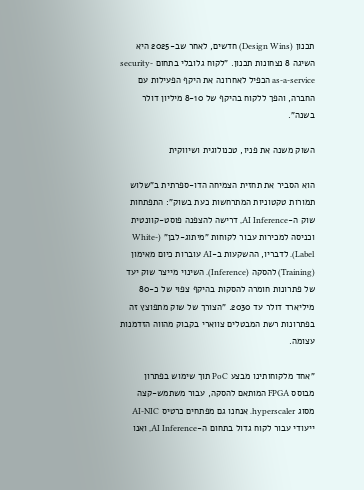תכנון (Design Wins) חדשים, לאחר שב-2025 היא השיגה 8 נצחונות תכנון. "לקוח גלובלי בתחום security-as-a-service הכפיל לאחרונה את היקף הפעילות עם החברה, והפך ללקוח בהיקף של 8-10 מיליון דולר בשנה".

השוק משנה את פניו, טכנולוגית ושיווקית

הוא הסביר את תחזית הצמיחה הדו-ספרתית ב"שלוש תמורות טקטוניות המתרחשות כעת בשוק": התפתחות שוק ה-AI Inference, דרישה להצפנה פוסט-קוונטית וכניסה למכירות עבור לקוחות "מיתוג-לבן" (White-Label). לדבריו, ההשקעות ב-AI עוברות כיום מאימון (Training) להסקה (Inference). השינוי מייצר שוק יעד של פתרונות חומרה להסקות בהיקף צפוי של כ-80 מיליארד דולר עד 2030. "הצורך של שוק מתפוצץ זה בפתרונות רשת המבטלים צווארי בקבוק מהווה הזדמנות עצומה.

"אחד מלקוחותינו מבצע PoC תוך שימוש בפתרון מבוסס FPGA המותאם להסקה, עבור משתמש-קצה מסוג hyperscaler. אנחנו גם מפתחים כרטיס AI-NIC ייעודי עבור לקוח גדול בתחום ה-AI Inference, ואנו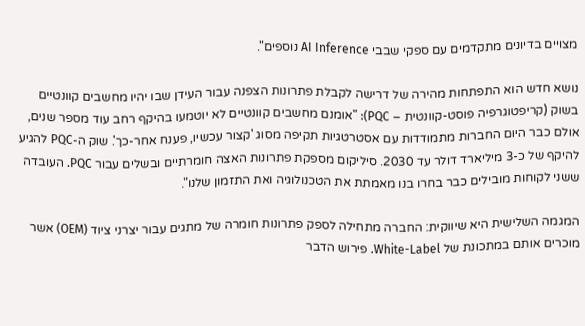מצויים בדיונים מתקדמים עם ספקי שבבי AI Inference נוספים".

נושא חדש הוא התפתחות מהירה של דרישה לקבלת פתרונות הצפנה עבור העידן שבו יהיו מחשבים קוונטיים בשוק (קריפטוגרפיה פוסט-קוונטית – PQC): "אומנם מחשבים קוונטיים לא יוטמעו בהיקף רחב עוד מספר שנים, אולם כבר היום החברות מתמודדות עם אסטרטגיות תקיפה מסוג 'קצור עכשיו, פענח אחר-כך'. שוק ה-PQC להגיע להיקף של כ-3 מיליארד דולר עד 2030. סיליקום מספקת פתרונות האצה חומרתיים ובשלים עבור PQC. העובדה ששני לקוחות מובילים כבר בחרו בנו מאמתת את הטכנולוגיה ואת התזמון שלנו".

המגמה השלישית היא שיווקית: החברה מתחילה לספק פתרונות חומרה של מתגים עבור יצרני ציוד (OEM) אשר מוכרים אותם במתכונת של White-Label. פירוש הדבר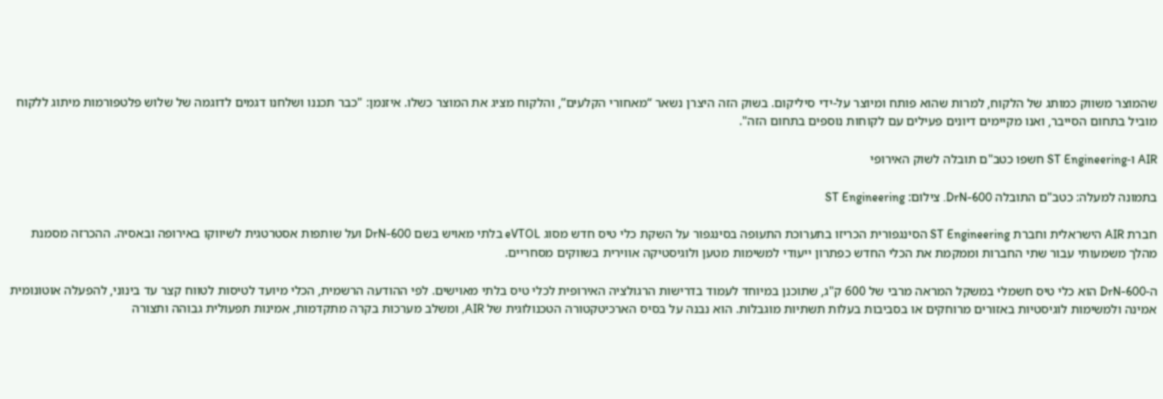שהמוצר משווק כמותג של הלקוח, למרות שהוא פותח ומיוצר על-ידי סיליקום. בשוק הזה היצרן נשאר “מאחורי הקלעים”, והלקוח מציג את המוצר כשלו. איזנמן: "כבר תכננו ושלחנו דגמים לדוגמה של שלוש פלטפורמות מיתוג ללקוח מוביל בתחום הסייבר, ואנו מקיימים דיונים פעילים עם לקוחות נוספים בתחום הזה".

AIR ו-ST Engineering חשפו כטב"ם תובלה לשוק האירופי

בתמונה למעלה: כטב"ם התובלה DrN-600. צילום: ST Engineering

חברת AIR הישראלית וחברת ST Engineering הסינגפורית הכריזו בתערוכת התעופה בסינגפור על השקת כלי טיס חדש מסוג eVTOL בלתי מאויש בשם DrN-600 ועל שותפות אסטרטגית לשיווקו באירופה ובאסיה. ההכרזה מסמנת מהלך משמעותי עבור שתי החברות וממקמת את הכלי החדש כפתרון ייעודי למשימות מטען ולוגיסטיקה אווירית בשווקים מסחריים.

ה-DrN-600 הוא כלי טיס חשמלי במשקל המראה מרבי של 600 ק"ג, שתוכנן במיוחד לעמוד בדרישות הרגולציה האירופית לכלי טיס בלתי מאוישים. לפי ההודעה הרשמית, הכלי מיועד לטיסות לטווח קצר עד בינוני, להפעלה אוטונומית אמינה ולמשימות לוגיסטיות באזורים מרוחקים או בסביבות בעלות תשתיות מוגבלות. הוא נבנה על בסיס הארכיטקטורה הטכנולוגית של AIR, ומשלב מערכות בקרה מתקדמות, אמינות תפעולית גבוהה ותצורה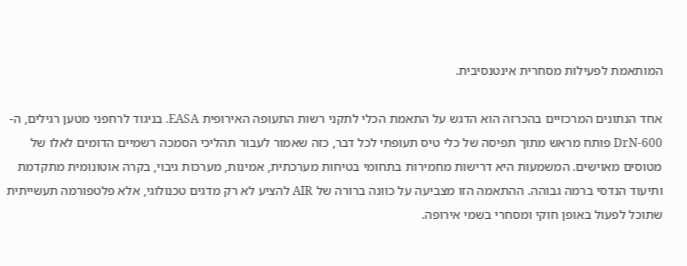המותאמת לפעילות מסחרית אינטנסיבית.

אחד הנתונים המרכזיים בהכרזה הוא הדגש על התאמת הכלי לתקני רשות התעופה האירופית EASA. בניגוד לרחפני מטען רגילים, ה-DrN-600 פותח מראש מתוך תפיסה של כלי טיס תעופתי לכל דבר, כזה שאמור לעבור תהליכי הסמכה רשמיים הדומים לאלו של מטוסים מאוישים. המשמעות היא דרישות מחמירות בתחומי בטיחות מערכתית, אמינות, מערכות גיבוי, בקרה אוטונומית מתקדמת ותיעוד הנדסי ברמה גבוהה. ההתאמה הזו מצביעה על כוונה ברורה של AIR להציע לא רק מדגים טכנולוגי, אלא פלטפורמה תעשייתית שתוכל לפעול באופן חוקי ומסחרי בשמי אירופה.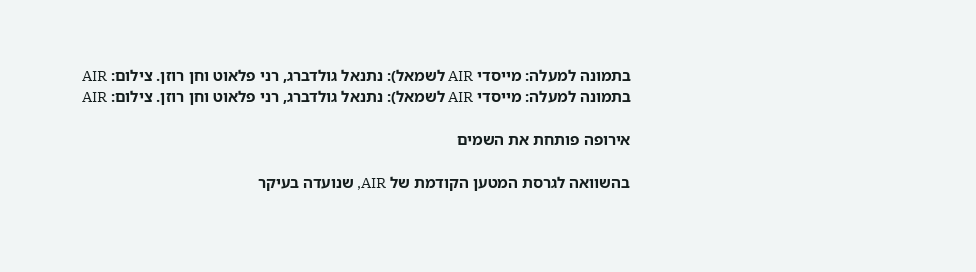בתמונה למעלה: מייסדי AIR לשמאל): נתנאל גולדברג, רני פלאוט וחן רוזן. צילום: AIR
בתמונה למעלה: מייסדי AIR לשמאל): נתנאל גולדברג, רני פלאוט וחן רוזן. צילום: AIR

אירופה פותחת את השמים

בהשוואה לגרסת המטען הקודמת של AIR, שנועדה בעיקר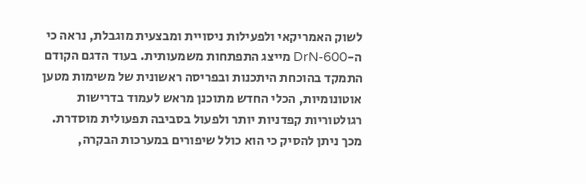לשוק האמריקאי ולפעילות ניסויית ומבצעית מוגבלת, נראה כי ה-DrN-600 מייצג התפתחות משמעותית. בעוד הדגם הקודם התמקד בהוכחת היתכנות ובפריסה ראשונית של משימות מטען אוטונומיות, הכלי החדש מתוכנן מראש לעמוד בדרישות רגולטוריות קפדניות יותר ולפעול בסביבה תפעולית מוסדרת. מכך ניתן להסיק כי הוא כולל שיפורים במערכות הבקרה,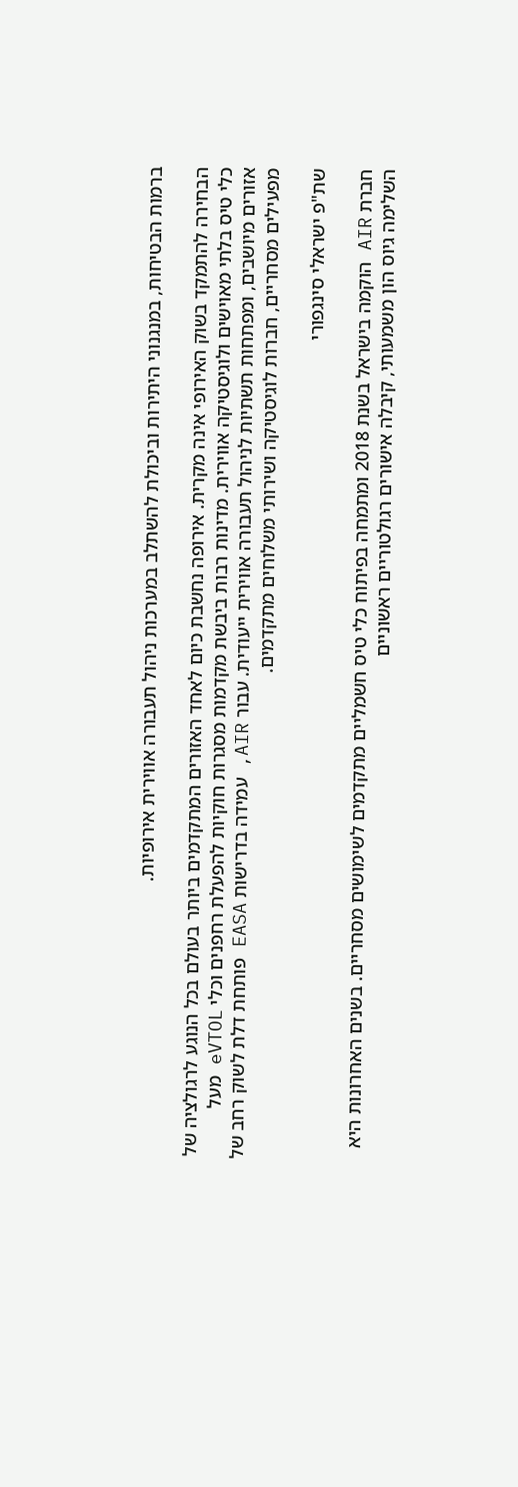ברמות הבטיחות, במנגנוני היתירות וביכולת להשתלב במערכות ניהול תעבורה אווירית אירופיות.

הבחירה להתמקד בשוק האירופי אינה מקרית. אירופה נחשבת כיום לאחד האזורים המתקדמים ביותר בעולם בכל הנוגע לרגולציה של כלי טיס בלתי מאוישים ולוגיסטיקה אווירית. מדינות רבות ביבשת מקדמות מסגרות חוקיות להפעלת רחפנים וכלי eVTOL מעל אזורים מיושבים, ומפתחות תשתיות לניהול תעבורה אווירית ייעודית. עבור AIR, עמידה בדרישות EASA פותחת דלת לשוק רחב של מפעילים מסחריים, חברות לוגיסטיקה ושירותי משלוחים מתקדמים.

שת"פ ישראלי סינגפורי

חברת AIR הוקמה בישראל בשנת 2018 ומתמחה בפיתוח כלי טיס חשמליים מתקדמים לשימושים מסחריים. בשנים האחרונות היא השלימה גיוס הון משמעותי, קיבלה אישורים רגולטוריים ראשוניים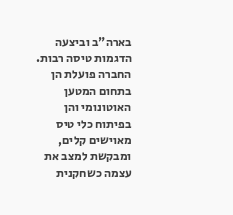בארה"ב וביצעה הדגמות טיסה רבות. החברה פועלת הן בתחום המטען האוטונומי והן בפיתוח כלי טיס מאוישים קלים, ומבקשת למצב את עצמה כשחקנית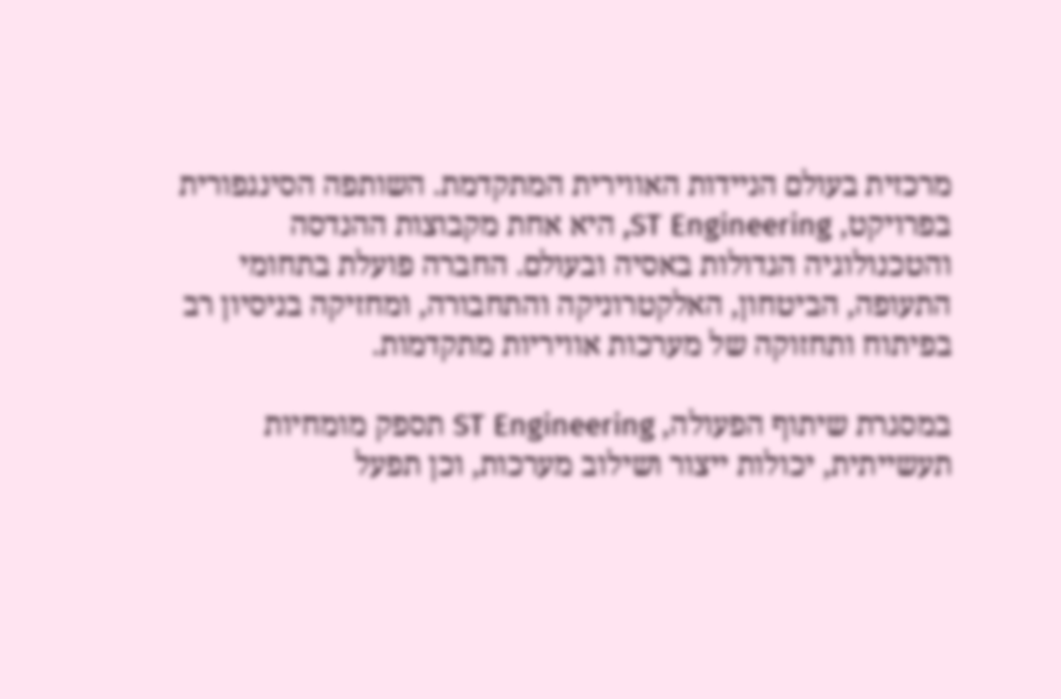מרכזית בעולם הניידות האווירית המתקדמת. השותפה הסינגפורית בפרויקט, ST Engineering, היא אחת מקבוצות ההנדסה והטכנולוגיה הגדולות באסיה ובעולם. החברה פועלת בתחומי התעופה, הביטחון, האלקטרוניקה והתחבורה, ומחזיקה בניסיון רב בפיתוח ותחזוקה של מערכות אוויריות מתקדמות.

במסגרת שיתוף הפעולה, ST Engineering תספק מומחיות תעשייתית, יכולות ייצור ושילוב מערכות, וכן תפעל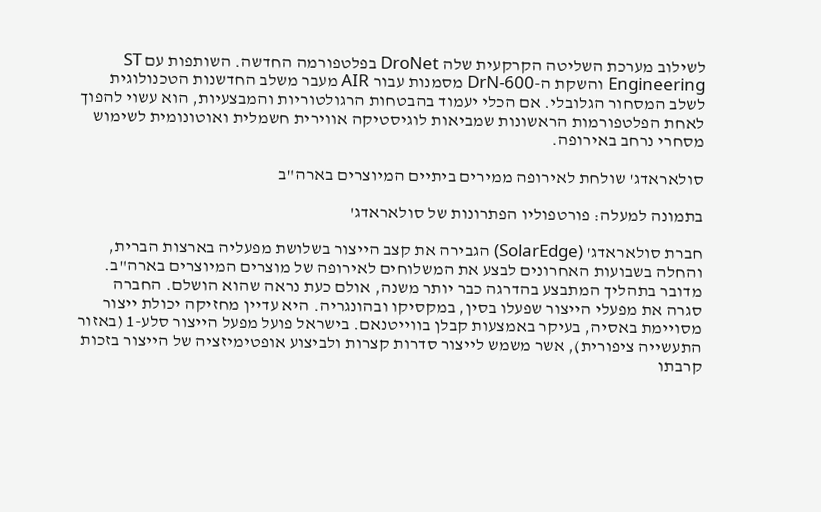לשילוב מערכת השליטה הקרקעית שלה DroNet בפלטפורמה החדשה. השותפות עם ST Engineering והשקת ה-DrN-600 מסמנות עבור AIR מעבר משלב החדשנות הטכנולוגית לשלב המסחור הגלובלי. אם הכלי יעמוד בהבטחות הרגולטוריות והמבצעיות, הוא עשוי להפוך לאחת הפלטפורמות הראשונות שמביאות לוגיסטיקה אווירית חשמלית ואוטונומית לשימוש מסחרי נרחב באירופה.

סולאראדג' שולחת לאירופה ממירים ביתיים המיוצרים בארה"ב

בתמונה למעלה: פורטפוליו הפתרונות של סולאראדג'

חברת סולאראדג' (SolarEdge) הגבירה את קצב הייצור בשלושת מפעליה בארצות הברית, והחלה בשבועות האחרונים לבצע את המשלוחים לאירופה של מוצרים המיוצרים בארה"ב. מדובר בתהליך המתבצע בהדרגה כבר יותר משנה, אולם כעת נראה שהוא הושלם. החברה סגרה את מפעלי הייצור שפעלו בסין, במקסיקו ובהונגריה. היא עדיין מחזיקה יכולת ייצור מסויימת באסיה, בעיקר באמצעות קבלן בווייטנאם. בישראל פועל מפעל הייצור סלע-1 (באזור התעשייה ציפורית), אשר משמש לייצור סדרות קצרות ולביצוע אופטימיזציה של הייצור בזכות קרבתו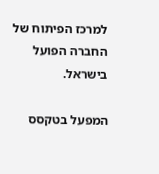למרכז הפיתוח של החברה הפועל בישראל.

המפעל בטקסס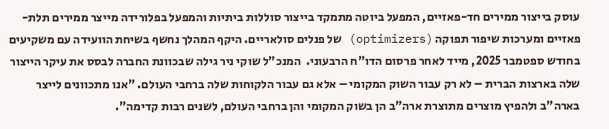עוסק בייצור ממירים חד-פאזיים, המפעל ביוטה מתמקד בייצור סוללות ביתיות והמפעל בפלורידה מייצר ממירים תלת-פאזיים ומערכות שיפור תפוקה (optimizers) של פנלים סולאריים. היקף המהלך נחשף בשיחת הוועידה עם משקיעים בחודש ספטמבר 2025, מייד לאחר פרסום הדו"ח הרבעוני.  המנכ"ל שוקי ניר גילה שבכוונת החברה לבסס את עיקר הייצור שלה בארצות הברית – לא רק עבור השוק המקומי – אלא גם עבור הלקוחות שלה ברחבי העולם. "אנו מתכוונים לייצר בארה"ב ולהפיץ מוצרים מתוצרת ארה"ב הן בשוק המקומי והן ברחבי העולם, לשנים רבות קדימה".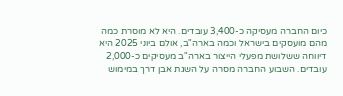כיום החברה מעסיקה כ-3,400 עובדים. היא לא מוסרת כמה מהם מועסקים בישראל וכמה בארה"ב, אולם ביוני 2025 היא דיווחה ששלושת מפעלי הייצור בארה"ב מעסיקים כ-2,000 עובדים. השבוע החברה מסרה על השגת אבן דרך במימוש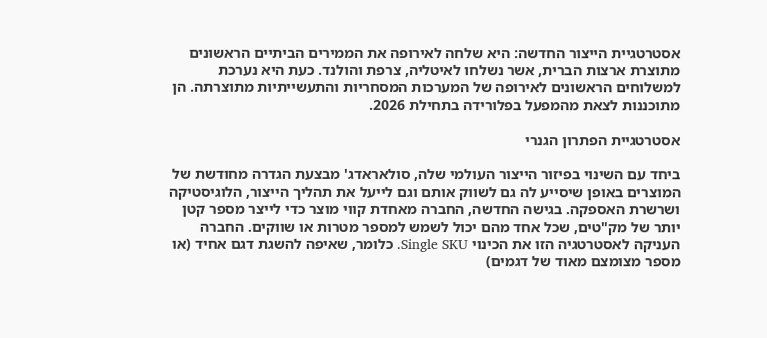אסטרטגיית הייצור החדשה: היא שלחה לאירופה את הממירים הביתיים הראשונים מתוצרת ארצות הברית, אשר נשלחו לאיטליה, צרפת והולנד. כעת היא נערכת למשלוחים הראשונים לאירופה של המערכות המסחריות והתעשייתיות מתוצרתה. הן מתוכננות לצאת מהמפעל בפלורידה בתחילת 2026.

אסטרטגיית הפתרון הגנרי

ביחד עם השינוי בפיזור הייצור העולמי שלה, סולאראדג' מבצעת הגדרה מחודשת של המוצרים באופן שיסייע לה גם לשווק אותם וגם לייעל את תהליך הייצור, הלוגיסטיקה ושרשרת האספקה. בגישה החדשה, החברה מאחדת קווי מוצר כדי לייצר מספר קטן יותר של מק"טים, שכל אחד מהם יכול לשמש למספר מטרות או שווקים. החברה העניקה לאסטרטגיה הזו את הכינוי Single SKU. כלומר, שאיפה להשגת דגם אחיד (או מספר מצומצם מאוד של דגמים)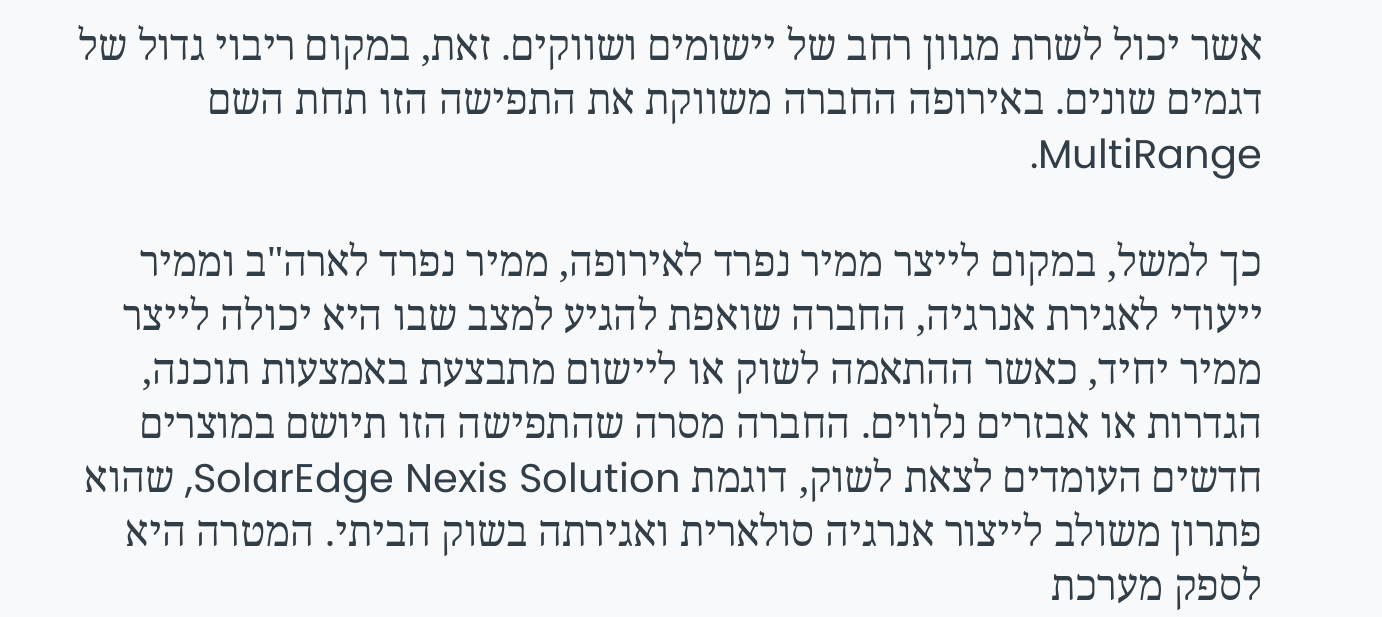אשר יכול לשרת מגוון רחב של יישומים ושווקים. זאת, במקום ריבוי גדול של דגמים שונים. באירופה החברה משווקת את התפישה הזו תחת השם MultiRange.

כך למשל, במקום לייצר ממיר נפרד לאירופה, ממיר נפרד לארה"ב וממיר ייעודי לאגירת אנרגיה, החברה שואפת להגיע למצב שבו היא יכולה לייצר ממיר יחיד, כאשר ההתאמה לשוק או ליישום מתבצעת באמצעות תוכנה, הגדרות או אבזרים נלווים. החברה מסרה שהתפישה הזו תיושם במוצרים חדשים העומדים לצאת לשוק, דוגמת SolarEdge Nexis Solution, שהוא פתרון משולב לייצור אנרגיה סולארית ואגירתה בשוק הביתי. המטרה היא לספק מערכת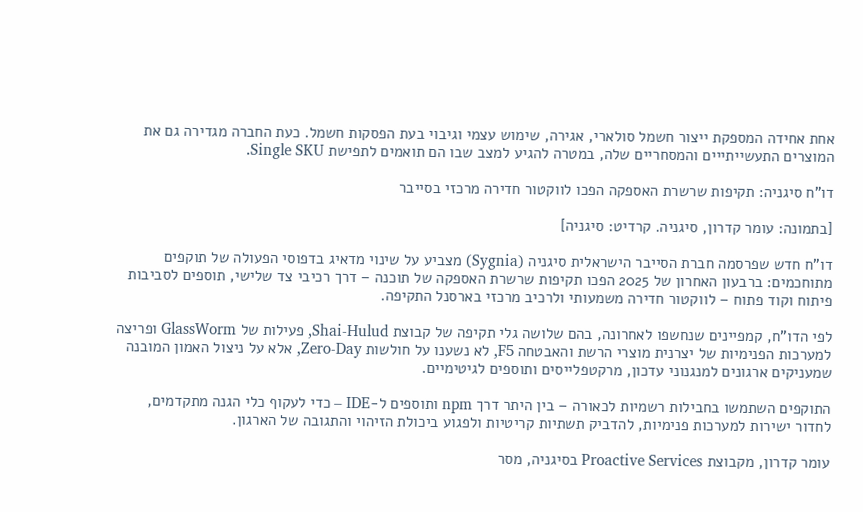אחת אחידה המספקת ייצור חשמל סולארי, אגירה, שימוש עצמי וגיבוי בעת הפסקות חשמל. כעת החברה מגדירה גם את המוצרים התעשייתייים והמסחריים שלה, במטרה להגיע למצב שבו הם תואמים לתפישת Single SKU.

דו"ח סיגניה: תקיפות שרשרת האספקה הפכו לווקטור חדירה מרכזי בסייבר

[בתמונה: עומר קדרון, סיגניה. קרדיט: סיגניה]

דו"ח חדש שפרסמה חברת הסייבר הישראלית סיגניה (Sygnia) מצביע על שינוי מדאיג בדפוסי הפעולה של תוקפים מתוחכמים: ברבעון האחרון של 2025 הפכו תקיפות שרשרת האספקה של תוכנה – דרך רכיבי צד שלישי, תוספים לסביבות פיתוח וקוד פתוח – לווקטור חדירה משמעותי ולרכיב מרכזי בארסנל התקיפה.

לפי הדו"ח, קמפיינים שנחשפו לאחרונה, בהם שלושה גלי תקיפה של קבוצת Shai-Hulud, פעילות של GlassWorm ופריצה למערכות הפנימיות של יצרנית מוצרי הרשת והאבטחה F5, לא נשענו על חולשות Zero-Day, אלא על ניצול האמון המובנה שמעניקים ארגונים למנגנוני עדכון, מרקטפלייסים ותוספים לגיטימיים.

התוקפים השתמשו בחבילות רשמיות לכאורה – בין היתר דרך npm ותוספים ל-IDE – כדי לעקוף כלי הגנה מתקדמים, לחדור ישירות למערכות פנימיות, להדביק תשתיות קריטיות ולפגוע ביכולת הזיהוי והתגובה של הארגון.

עומר קדרון, מקבוצת Proactive Services בסיגניה, מסר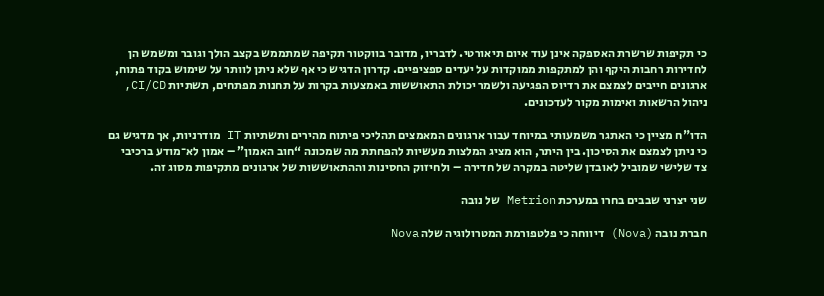כי תקיפות שרשרת האספקה אינן עוד איום תיאורטי. לדבריו, מדובר בווקטור תקיפה שמתממש בקצב הולך וגובר ומשמש הן לחדירות רחבות היקף והן למתקפות ממוקדות על יעדים ספציפיים. קדרון הדגיש כי אף שלא ניתן לוותר על שימוש בקוד פתוח, ארגונים חייבים לצמצם את רדיוס הפגיעה ולשמר יכולת התאוששות באמצעות בקרות על תחנות מפתחים, תשתיות CI/CD, ניהול הרשאות ואימות מקור לעדכונים.

הדו"ח מציין כי האתגר משמעותי במיוחד עבור ארגונים המאמצים תהליכי פיתוח מהירים ותשתיות IT מודרניות, אך מדגיש גם כי ניתן לצמצם את הסיכון. בין היתר, הוא מציג המלצות מעשיות להפחתת מה שמכונה “חוב האמון” – אמון לא־מודע ברכיבי צד שלישי שמוביל לאובדן שליטה במקרה של חדירה – ולחיזוק החסינות וההתאוששות של ארגונים מתקיפות מסוג זה.

שני יצרני שבבים בחרו במערכת Metrion של נובה

חברת נובה (Nova) דיווחה כי פלטפורמת המטרולוגיה שלה Nova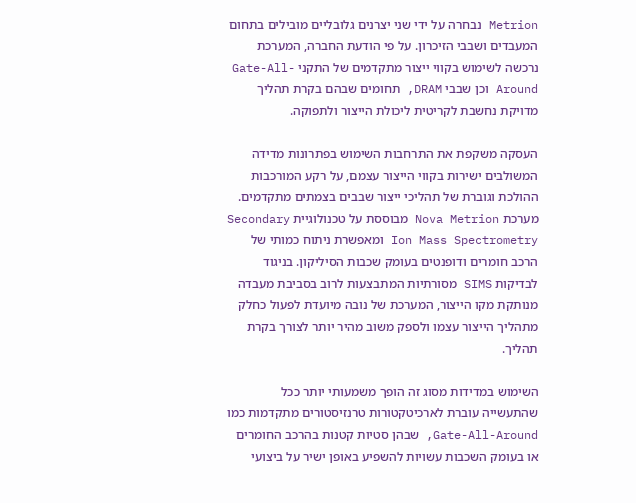Metrion נבחרה על ידי שני יצרנים גלובליים מובילים בתחום המעבדים ושבבי הזיכרון. על פי הודעת החברה, המערכת נרכשה לשימוש בקווי ייצור מתקדמים של התקני Gate-All-Around וכן שבבי DRAM, תחומים שבהם בקרת תהליך מדויקת נחשבת לקריטית ליכולת הייצור ולתפוקה.

העסקה משקפת את התרחבות השימוש בפתרונות מדידה המשולבים ישירות בקווי הייצור עצמם, על רקע המורכבות ההולכת וגוברת של תהליכי ייצור שבבים בצמתים מתקדמים. מערכת Nova Metrion מבוססת על טכנולוגיית Secondary Ion Mass Spectrometry ומאפשרת ניתוח כמותי של הרכב חומרים ודופנטים בעומק שכבות הסיליקון. בניגוד לבדיקות SIMS מסורתיות המתבצעות לרוב בסביבת מעבדה מנותקת מקו הייצור, המערכת של נובה מיועדת לפעול כחלק מתהליך הייצור עצמו ולספק משוב מהיר יותר לצורך בקרת תהליך.

השימוש במדידות מסוג זה הופך משמעותי יותר ככל שהתעשייה עוברת לארכיטקטורות טרנזיסטורים מתקדמות כמו Gate-All-Around, שבהן סטיות קטנות בהרכב החומרים או בעומק השכבות עשויות להשפיע באופן ישיר על ביצועי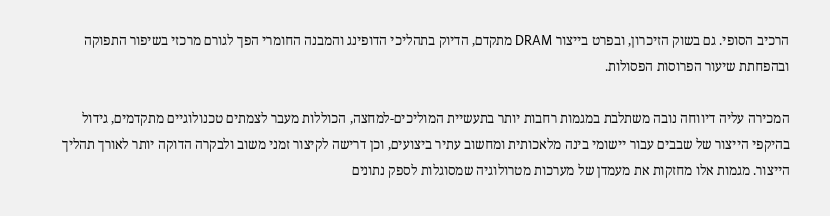הרכיב הסופי. גם בשוק הזיכרון, ובפרט בייצור DRAM מתקדם, הדיוק בתהליכי הדופינג והמבנה החומרי הפך לגורם מרכזי בשיפור התפוקה ובהפחתת שיעור הפרוסות הפסולות.

המכירה עליה דיווחה נובה משתלבת במגמות רחבות יותר בתעשיית המוליכים-למחצה, הכוללות מעבר לצמתים טכנולוגיים מתקדמים, גידול בהיקפי הייצור של שבבים עבור יישומי בינה מלאכותית ומחשוב עתיר ביצועים, וכן דרישה לקיצור זמני משוב ולבקרה הדוקה יותר לאורך תהליך הייצור. מגמות אלו מחזקות את מעמדן של מערכות מטרולוגיה שמסוגלות לספק נתונים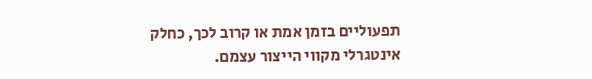תפעוליים בזמן אמת או קרוב לכך, כחלק אינטגרלי מקווי הייצור עצמם.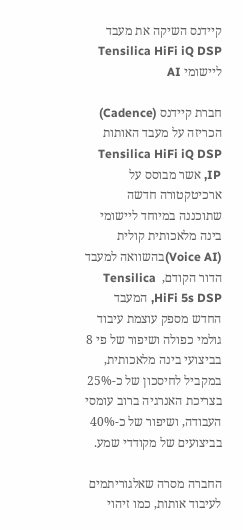קיידנס השיקה את מעבד Tensilica HiFi iQ DSP ליישומי AI

חברת קיידנס (Cadence) הכריזה על מעבד האותות Tensilica HiFi iQ DSP IP, אשר מבוסס על ארכיטקטורה חדשה שתוכננה במיוחד ליישומי בינה מלאכותית קולית (Voice AI)בהשוואה למעבד הדור הקודם,  Tensilica HiFi 5s DSP, המעבד החדש מספק עוצמת עיבוד גולמי כפולה ושיפור של פי 8 בביצועי בינה מלאכותית, במקביל לחיסכון של כ-25% בצריכת האנרגיה ברוב עומסי העבודה, ושיפור של כ-40% בביצועים של מקודדי שמע.

החברה מסרה שאלגוריתמים לעיבוד אותות, כמו זיהוי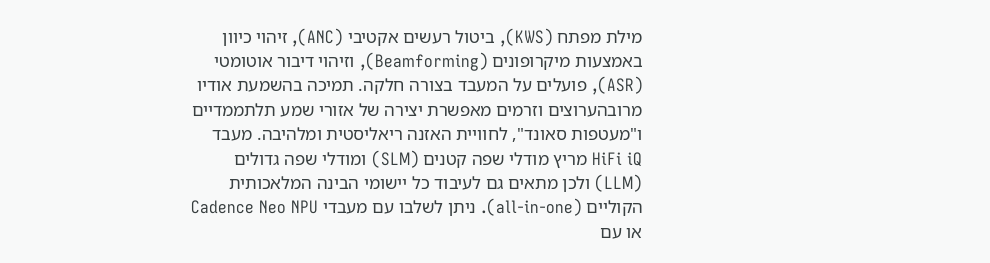מילת מפתח (KWS), ביטול רעשים אקטיבי (ANC), זיהוי כיוון באמצעות מיקרופונים (Beamforming), וזיהוי דיבור אוטומטי (ASR), פועלים על המעבד בצורה חלקה. תמיכה בהשמעת אודיו מרובהערוצים וזרמים מאפשרת יצירה של אזורי שמע תלתממדיים ו"מעטפות סאונד", לחוויית האזנה ריאליסטית ומלהיבה. מעבד HiFi iQ מריץ מודלי שפה קטנים (SLM) ומודלי שפה גדולים (LLM) ולכן מתאים גם לעיבוד כל יישומי הבינה המלאכותית הקוליים (all-in-one). ניתן לשלבו עם מעבדי Cadence Neo NPU או עם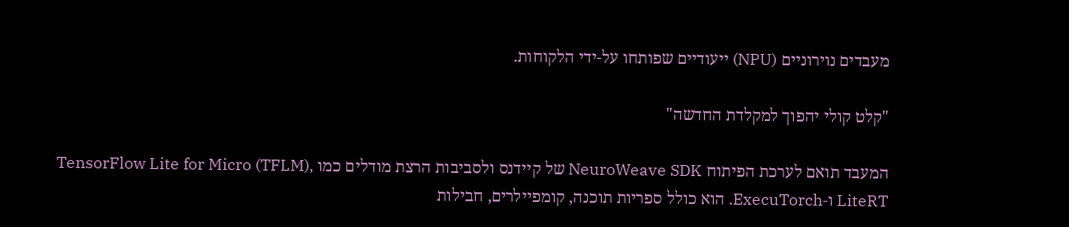מעבדים נוירוניים (NPU) ייעודיים שפותחו על-ידי הלקוחות.

"קלט קולי יהפוך למקלדת החדשה"

המעבד תואם לערכת הפיתוח NeuroWeave SDK של קיידנס ולסביבות הרצת מודלים כמו TensorFlow Lite for Micro (TFLM), LiteRT ו‑ExecuTorch. הוא כולל ספריות תוכנה, קומפיילרים, חבילות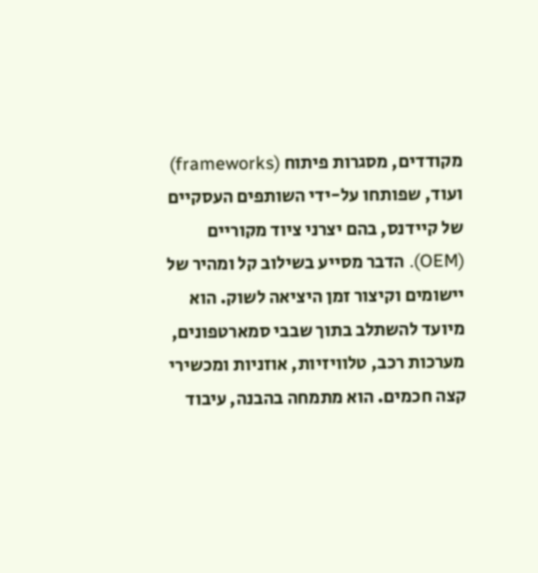מקודדים, מסגרות פיתוח (frameworks) ועוד, שפותחו על-ידי השותפים העסקיים של קיידנס, בהם יצרני ציוד מקוריים (OEM). הדבר מסייע בשילוב קל ומהיר של יישומים וקיצור זמן היציאה לשוק. הוא מיועד להשתלב בתוך שבבי סמארטפונים, מערכות רכב, טלוויזיות, אוזניות ומכשירי קצה חכמים. הוא מתמחה בהבנה, עיבוד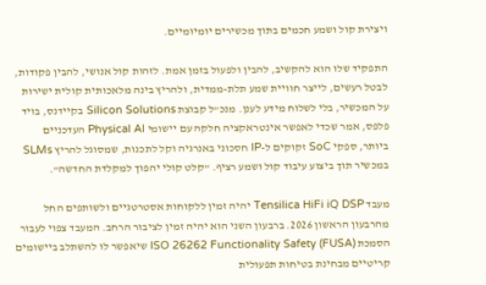ויצירת קול ושמע חכמים בתוך מכשירים יומיומיים.

התפקיד שלו הוא להקשיב, להבין ולפעול בזמן אמת. לזהות קול אנושי, להבין פקודות, לבטל רעשים, לייצר חוויית שמע תלת-ממדית, ולהריץ בינה מלאכותית קולית ישירות על המכשיר, בלי לשלוח מידע לענן. מנכ"ל קבוצת Silicon Solutions בקיידנס, בויד פלפס, אמר שכדי לאפשר אינטראקציה חלקה עם יישומי Physical AI העדכניים ביותר, ספקי SoC זקוקים ל-IP חסכוני באנרגיה וקל לתכנות, שמסוגל להריץ SLMs במכשיר תוך ביצוע עיבוד קול ושמע רציף. "קלט קולי יהפוך למקלדת החדשה".

מעבד Tensilica HiFi iQ DSP יהיה זמין ללקוחות אסטרטגיים ולשותפים החל מהרבעון הראשון 2026. ברבעון השני הוא יהיה זמין לציבור הרחב. המעבד צפוי לעבור הסמכת ISO 26262 Functionality Safety (FUSA) שיאפשר לו להשתלב ביישומים קריטיים מבחינת בטיחות תפעולית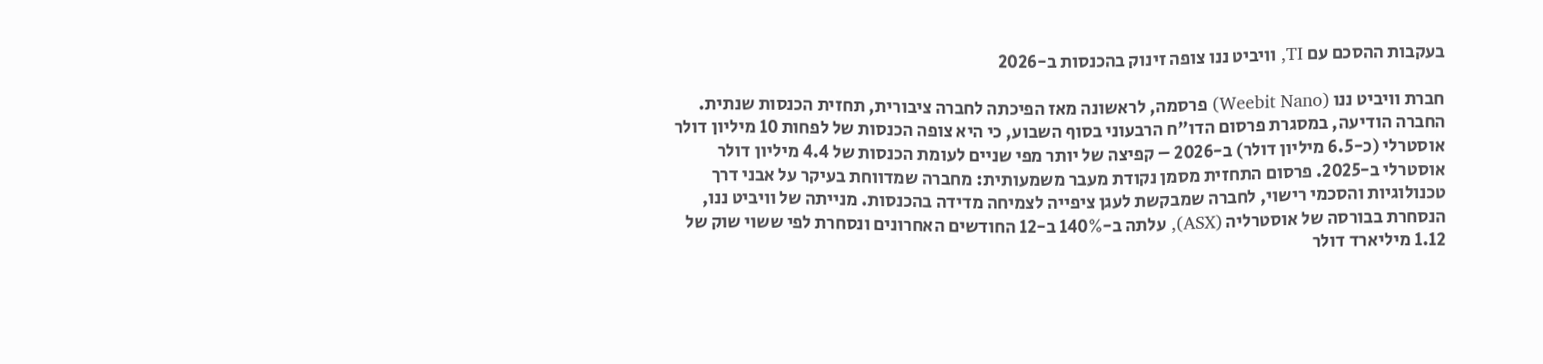בעקבות ההסכם עם TI, וויביט ננו צופה זינוק בהכנסות ב-2026

חברת וויביט ננו (Weebit Nano) פרסמה, לראשונה מאז הפיכתה לחברה ציבורית, תחזית הכנסות שנתית. החברה הודיעה, במסגרת פרסום הדו"ח הרבעוני בסוף השבוע, כי היא צופה הכנסות של לפחות 10 מיליון דולר אוסטרלי (כ-6.5 מיליון דולר) ב-2026 – קפיצה של יותר מפי שניים לעומת הכנסות של 4.4 מיליון דולר אוסטרלי ב-2025. פרסום התחזית מסמן נקודת מעבר משמעותית: מחברה שמדווחת בעיקר על אבני דרך טכנולוגיות והסכמי רישוי, לחברה שמבקשת לעגן ציפייה לצמיחה מדידה בהכנסות. מנייתה של וויביט ננו, הנסחרת בבורסה של אוסטרליה (ASX), עלתה ב-140% ב-12 החודשים האחרונים ונסחרת לפי ששוי שוק של 1.12 מיליארד דולר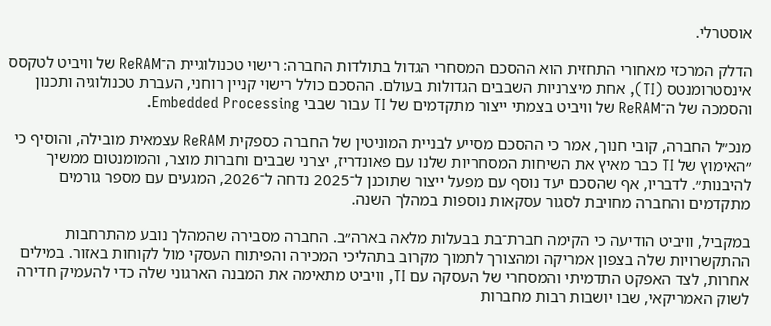אוסטרלי.

הדלק המרכזי מאחורי התחזית הוא ההסכם המסחרי הגדול בתולדות החברה: רישוי טכנולוגיית ה־ReRAM של וויביט לטקסס אינסטרומנטס (TI), אחת מיצרניות השבבים הגדולות בעולם. ההסכם כולל רישוי קניין רוחני, העברת טכנולוגיה ותכנון והסמכה של ה־ReRAM של וויביט בצמתי ייצור מתקדמים של TI עבור שבבי Embedded Processing.

מנכ״ל החברה, קובי חנוך, אמר כי ההסכם מסייע לבניית המוניטין של החברה כספקית ReRAM עצמאית מובילה, והוסיף כי ״האימוץ של TI כבר מאיץ את השיחות המסחריות שלנו עם פאונדריז, יצרני שבבים וחברות מוצר, והמומנטום ממשיך להיבנות״. לדבריו, אף שהסכם יעד נוסף עם מפעל ייצור שתוכנן ל־2025 נדחה ל־2026, המגעים עם מספר גורמים מתקדמים והחברה מחויבת לסגור עסקאות נוספות במהלך השנה.

במקביל, וויביט הודיעה כי הקימה חברת־בת בבעלות מלאה בארה״ב. החברה מסבירה שהמהלך נובע מהתרחבות ההתקשרויות שלה בצפון אמריקה ומהצורך לתמוך מקרוב בתהליכי המכירה והפיתוח העסקי מול לקוחות באזור. במילים אחרות, לצד האפקט התדמיתי והמסחרי של העסקה עם TI, וויביט מתאימה את המבנה הארגוני שלה כדי להעמיק חדירה לשוק האמריקאי, שבו יושבות רבות מחברות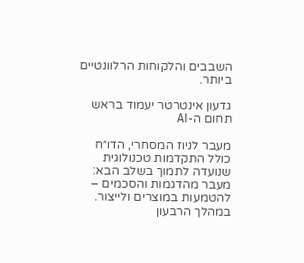השבבים והלקוחות הרלוונטיים ביותר.

גדעון אינטרטר יעמוד בראש תחום ה-AI

מעבר לניוז המסחרי, הדו״ח כולל התקדמות טכנולוגית שנועדה לתמוך בשלב הבא: מעבר מהדגמות והסכמים – להטמעות במוצרים ולייצור. במהלך הרבעון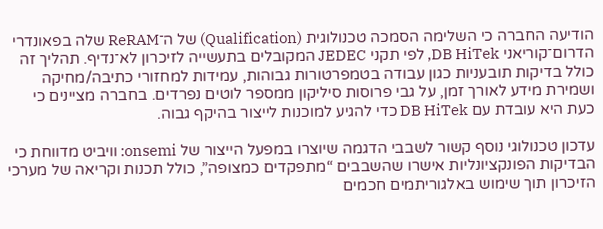הודיעה החברה כי השלימה הסמכה טכנולוגית (Qualification) של ה־ReRAM שלה בפאונדרי הדרום־קוריאני DB HiTek, לפי תקני JEDEC המקובלים בתעשייה לזיכרון לא־נדיף. תהליך זה כולל בדיקות תובעניות כגון עבודה בטמפרטורות גבוהות, עמידות למחזורי כתיבה/מחיקה ושמירת מידע לאורך זמן, על גבי פרוסות סיליקון ממספר לוטים נפרדים. בחברה מציינים כי כעת היא עובדת עם DB HiTek כדי להגיע למוכנות לייצור בהיקף גבוה.

עדכון טכנולוגי נוסף קשור לשבבי הדגמה שיוצרו במפעל הייצור של onsemi: וויביט מדווחת כי הבדיקות הפונקציונליות אישרו שהשבבים “מתפקדים כמצופה”, כולל תכנות וקריאה של מערכי הזיכרון תוך שימוש באלגוריתמים חכמים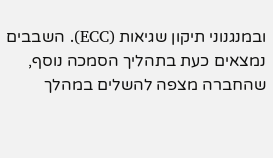ובמנגנוני תיקון שגיאות (ECC). השבבים נמצאים כעת בתהליך הסמכה נוסף, שהחברה מצפה להשלים במהלך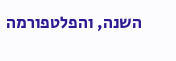השנה, והפלטפורמה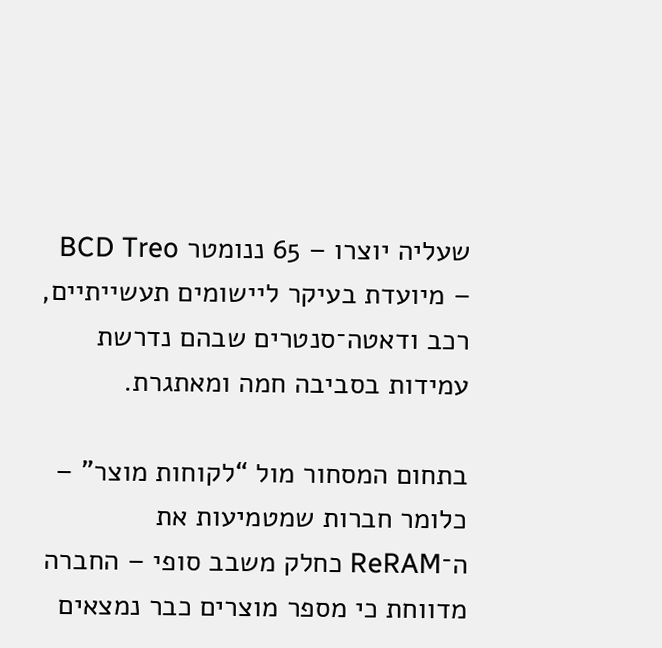שעליה יוצרו – 65 ננומטר BCD Treo – מיועדת בעיקר ליישומים תעשייתיים, רכב ודאטה־סנטרים שבהם נדרשת עמידות בסביבה חמה ומאתגרת.

בתחום המסחור מול “לקוחות מוצר” – כלומר חברות שמטמיעות את ה־ReRAM כחלק משבב סופי – החברה מדווחת כי מספר מוצרים כבר נמצאים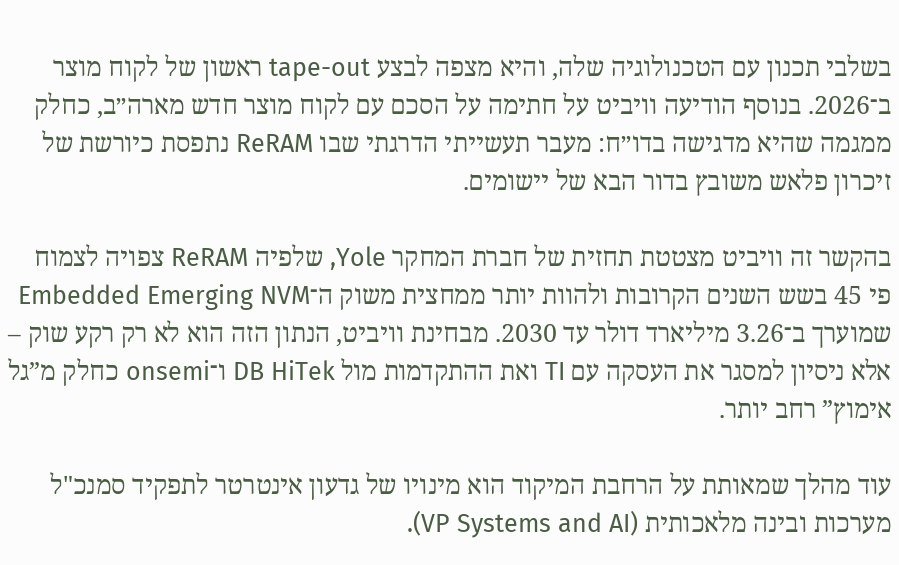בשלבי תכנון עם הטכנולוגיה שלה, והיא מצפה לבצע tape-out ראשון של לקוח מוצר ב־2026. בנוסף הודיעה וויביט על חתימה על הסכם עם לקוח מוצר חדש מארה״ב, כחלק ממגמה שהיא מדגישה בדו״ח: מעבר תעשייתי הדרגתי שבו ReRAM נתפסת כיורשת של זיכרון פלאש משובץ בדור הבא של יישומים.

בהקשר זה וויביט מצטטת תחזית של חברת המחקר Yole, שלפיה ReRAM צפויה לצמוח פי 45 בשש השנים הקרובות ולהוות יותר ממחצית משוק ה־Embedded Emerging NVM שמוערך ב־3.26 מיליארד דולר עד 2030. מבחינת וויביט, הנתון הזה הוא לא רק רקע שוק – אלא ניסיון למסגר את העסקה עם TI ואת ההתקדמות מול DB HiTek ו־onsemi כחלק מ”גל אימוץ” רחב יותר.

עוד מהלך שמאותת על הרחבת המיקוד הוא מינויו של גדעון אינטרטר לתפקיד סמנכ"ל מערכות ובינה מלאכותית (VP Systems and AI).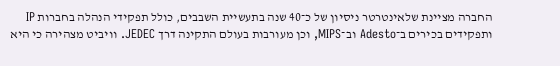החברה מציינת שלאינטרטר ניסיון של כ־40 שנה בתעשיית השבבים, כולל תפקידי הנהלה בחברות IP ותפקידים בכירים ב־Adesto וב־MIPS, וכן מעורבות בעולם התקינה דרך JEDEC. וויביט מצהירה כי היא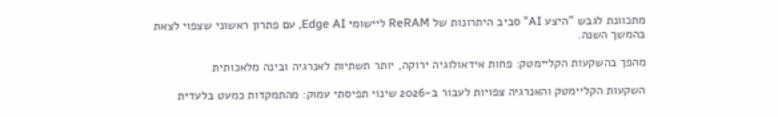מתכוונת לגבש “היצע AI” סביב היתרונות של ReRAM ליישומי Edge AI, עם פתרון ראשוני שצפוי לצאת בהמשך השנה.

מהפך בהשקעות הקליימטק: פחות אידאולוגיה ירוקה, יותר תשתיות לאנרגיה ובינה מלאכותית

השקעות הקליימטק והאנרגיה צפויות לעבור ב-2026 שינוי תפיסתי עמוק: מהתמקדות כמעט בלעדית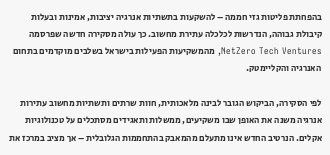בהפחתת פליטות גזי חממה – להשקעות בתשתיות אנרגיה יציבות, אמינות ובעלות קיבולת גבוהה, הנדרשות לכלכלה עתירת מחשוב. כך עולה מסקירה חדשה שפרסמה NetZero Tech Ventures, מהמשקיעות הפעילות בישראל בשלבים מוקדמים בתחום האנרגיה והקליימטק.

לפי הסקירה, הביקוש הגובר לבינה מלאכותית, חוות שרתים ותשתיות מחשוב עתירות אנרגיה משנה את האופן שבו משקיעים, ממשלות ותאגידים מסתכלים על טכנולוגיות אקלים. הנרטיב החדש אינו מתעלם מהמאבק בהתחממות הגלובלית – אך מציב במרכז את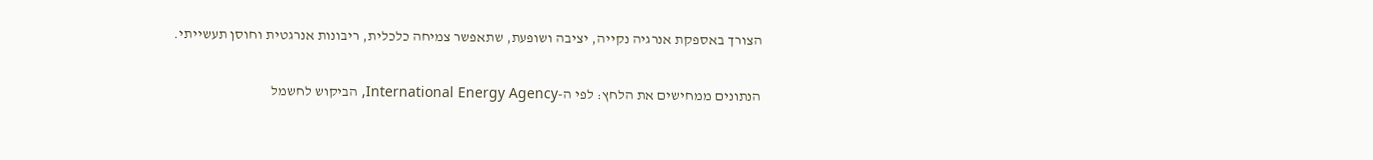הצורך באספקת אנרגיה נקייה, יציבה ושופעת, שתאפשר צמיחה כלכלית, ריבונות אנרגטית וחוסן תעשייתי.

הנתונים ממחישים את הלחץ: לפי ה-International Energy Agency, הביקוש לחשמל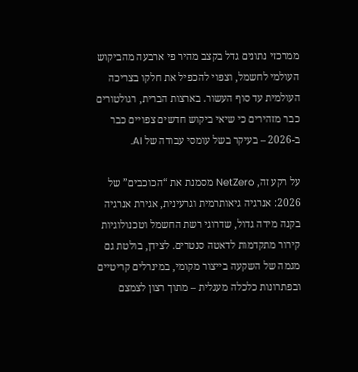ממרכזי נתונים גדל בקצב מהיר פי ארבעה מהביקוש העולמי לחשמל, וצפוי להכפיל את חלקו בצריכה העולמית עד סוף העשור. בארצות הברית, רגולטורים כבר מזהירים כי שיאי ביקוש חדשים צפויים כבר ב-2026 – בעיקר בשל עומסי עבודה של AI.

על רקע זה, NetZero מסמנת את “הכוכבים” של 2026: אנרגיה גיאותרמית וגרעינית, אגירת אנרגיה בקנה מידה גדול, שדרוגי רשת החשמל וטכנולוגיות קירור מתקדמות לדאטה סנטרים. לצידן, בולטת גם מגמה של השקעה בייצור מקומי, במינרלים קריטיים ובפתרונות כלכלה מעגלית – מתוך רצון לצמצם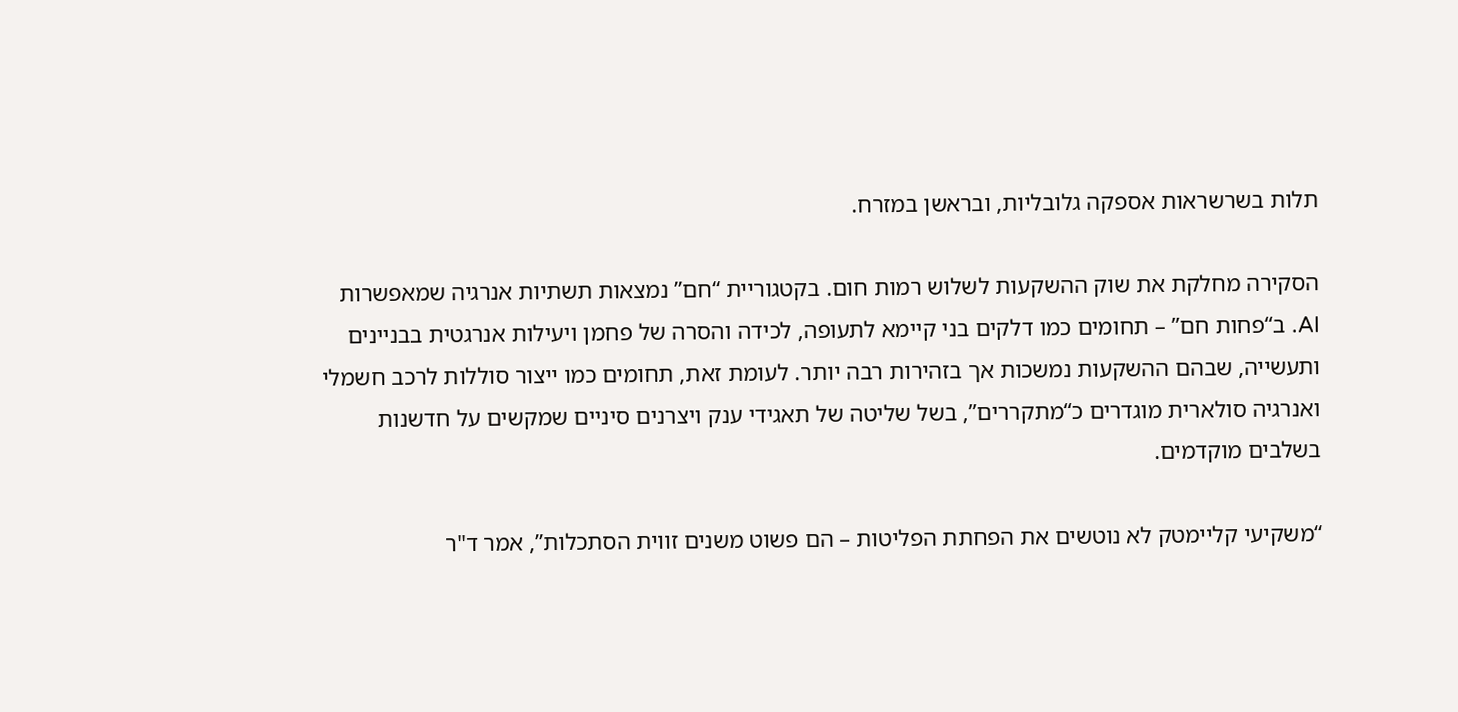תלות בשרשראות אספקה גלובליות, ובראשן במזרח.

הסקירה מחלקת את שוק ההשקעות לשלוש רמות חום. בקטגוריית “חם” נמצאות תשתיות אנרגיה שמאפשרות AI. ב“פחות חם” – תחומים כמו דלקים בני קיימא לתעופה, לכידה והסרה של פחמן ויעילות אנרגטית בבניינים ותעשייה, שבהם ההשקעות נמשכות אך בזהירות רבה יותר. לעומת זאת, תחומים כמו ייצור סוללות לרכב חשמלי ואנרגיה סולארית מוגדרים כ“מתקררים”, בשל שליטה של תאגידי ענק ויצרנים סיניים שמקשים על חדשנות בשלבים מוקדמים.

“משקיעי קליימטק לא נוטשים את הפחתת הפליטות – הם פשוט משנים זווית הסתכלות”, אמר ד"ר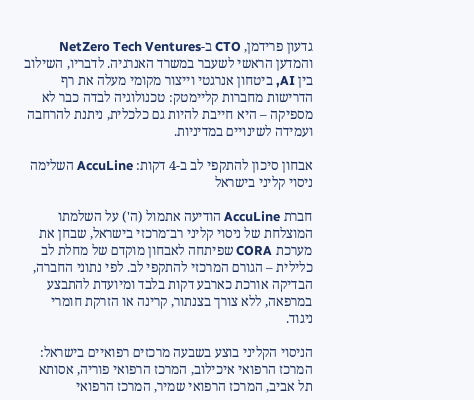גדעון פרידמן, CTO ב-NetZero Tech Ventures והמדען הראשי לשעבר במשרד האנרגיה. לדבריו, השילוב בין AI, ביטחון אנרגטי וייצור מקומי מעלה את רף הדרישות מחברות קליימטק: טכנולוגיה לבדה כבר לא מספיקה – היא חייבת להיות גם כלכלית, ניתנת להרחבה ועמידה לשינויים במדיניות.

אבחון סיכון להתקפי לב ב-4 דקות: AccuLine השלימה ניסוי קליני בישראל

חברת AccuLine הודיעה אתמול (ה') על השלמתו המוצלחת של ניסוי קליני רב־מרכזי בישראל, שבחן את מערכת CORA שפיתחה לאבחון מוקדם של מחלת לב כלילית – הגורם המרכזי להתקפי לב. לפי נתוני החברה, הבדיקה אורכת כארבע דקות בלבד ומיועדת להתבצע במרפאה, ללא צורך בצנתור, קרינה או הזרקת חומרי ניגוד.

הניסוי הקליני בוצע בשבעה מרכזים רפואיים בישראל:
המרכז הרפואי איכילוב, המרכז הרפואי פוריה, אסותא תל אביב, המרכז הרפואי שמיר, המרכז הרפואי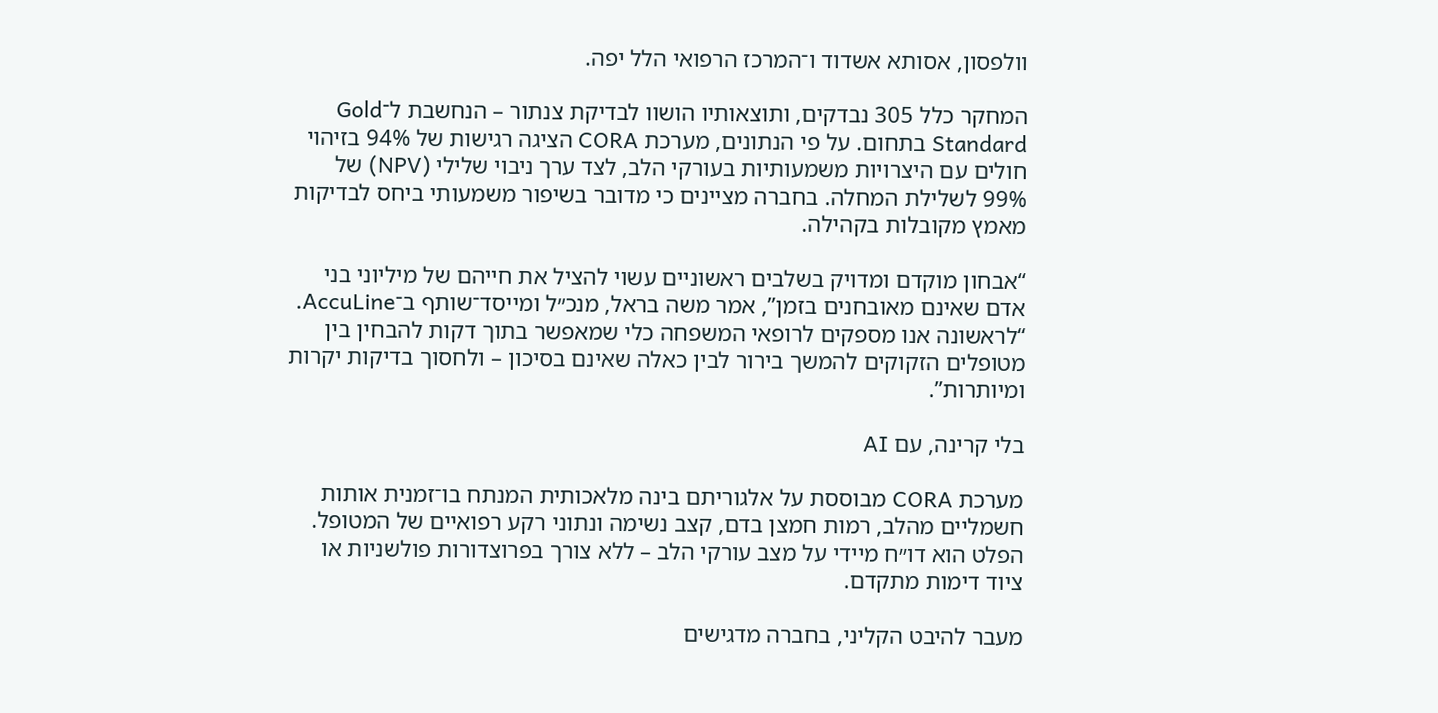וולפסון, אסותא אשדוד ו־המרכז הרפואי הלל יפה.

המחקר כלל 305 נבדקים, ותוצאותיו הושוו לבדיקת צנתור – הנחשבת ל־Gold Standard בתחום. על פי הנתונים, מערכת CORA הציגה רגישות של 94% בזיהוי חולים עם היצרויות משמעותיות בעורקי הלב, לצד ערך ניבוי שלילי (NPV) של 99% לשלילת המחלה. בחברה מציינים כי מדובר בשיפור משמעותי ביחס לבדיקות מאמץ מקובלות בקהילה.

“אבחון מוקדם ומדויק בשלבים ראשוניים עשוי להציל את חייהם של מיליוני בני אדם שאינם מאובחנים בזמן”, אמר משה בראל, מנכ״ל ומייסד־שותף ב־AccuLine. “לראשונה אנו מספקים לרופאי המשפחה כלי שמאפשר בתוך דקות להבחין בין מטופלים הזקוקים להמשך בירור לבין כאלה שאינם בסיכון – ולחסוך בדיקות יקרות ומיותרות”.

בלי קרינה, עם AI

מערכת CORA מבוססת על אלגוריתם בינה מלאכותית המנתח בו־זמנית אותות חשמליים מהלב, רמות חמצן בדם, קצב נשימה ונתוני רקע רפואיים של המטופל. הפלט הוא דו״ח מיידי על מצב עורקי הלב – ללא צורך בפרוצדורות פולשניות או ציוד דימות מתקדם.

מעבר להיבט הקליני, בחברה מדגישים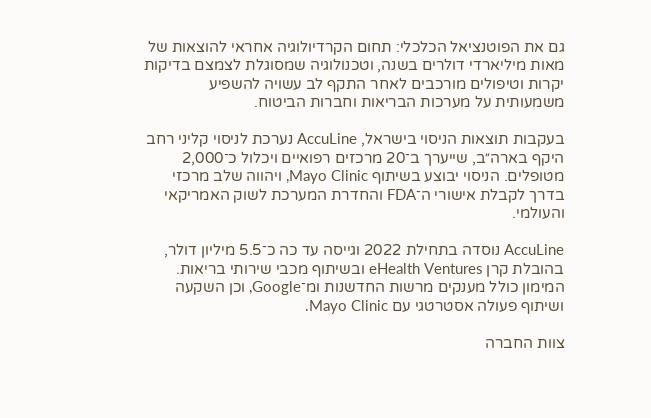גם את הפוטנציאל הכלכלי: תחום הקרדיולוגיה אחראי להוצאות של מאות מיליארדי דולרים בשנה, וטכנולוגיה שמסוגלת לצמצם בדיקות יקרות וטיפולים מורכבים לאחר התקף לב עשויה להשפיע משמעותית על מערכות הבריאות וחברות הביטוח.

בעקבות תוצאות הניסוי בישראל, AccuLine נערכת לניסוי קליני רחב היקף בארה״ב, שייערך ב־20 מרכזים רפואיים ויכלול כ־2,000 מטופלים. הניסוי יבוצע בשיתוף Mayo Clinic, ויהווה שלב מרכזי בדרך לקבלת אישורי ה־FDA והחדרת המערכת לשוק האמריקאי והעולמי.

AccuLine נוסדה בתחילת 2022 וגייסה עד כה כ־5.5 מיליון דולר, בהובלת קרן eHealth Ventures ובשיתוף מכבי שירותי בריאות. המימון כולל מענקים מרשות החדשנות ומ־Google, וכן השקעה ושיתוף פעולה אסטרטגי עם Mayo Clinic.

צוות החברה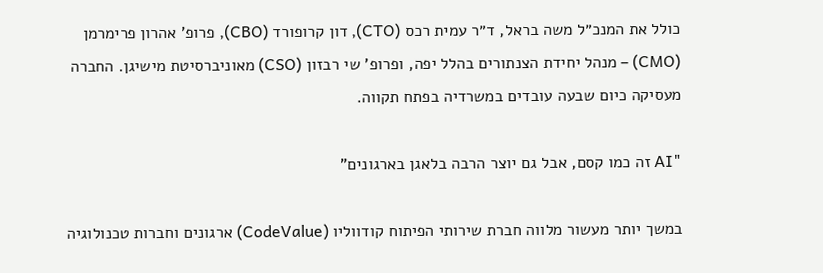כולל את המנכ״ל משה בראל, ד״ר עמית רכס (CTO), דון קרופורד (CBO), פרופ’ אהרון פרימרמן (CMO) – מנהל יחידת הצנתורים בהלל יפה, ופרופ’ שי רבזון (CSO) מאוניברסיטת מישיגן. החברה מעסיקה כיום שבעה עובדים במשרדיה בפתח תקווה.

"AI זה כמו קסם, אבל גם יוצר הרבה בלאגן בארגונים"

במשך יותר מעשור מלווה חברת שירותי הפיתוח קודווליו (CodeValue) ארגונים וחברות טכנולוגיה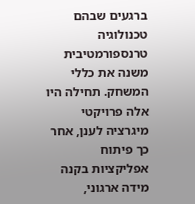ברגעים שבהם טכנולוגיה טרנספורמטיבית משנה את כללי המשחק. תחילה היו אלה פרויקטי מיגרציה לענן, אחר כך פיתוח אפליקציות בקנה מידה ארגוני,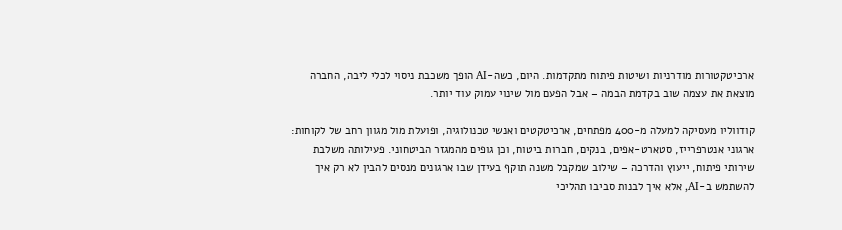ארכיטקטורות מודרניות ושיטות פיתוח מתקדמות. היום, כשה-AI הופך משכבת ניסוי לכלי ליבה, החברה מוצאת את עצמה שוב בקדמת הבמה – אבל הפעם מול שינוי עמוק עוד יותר.

קודווליו מעסיקה למעלה מ-400 מפתחים, ארכיטקטים ואנשי טכנולוגיה, ופועלת מול מגוון רחב של לקוחות: ארגוני אנטרפרייז, סטארט-אפים, בנקים, חברות ביטוח, וכן גופים מהמגזר הביטחוני. פעילותה משלבת שירותי פיתוח, ייעוץ והדרכה – שילוב שמקבל משנה תוקף בעידן שבו ארגונים מנסים להבין לא רק איך להשתמש ב-AI, אלא איך לבנות סביבו תהליכי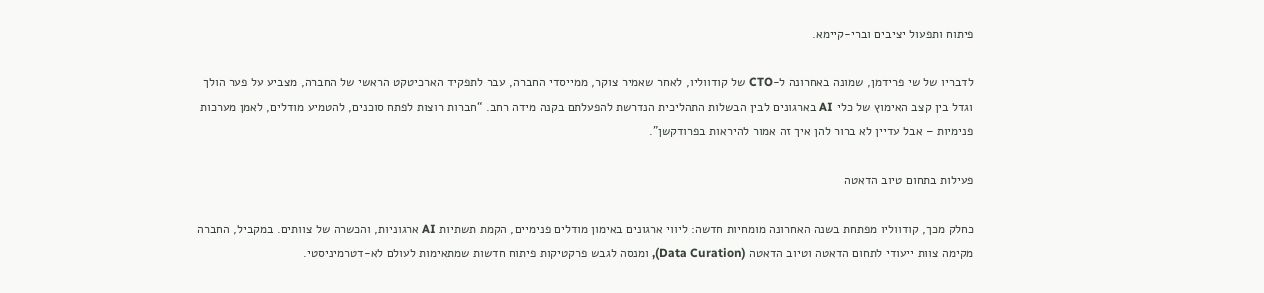פיתוח ותפעול יציבים וברי-קיימא.

לדבריו של שי פרידמן, שמונה באחרונה ל-CTO של קודווליו, לאחר שאמיר צוקר, ממייסדי החברה, עבר לתפקיד הארכיטקט הראשי של החברה, מצביע על פער הולך וגדל בין קצב האימוץ של כלי AI בארגונים לבין הבשלות התהליכית הנדרשת להפעלתם בקנה מידה רחב. “חברות רוצות לפתח סוכנים, להטמיע מודלים, לאמן מערכות פנימיות – אבל עדיין לא ברור להן איך זה אמור להיראות בפרודקשן”.

פעילות בתחום טיוב הדאטה

כחלק מכך, קודווליו מפתחת בשנה האחרונה מומחיות חדשה: ליווי ארגונים באימון מודלים פנימיים, הקמת תשתיות AI ארגוניות, והכשרה של צוותים. במקביל, החברה מקימה צוות ייעודי לתחום הדאטה וטיוב הדאטה (Data Curation), ומנסה לגבש פרקטיקות פיתוח חדשות שמתאימות לעולם לא-דטרמיניסטי.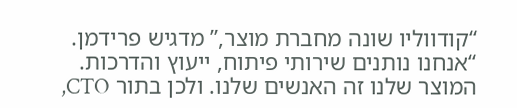“קודווליו שונה מחברת מוצר,” מדגיש פרידמן. “אנחנו נותנים שירותי פיתוח, ייעוץ והדרכות. המוצר שלנו זה האנשים שלנו. ולכן בתור CTO,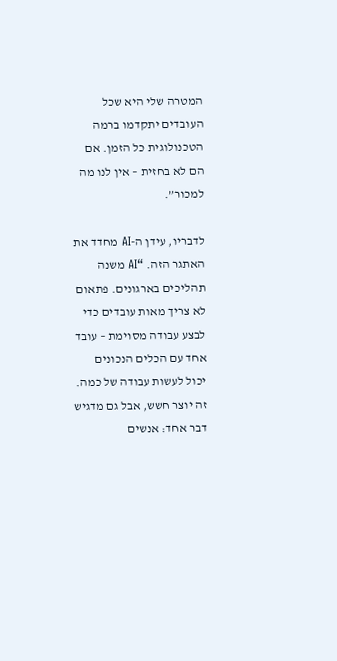המטרה שלי היא שכל העובדים יתקדמו ברמה הטכנולוגית כל הזמן. אם הם לא בחזית – אין לנו מה למכור”.

לדבריו, עידן ה-AI מחדד את האתגר הזה. “AI משנה תהליכים בארגונים. פתאום לא צריך מאות עובדים כדי לבצע עבודה מסוימת – עובד אחד עם הכלים הנכונים יכול לעשות עבודה של כמה. זה יוצר חשש, אבל גם מדגיש דבר אחד: אנשים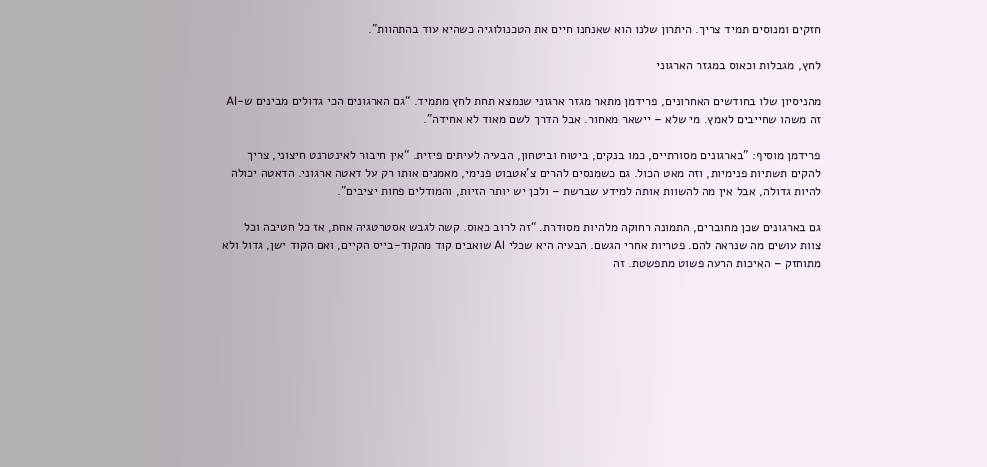חזקים ומנוסים תמיד צריך. היתרון שלנו הוא שאנחנו חיים את הטכנולוגיה כשהיא עוד בהתהוות”.

לחץ, מגבלות וכאוס במגזר הארגוני

מהניסיון שלו בחודשים האחרונים, פרידמן מתאר מגזר ארגוני שנמצא תחת לחץ מתמיד. “גם הארגונים הכי גדולים מבינים ש-AI זה משהו שחייבים לאמץ. מי שלא – יישאר מאחור. אבל הדרך לשם מאוד לא אחידה”.

פרידמן מוסיף: "בארגונים מסורתיים, כמו בנקים, ביטוח וביטחון, הבעיה לעיתים פיזית. “אין חיבור לאינטרנט חיצוני, צריך להקים תשתיות פנימיות, וזה מאט הכול. גם כשמנסים להרים צ’אטבוט פנימי, מאמנים אותו רק על דאטה ארגוני. הדאטה יכולה להיות גדולה, אבל אין מה להשוות אותה למידע שברשת – ולכן יש יותר הזיות, והמודלים פחות יציבים”.

גם בארגונים שכן מחוברים, התמונה רחוקה מלהיות מסודרת. “זה לרוב כאוס. קשה לגבש אסטרטגיה אחת, אז כל חטיבה וכל צוות עושים מה שנראה להם. פטריות אחרי הגשם. הבעיה היא שכלי AI שואבים קוד מהקוד-בייס הקיים, ואם הקוד ישן, גדול ולא מתוחזק – האיכות הרעה פשוט מתפשטת. זה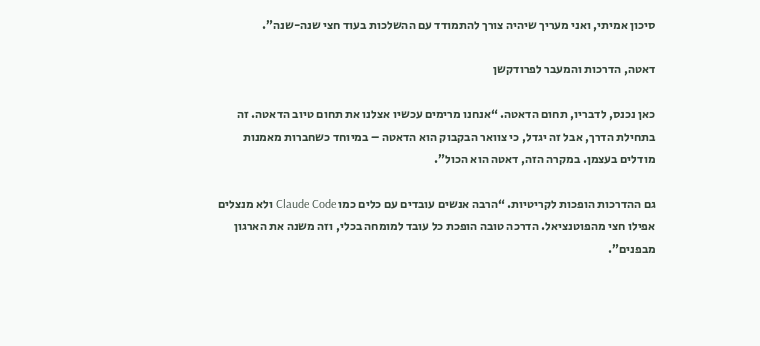סיכון אמיתי, ואני מעריך שיהיה צורך להתמודד עם ההשלכות בעוד חצי שנה-שנה”.

דאטה, הדרכות והמעבר לפרודקשן

כאן נכנס, לדבריו, תחום הדאטה. “אנחנו מרימים עכשיו אצלנו את תחום טיוב הדאטה. זה בתחילת הדרך, אבל זה יגדל, כי צוואר הבקבוק הוא הדאטה – במיוחד כשחברות מאמנות מודלים בעצמן. במקרה הזה, דאטה הוא הכול”.

גם ההדרכות הופכות לקריטיות. “הרבה אנשים עובדים עם כלים כמו Claude Code ולא מנצלים אפילו חצי מהפוטנציאל. הדרכה טובה הופכת כל עובד למומחה בכלי, וזה משנה את הארגון מבפנים”.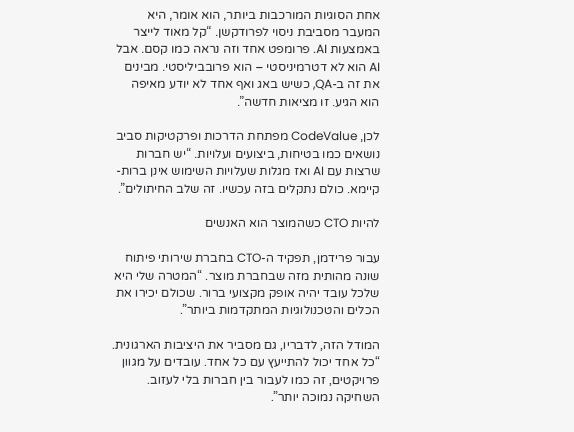אחת הסוגיות המורכבות ביותר, הוא אומר, היא המעבר מסביבת ניסוי לפרודקשן. “קל מאוד לייצר באמצעות AI. פרומפט אחד וזה נראה כמו קסם. אבל AI הוא לא דטרמיניסטי – הוא פרובביליסטי. מבינים את זה ב-QA, כשיש באג ואף אחד לא יודע מאיפה הוא הגיע. זו מציאות חדשה”.

לכן, CodeValue מפתחת הדרכות ופרקטיקות סביב נושאים כמו בטיחות, ביצועים ועלויות. “יש חברות שרצות עם AI ואז מגלות שעלויות השימוש אינן ברות-קיימא. כולם נתקלים בזה עכשיו. זה שלב החיתולים”.

להיות CTO כשהמוצר הוא האנשים

עבור פרידמן, תפקיד ה-CTO בחברת שירותי פיתוח שונה מהותית מזה שבחברת מוצר. “המטרה שלי היא שלכל עובד יהיה אופק מקצועי ברור. שכולם יכירו את הכלים והטכנולוגיות המתקדמות ביותר”.

המודל הזה, לדבריו, גם מסביר את היציבות הארגונית. “כל אחד יכול להתייעץ עם כל אחד. עובדים על מגוון פרויקטים, זה כמו לעבור בין חברות בלי לעזוב. השחיקה נמוכה יותר”.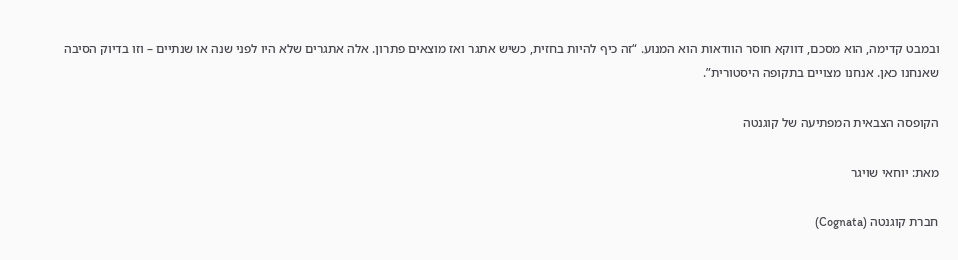ובמבט קדימה, הוא מסכם, דווקא חוסר הוודאות הוא המנוע. “זה כיף להיות בחזית, כשיש אתגר ואז מוצאים פתרון. אלה אתגרים שלא היו לפני שנה או שנתיים – וזו בדיוק הסיבה שאנחנו כאן. אנחנו מצויים בתקופה היסטורית”.

הקופסה הצבאית המפתיעה של קוגנטה

מאת: יוחאי שויגר

חברת קוגנטה (Cognata)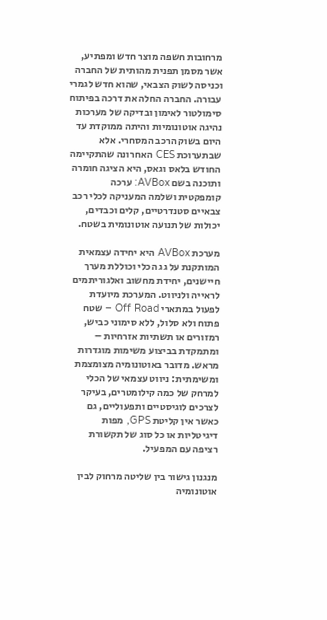מרחובות חשפה מוצר חדש ומפתיע, אשר מסמן תפנית מהותית של החברה וכניסה לשוק הצבאי, שהוא חדש לגמרי עבורה. החברה החלה את דרכה בפיתוח סימולטור לאימון ובדיקה של מערכות נהיגה אוטונומיות והיתה ממוקדת עד היום בשוק הרכב המסחרי. אלא שבתערוכת CES האחרונה שהתקיימה החודש בלאס וגאס, היא הציגה חומרה ותוכנה בשם AVBox: ערכה קומפקטית ושלמה המעניקה לכלי רכב צבאיים סטנדרטיים, קלים וכבדים, יכולות של תנועה אוטונומית בשטח.

מערכת AVBox היא יחידה עצמאית המותקנת על גג הכלי וכוללת מערך חיישנים, יחידת מחשוב ואלגוריתמים לראייה ולניווט. המערכת מיועדת לפעול במתארי Off Road – שטח פתוח ולא סלול, ללא סימוני כביש, רמזורים או תשתיות אזרחיות – ומתמקדת בביצוע משימות מוגדרות מראש. מדובר באוטונומיה מצומצמת ומשימתית: ניווט עצמאי של הכלי למרחק של כמה קילומטרים, בעיקר לצרכים לוגיסטיים ותפעוליים, גם כאשר אין קליטת GPS, מפות דיגיטליות או כל סוג של תקשורת רציפה עם המפעיל.

מנגנון גישור בין שליטה מרחוק לבין אוטונומיה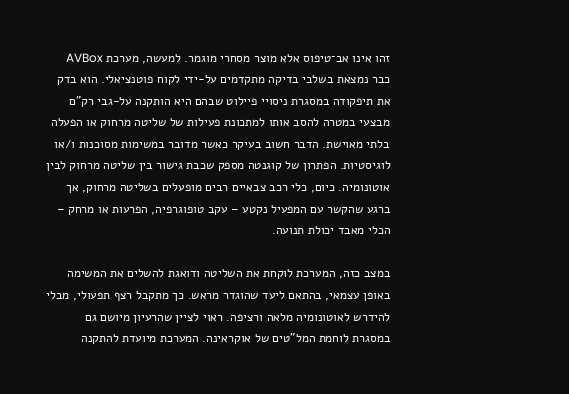זהו אינו אב־טיפוס אלא מוצר מסחרי מוגמר. למעשה, מערכת AVBox כבר נמצאת בשלבי בדיקה מתקדמים על-ידי לקוח פוטנציאלי. הוא בדק את תיפקודה במסגרת ניסויי פיילוט שבהם היא הותקנה על-גבי רק"ם מבצעי במטרה להסב אותו למתכונת פעילות של שליטה מרחוק או הפעלה בלתי מאוישת. הדבר חשוב בעיקר כאשר מדובר במשימות מסוכנות ו/או לוגיסטיות. הפתרון של קוגנטה מספק שכבת גישור בין שליטה מרחוק לבין אוטונומיה. כיום, כלי רכב צבאיים רבים מופעלים בשליטה מרחוק, אך ברגע שהקשר עם המפעיל נקטע – עקב טופוגרפיה, הפרעות או מרחק – הכלי מאבד יכולת תנועה.

במצב כזה, המערכת לוקחת את השליטה ודואגת להשלים את המשימה באופן עצמאי, בהתאם ליעד שהוגדר מראש. כך מתקבל רצף תפעולי, מבלי להידרש לאוטונומיה מלאה ורציפה. ראוי לציין שהרעיון מיושם גם במסגרת לוחמת המל"טים של אוקראינה. המערכת מיועדת להתקנה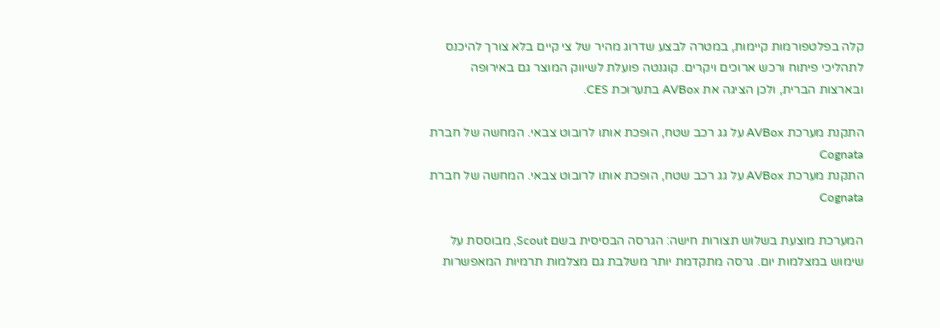קלה בפלטפורמות קיימות, במטרה לבצע שדרוג מהיר של צי קיים בלא צורך להיכנס לתהליכי פיתוח ורכש ארוכים ויקרים. קוגנטה פועלת לשיווק המוצר גם באירופה ובארצות הברית, ולכן הציגה את AVBox בתערוכת CES.

התקנת מערכת AVBox על גג רכב שטח, הופכת אותו לרובוט צבאי. המחשה של חברת Cognata
התקנת מערכת AVBox על גג רכב שטח, הופכת אותו לרובוט צבאי. המחשה של חברת Cognata

המערכת מוצעת בשלוש תצורות חישה: הגרסה הבסיסית בשם Scout, מבוססת על שימוש במצלמות יום. גרסה מתקדמת יותר משלבת גם מצלמות תרמיות המאפשרות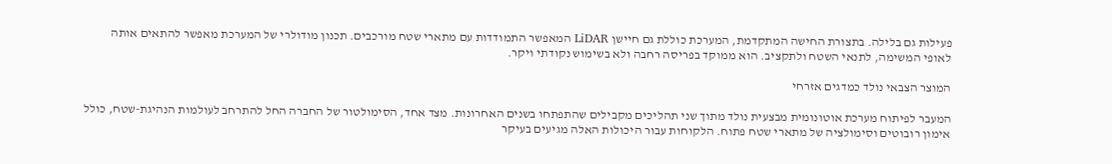פעילות גם בלילה. בתצורת החישה המתקדמת, המערכת כוללת גם חיישן LiDAR המאפשר התמודדות עם מתארי שטח מורכבים. תכנון מודולרי של המערכת מאפשר להתאים אותה לאופי המשימה, לתנאי השטח ולתקציב. הוא ממוקד בפריסה רחבה ולא בשימוש נקודתי ויקר.

המוצר הצבאי נולד כמדגים אזרחי

המעבר לפיתוח מערכת אוטונומית מבצעית נולד מתוך שני תהליכים מקבילים שהתפתחו בשנים האחרונות. מצד אחד, הסימולטור של החברה החל להתרחב לעולמות הנהיגת-שטח, כולל אימון רובוטים וסימולציה של מתארי שטח פתוח. הלקוחות עבור היכולות האלה מגיעים בעיקר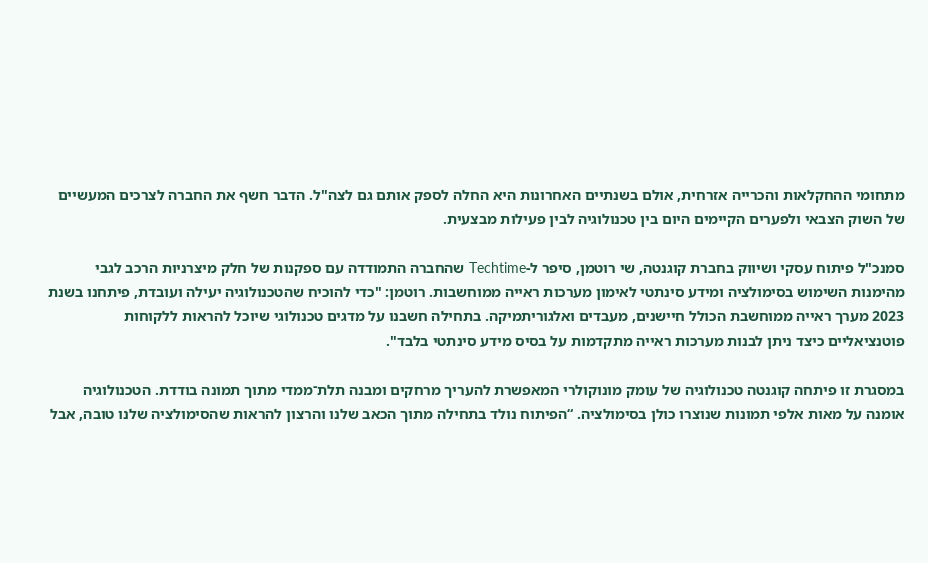מתחומי ההחקלאות והכרייה אזרחית, אולם בשנתיים האחרונות היא החלה לספק אותם גם לצה"ל. הדבר חשף את החברה לצרכים המעשיים של השוק הצבאי ולפערים הקיימים היום בין טכנולוגיה לבין פעילות מבצעית.

סמנכ"ל פיתוח עסקי ושיווק בחברת קוגנטה, שי רוטמן, סיפר ל-Techtime שהחברה התמודדה עם ספקנות של חלק מיצרניות הרכב לגבי מהימנות השימוש בסימולציה ומידע סינתטי לאימון מערכות ראייה ממוחשבות. רוטמן: "כדי להוכיח שהטכנולוגיה יעילה ועובדת, פיתחנו בשנת 2023 מערך ראייה ממוחשבת הכולל חיישנים, מעבדים ואלגוריתמיקה. בתחילה חשבנו על מדגים טכנולוגי שיוכל להראות ללקוחות פוטנציאליים כיצד ניתן לבנות מערכות ראייה מתקדמות על בסיס מידע סינתטי בלבד".

במסגרת זו פיתחה קוגנטה טכנולוגיה של עומק מונוקולרי המאפשרת להעריך מרחקים ומבנה תלת־ממדי מתוך תמונה בודדת. הטכנולוגיה אומנה על מאות אלפי תמונות שנוצרו כולן בסימולציה. “הפיתוח נולד בתחילה מתוך הכאב שלנו והרצון להראות שהסימולציה שלנו טובה, אבל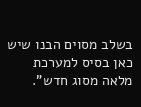בשלב מסוים הבנו שיש כאן בסיס למערכת מלאה מסוג חדש".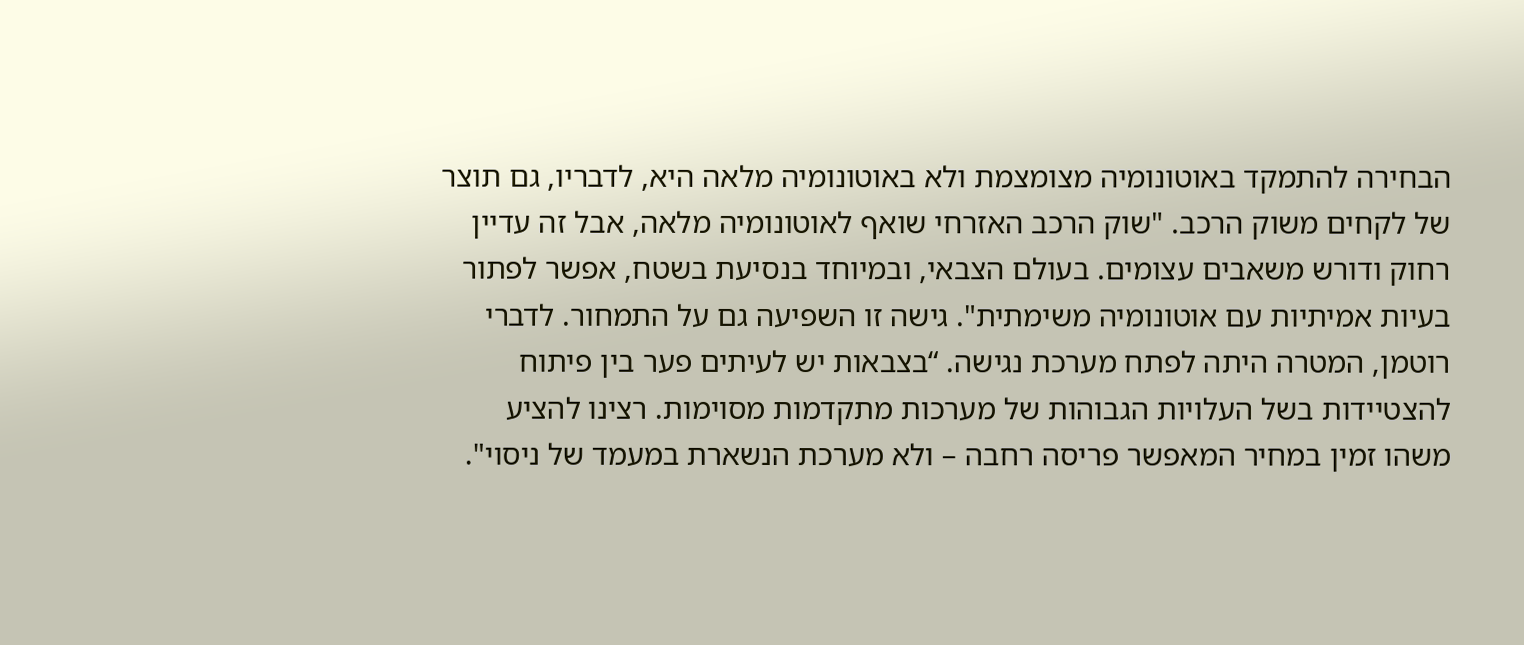הבחירה להתמקד באוטונומיה מצומצמת ולא באוטונומיה מלאה היא, לדבריו, גם תוצר של לקחים משוק הרכב. "שוק הרכב האזרחי שואף לאוטונומיה מלאה, אבל זה עדיין רחוק ודורש משאבים עצומים. בעולם הצבאי, ובמיוחד בנסיעת בשטח, אפשר לפתור בעיות אמיתיות עם אוטונומיה משימתית". גישה זו השפיעה גם על התמחור. לדברי רוטמן, המטרה היתה לפתח מערכת נגישה. “בצבאות יש לעיתים פער בין פיתוח להצטיידות בשל העלויות הגבוהות של מערכות מתקדמות מסוימות. רצינו להציע משהו זמין במחיר המאפשר פריסה רחבה – ולא מערכת הנשארת במעמד של ניסוי".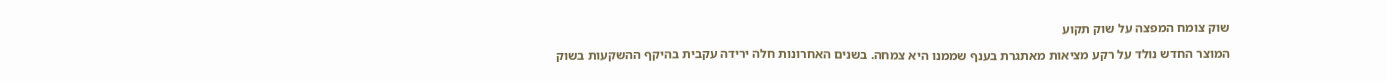שוק צומח המפצה על שוק תקוע

המוצר החדש נולד על רקע מציאות מאתגרת בענף שממנו היא צמחה. בשנים האחרונות חלה ירידה עקבית בהיקף ההשקעות בשוק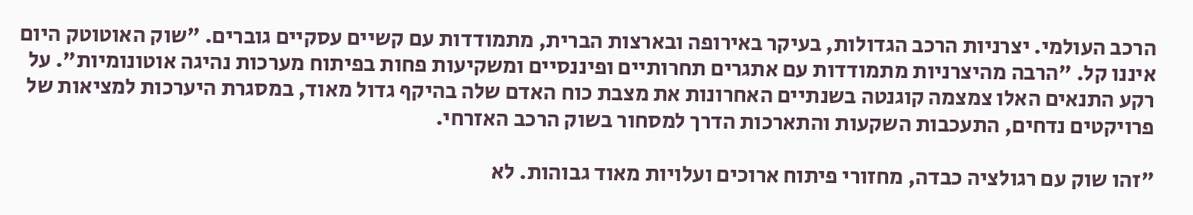הרכב העולמי. יצרניות הרכב הגדולות, בעיקר באירופה ובארצות הברית, מתמודדות עם קשיים עסקיים גוברים. "שוק האוטוטק היום איננו קל. "הרבה מהיצרניות מתמודדות עם אתגרים תחרותיים ופיננסיים ומשקיעות פחות בפיתוח מערכות נהיגה אוטונומיות". על רקע התנאים האלו צמצמה קוגנטה בשנתיים האחרונות את מצבת כוח האדם שלה בהיקף גדול מאוד, במסגרת היערכות למציאות של פרויקטים נדחים, התעכבות השקעות והתארכות הדרך למסחור בשוק הרכב האזרחי.

"זהו שוק עם רגולציה כבדה, מחזורי פיתוח ארוכים ועלויות מאוד גבוהות. לא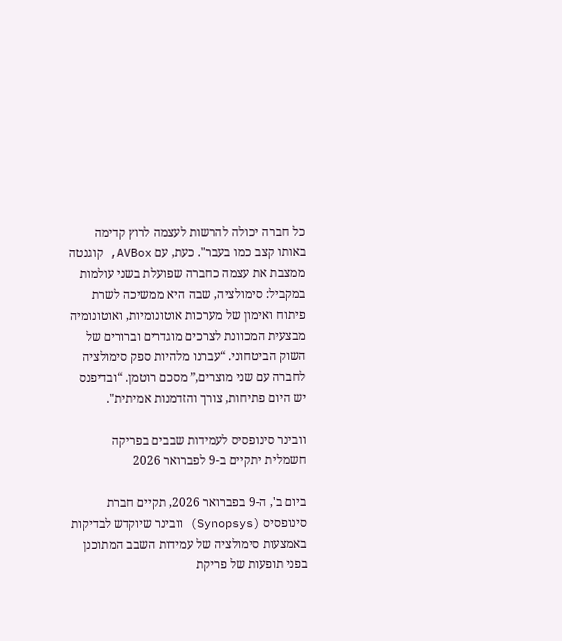כל חברה יכולה להרשות לעצמה לרוץ קדימה באותו קצב כמו בעבר". כעת, עם AVBox, קוגנטה ממצבת את עצמה כחברה שפועלת בשני עולמות במקביל: סימולציה, שבה היא ממשיכה לשרת פיתוח ואימון של מערכות אוטונומיות, ואוטונומיה מבצעית המכוונת לצרכים מוגדרים וברורים של השוק הביטחוני. “עברנו מלהיות ספק סימולציה לחברה עם שני מוצרים,” מסכם רוטמן. “ובדיפנס יש היום פתיחות, צורך והזדמנות אמיתית".

וובינר סינופסיס לעמידות שבבים בפריקה חשמלית יתקיים ב-9 לפברואר 2026

ביום ב', ה-9 בפברואר 2026, תקיים חברת סינופסיס (Synopsys) וובינר שיוקדש לבדיקות באמצעות סימולציה של עמידות השבב המתוכנן בפני תופעות של פריקת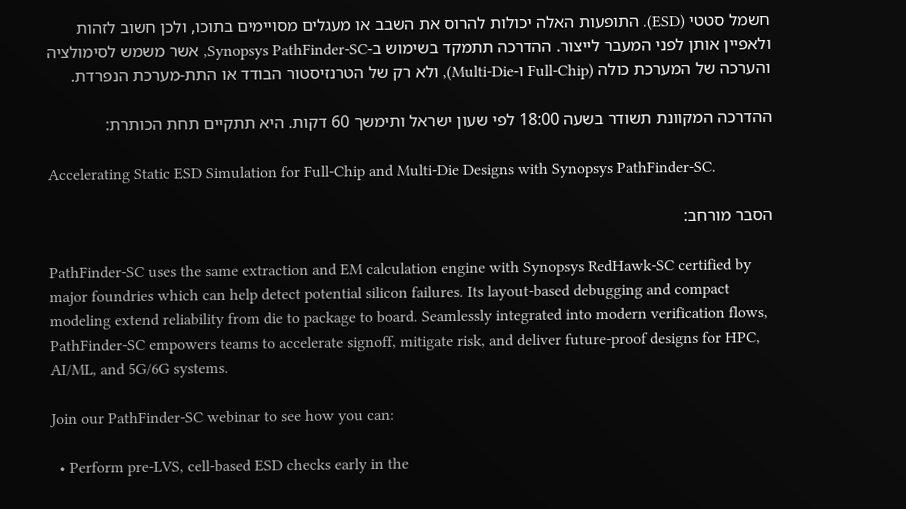חשמל סטטי (ESD). התופעות האלה יכולות להרוס את השבב או מעגלים מסויימים בתוכו, ולכן חשוב לזהות ולאפיין אותן לפני המעבר לייצור. ההדרכה תתמקד בשימוש ב-Synopsys PathFinder-SC, אשר משמש לסימולציה והערכה של המערכת כולה (Full-Chip ו-Multi-Die), ולא רק של הטרנזיסטור הבודד או התת-מערכת הנפרדת.

ההדרכה המקוונת תשודר בשעה 18:00 לפי שעון ישראל ותימשך 60 דקות. היא תתקיים תחת הכותרת:

Accelerating Static ESD Simulation for Full-Chip and Multi-Die Designs with Synopsys PathFinder-SC.

הסבר מורחב:

PathFinder-SC uses the same extraction and EM calculation engine with Synopsys RedHawk-SC certified by major foundries which can help detect potential silicon failures. Its layout-based debugging and compact modeling extend reliability from die to package to board. Seamlessly integrated into modern verification flows, PathFinder-SC empowers teams to accelerate signoff, mitigate risk, and deliver future-proof designs for HPC, AI/ML, and 5G/6G systems.

Join our PathFinder-SC webinar to see how you can:

  • Perform pre-LVS, cell-based ESD checks early in the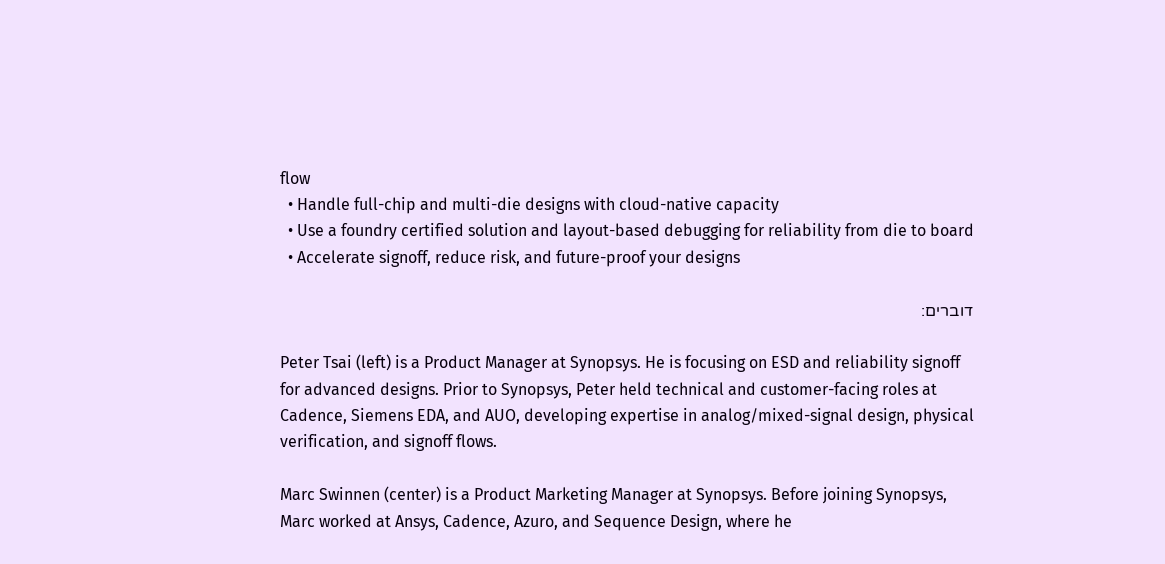flow
  • Handle full-chip and multi-die designs with cloud-native capacity
  • Use a foundry certified solution and layout-based debugging for reliability from die to board
  • Accelerate signoff, reduce risk, and future-proof your designs

דוברים:

Peter Tsai (left) is a Product Manager at Synopsys. He is focusing on ESD and reliability signoff for advanced designs. Prior to Synopsys, Peter held technical and customer-facing roles at Cadence, Siemens EDA, and AUO, developing expertise in analog/mixed-signal design, physical verification, and signoff flows.

Marc Swinnen (center) is a Product Marketing Manager at Synopsys. Before joining Synopsys, Marc worked at Ansys, Cadence, Azuro, and Sequence Design, where he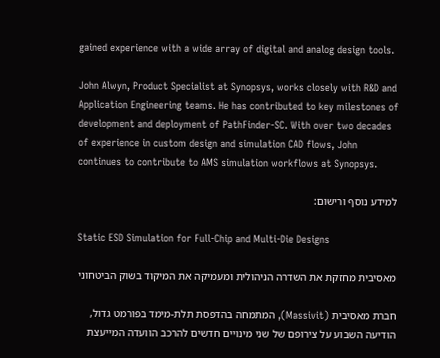gained experience with a wide array of digital and analog design tools.

John Alwyn, Product Specialist at Synopsys, works closely with R&D and Application Engineering teams. He has contributed to key milestones of development and deployment of PathFinder-SC. With over two decades of experience in custom design and simulation CAD flows, John continues to contribute to AMS simulation workflows at Synopsys.

למידע נוסף ורישום:

Static ESD Simulation for Full-Chip and Multi-Die Designs

מאסיבית מחזקת את השדרה הניהולית ומעמיקה את המיקוד בשוק הביטחוני

חברת מאסיבית (Massivit), המתמחה בהדפסת תלת-מימד בפורמט גדול, הודיעה השבוע על צירופם של שני מינויים חדשים להרכב הוועדה המייעצת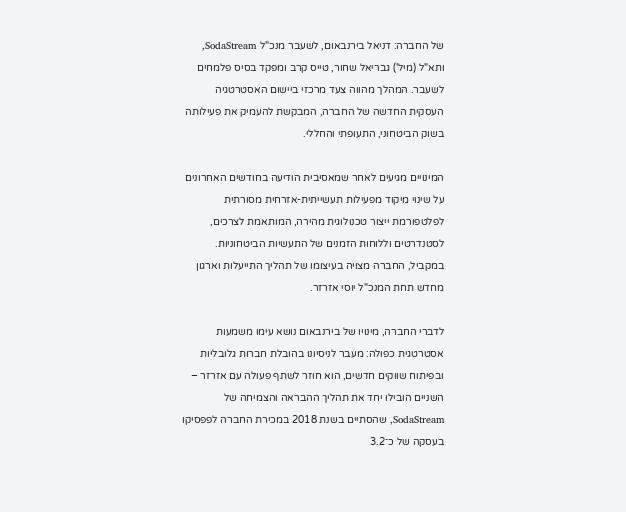של החברה: דניאל בירנבאום, לשעבר מנכ"ל SodaStream, ותא"ל (מיל') גבריאל שחור, טייס קרב ומפקד בסיס פלמחים לשעבר. המהלך מהווה צעד מרכזי ביישום האסטרטגיה העסקית החדשה של החברה, המבקשת להעמיק את פעילותה בשוק הביטחוני, התעופתי והחללי.

המינויים מגיעים לאחר שמאסיבית הודיעה בחודשים האחרונים על שינוי מיקוד מפעילות תעשייתית-אזרחית מסורתית לפלטפורמת ייצור טכנולוגית מהירה, המותאמת לצרכים, לסטנדרטים וללוחות הזמנים של התעשיות הביטחוניות. במקביל, החברה מצויה בעיצומו של תהליך התייעלות וארגון מחדש תחת המנכ"ל יוסי אזרזר.

לדברי החברה, מינויו של בירנבאום נושא עימו משמעות אסטרטגית כפולה: מעבר לניסיונו בהובלת חברות גלובליות ובפיתוח שווקים חדשים, הוא חוזר לשתף פעולה עם אזרזר – השניים הובילו יחד את תהליך ההבראה והצמיחה של SodaStream, שהסתיים בשנת 2018 במכירת החברה לפפסיקו בעסקה של כ־3.2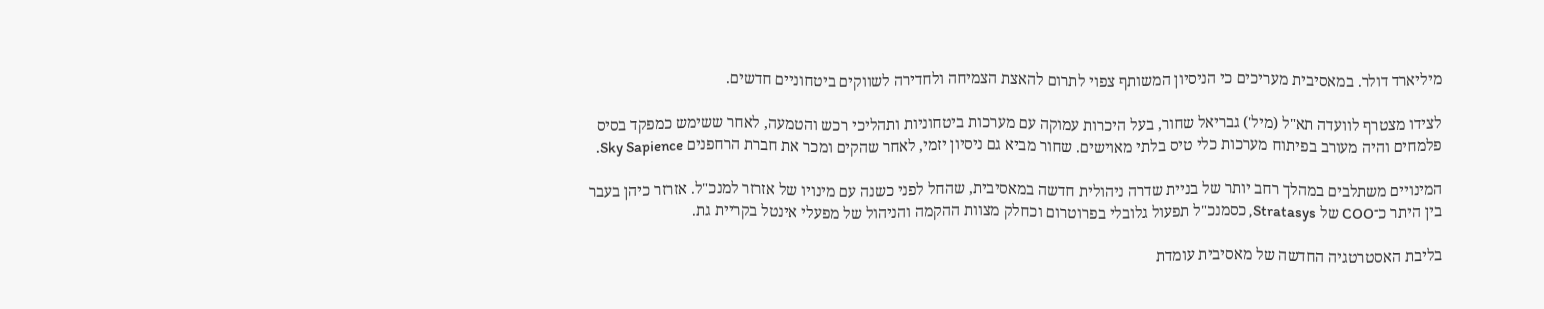מיליארד דולר. במאסיבית מעריכים כי הניסיון המשותף צפוי לתרום להאצת הצמיחה ולחדירה לשווקים ביטחוניים חדשים.

לצידו מצטרף לוועדה תא"ל (מיל') גבריאל שחור, בעל היכרות עמוקה עם מערכות ביטחוניות ותהליכי רכש והטמעה, לאחר ששימש כמפקד בסיס פלמחים והיה מעורב בפיתוח מערכות כלי טיס בלתי מאוישים. שחור מביא גם ניסיון יזמי, לאחר שהקים ומכר את חברת הרחפנים Sky Sapience.

המינויים משתלבים במהלך רחב יותר של בניית שדרה ניהולית חדשה במאסיבית, שהחל לפני כשנה עם מינויו של אזרזר למנכ"ל. אזרזר כיהן בעבר בין היתר כ־COO של Stratasys, כסמנכ"ל תפעול גלובלי בפרוטרום וכחלק מצוות ההקמה והניהול של מפעלי אינטל בקריית גת.

בליבת האסטרטגיה החדשה של מאסיבית עומדת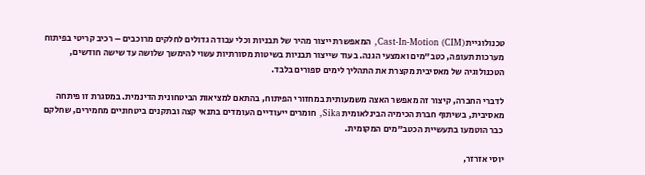טכנולוגיית Cast-In-Motion (CIM), המאפשרת ייצור מהיר של תבניות וכלי עבודה גדולים לחלקים מרוכבים – רכיב קריטי בפיתוח מערכות תעופה, כטב"מים ואמצעי הגנה. בעוד שייצור תבניות בשיטות מסורתיות עשוי להימשך שלושה עד שישה חודשים, הטכנולוגיה של מאסיבית מקצרת את התהליך לימים ספורים בלבד.

לדברי החברה, קיצור זה מאפשר האצה משמעותית במחזורי הפיתוח, בהתאם למציאות הביטחונית הדינמית. במסגרת זו פיתחה מאסיבית, בשיתוף חברת הכימיה הבינלאומית Sika, חומרים ייעודיים העומדים בתנאי קצה ובתקנים ביטחוניים מחמירים, שחלקם כבר הוטמעו בתעשיית הכטב"מים המקומית.

יוסי אזרזר,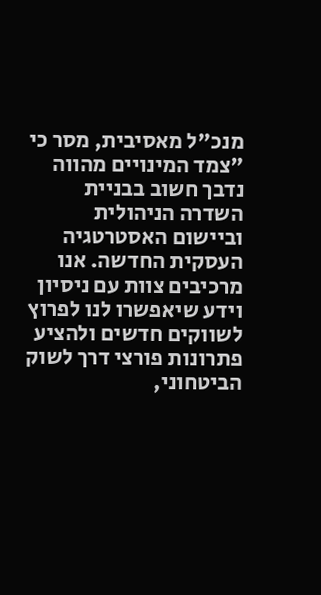מנכ"ל מאסיבית, מסר כי "צמד המינויים מהווה נדבך חשוב בבניית השדרה הניהולית וביישום האסטרטגיה העסקית החדשה. אנו מרכיבים צוות עם ניסיון וידע שיאפשרו לנו לפרוץ לשווקים חדשים ולהציע פתרונות פורצי דרך לשוק הביטחוני,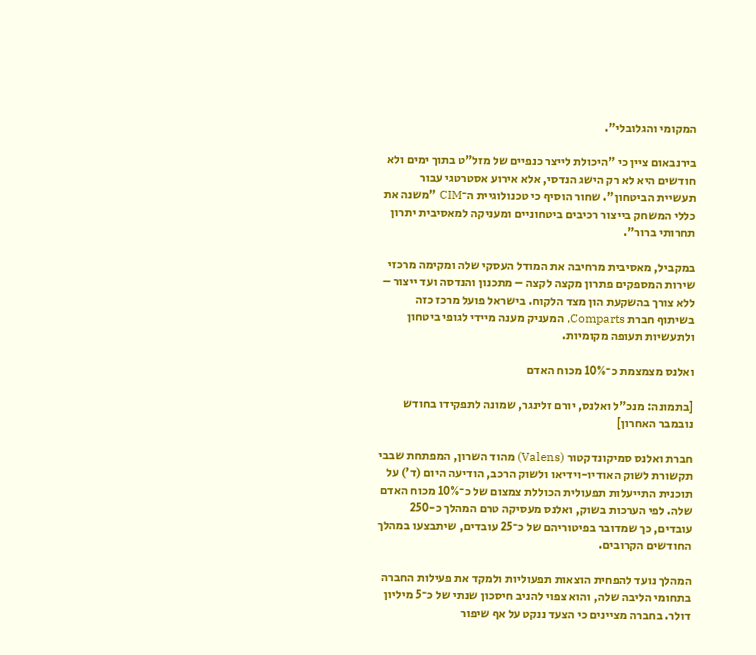המקומי והגלובלי".

בירנבאום ציין כי "היכולת לייצר כנפיים של מזל"ט בתוך ימים ולא חודשים היא לא רק הישג הנדסי, אלא אירוע אסטרטגי עבור תעשיית הביטחון". שחור הוסיף כי טכנולוגיית ה־CIM "משנה את כללי המשחק בייצור רכיבים ביטחוניים ומעניקה למאסיבית יתרון תחרותי ברור".

במקביל, מאסיבית מרחיבה את המודל העסקי שלה ומקימה מרכזי שירות המספקים פתרון מקצה לקצה – מתכנון והנדסה ועד ייצור – ללא צורך בהשקעת הון מצד הלקוח. בישראל פועל מרכז כזה בשיתוף חברת Comparts, המעניק מענה מיידי לגופי ביטחון ולתעשיות תעופה מקומיות.

ואלנס מצמצמת כ־10% מכוח האדם

[בתמונה: מנכ"ל ואלנס, יורם זלינגר, שמונה לתפקידו בחודש נובמבר האחרון]

חברת ואלנס סמיקונדקטור (Valens) מהוד השרון, המפתחת שבבי תקשורת לשוק האודיו-וידיאו ולשוק הרכב, הודיעה היום (ד') על תוכנית התייעלות תפעולית הכוללת צמצום של כ־10% מכוח האדם שלה. לפי הערכות בשוק, ואלנס מעסיקה טרם המהלך כ-250 עובדים, כך שמדובר בפיטוריהם של כ־25 עובדים, שיתבצעו במהלך החודשים הקרובים.

המהלך נועד להפחית הוצאות תפעוליות ולמקד את פעילות החברה בתחומי הליבה שלה, והוא צפוי להניב חיסכון שנתי של כ־5 מיליון דולר. בחברה מציינים כי הצעד ננקט על אף שיפור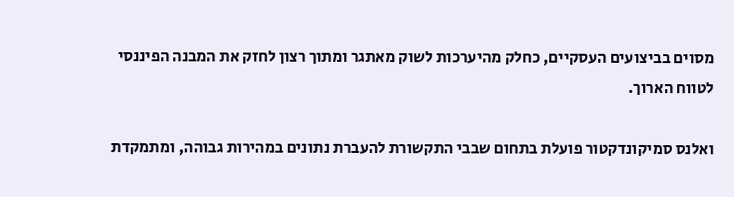מסוים בביצועים העסקיים, כחלק מהיערכות לשוק מאתגר ומתוך רצון לחזק את המבנה הפיננסי לטווח הארוך.

ואלנס סמיקונדקטור פועלת בתחום שבבי התקשורת להעברת נתונים במהירות גבוהה, ומתמקדת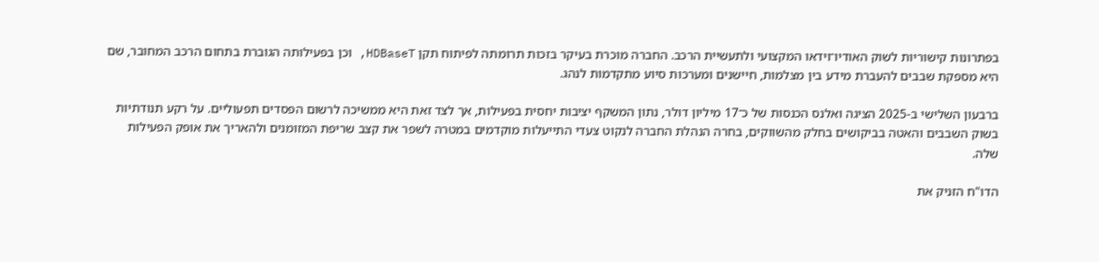בפתרונות קישוריות לשוק האודיו־וידאו המקצועי ולתעשיית הרכב. החברה מוכרת בעיקר בזכות תרומתה לפיתוח תקן HDBaseT, וכן בפעילותה הגוברת בתחום הרכב המחובר, שם היא מספקת שבבים להעברת מידע בין מצלמות, חיישנים ומערכות סיוע מתקדמות לנהג.

ברבעון השלישי ב-2025 הציגה ואלנס הכנסות של כ־17 מיליון דולר, נתון המשקף יציבות יחסית בפעילות, אך לצד זאת היא ממשיכה לרשום הפסדים תפעוליים. על רקע תנודתיות בשוק השבבים והאטה בביקושים בחלק מהשווקים, בחרה הנהלת החברה לנקוט צעדי התייעלות מוקדמים במטרה לשפר את קצב שריפת המזומנים ולהאריך את אופק הפעילות שלה.

הדו"ח הזניק את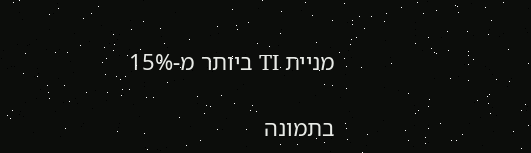מניית TI ביותר מ-15%

בתמונה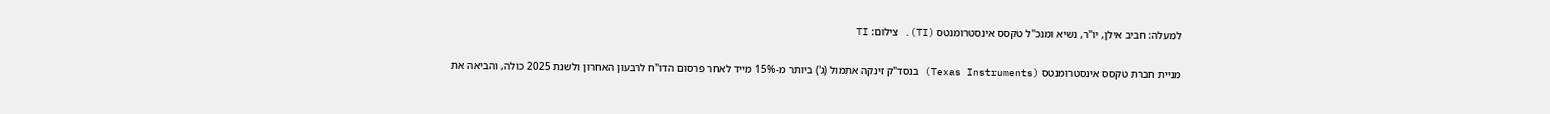למעלה: חביב אילן, יו"ר, נשיא ומנכ"ל טקסס אינסטרומנטס (TI). צילום: TI

מניית חברת טקסס אינסטרומנטס (Texas Instruments) בנסד"ק זינקה אתמול (ג') ביותר מ-15% מייד לאחר פרסום הדו"ח לרבעון האחרון ולשנת 2025 כולה, והביאה את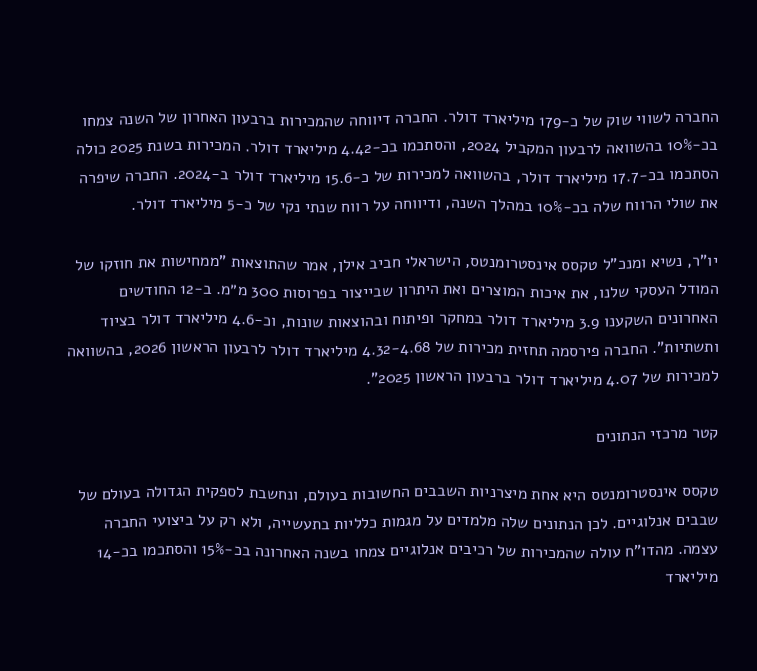החברה לשווי שוק של כ-179 מיליארד דולר. החברה דיווחה שהמכירות ברבעון האחרון של השנה צמחו בכ-10% בהשוואה לרבעון המקביל 2024, והסתכמו בכ-4.42 מיליארד דולר. המכירות בשנת 2025 כולה הסתכמו בכ-17.7 מיליארד דולר, בהשוואה למכירות של כ-15.6 מיליארד דולר ב-2024. החברה שיפרה את שולי הרווח שלה בכ-10% במהלך השנה, ודיווחה על רווח שנתי נקי של כ-5 מיליארד דולר.

יו"ר, נשיא ומנכ"ל טקסס אינסטרומנטס, הישראלי חביב אילן, אמר שהתוצאות "ממחישות את חוזקו של המודל העסקי שלנו, את איכות המוצרים ואת היתרון שבייצור בפרוסות 300 מ״מ. ב-12 החודשים האחרונים השקענו 3.9 מיליארד דולר במחקר ופיתוח ובהוצאות שונות, וכ-4.6 מיליארד דולר בציוד ותשתיות". החברה פירסמה תחזית מכירות של 4.32-4.68 מיליארד דולר לרבעון הראשון 2026, בהשוואה למכירות של 4.07 מיליארד דולר ברבעון הראשון 2025".

קטר מרכזי הנתונים

טקסס אינסטרומנטס היא אחת מיצרניות השבבים החשובות בעולם, ונחשבת לספקית הגדולה בעולם של שבבים אנלוגיים. לכן הנתונים שלה מלמדים על מגמות כלליות בתעשייה, ולא רק על ביצועי החברה עצמה. מהדו"ח עולה שהמכירות של רכיבים אנלוגיים צמחו בשנה האחרונה בכ-15% והסתכמו בכ-14 מיליארד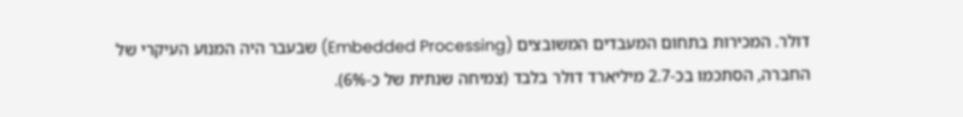דולר. המכירות בתחום המעבדים המשובצים (Embedded Processing) שבעבר היה המנוע העיקרי של החברה, הסתכמו בכ-2.7 מיליארד דולר בלבד (צמיחה שנתית של כ-6%).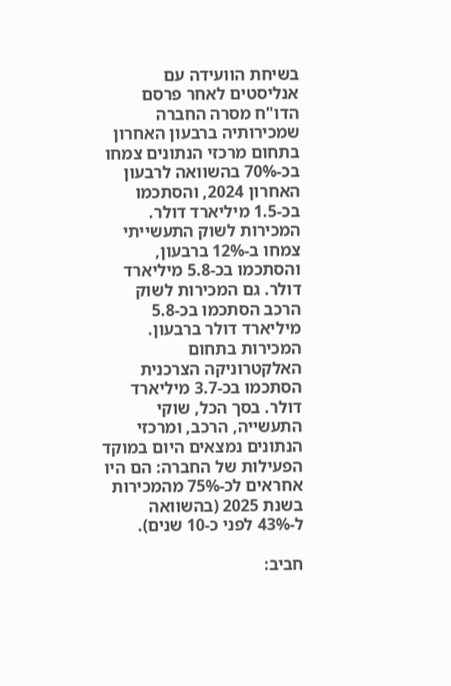בשיחת הוועידה עם אנליסטים לאחר פרסם הדו"ח מסרה החברה שמכירותיה ברבעון האחרון בתחום מרכזי הנתונים צמחו בכ-70% בהשוואה לרבעון האחרון 2024, והסתכמו בכ-1.5 מיליארד דולר. המכירות לשוק התעשייתי צמחו ב-12% ברבעון, והסתכמו בכ-5.8 מיליארד דולר. גם המכירות לשוק הרכב הסתכמו בכ-5.8 מיליארד דולר ברבעון. המכירות בתחום האלקטרוניקה הצרכנית הסתכמו בכ-3.7 מיליארד דולר. בסך הכל, שוקי התעשייה, הרכב, ומרכזי הנתונים נמצאים היום במוקד הפעילות של החברה: הם היו אחראים לכ-75% מהמכירות בשנת 2025 (בהשוואה ל-43% לפני כ-10 שנים).

חביב: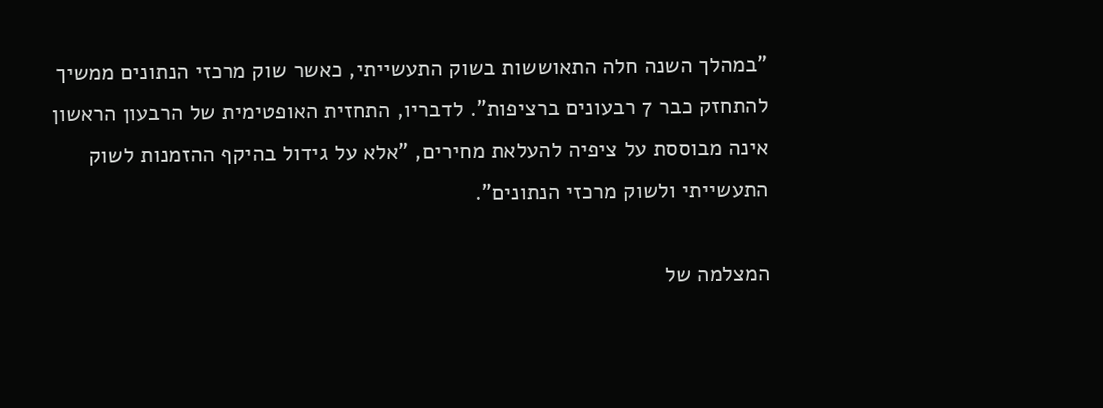"במהלך השנה חלה התאוששות בשוק התעשייתי, כאשר שוק מרכזי הנתונים ממשיך להתחזק כבר 7 רבעונים ברציפות". לדבריו, התחזית האופטימית של הרבעון הראשון אינה מבוססת על ציפיה להעלאת מחירים, "אלא על גידול בהיקף ההזמנות לשוק התעשייתי ולשוק מרכזי הנתונים".

המצלמה של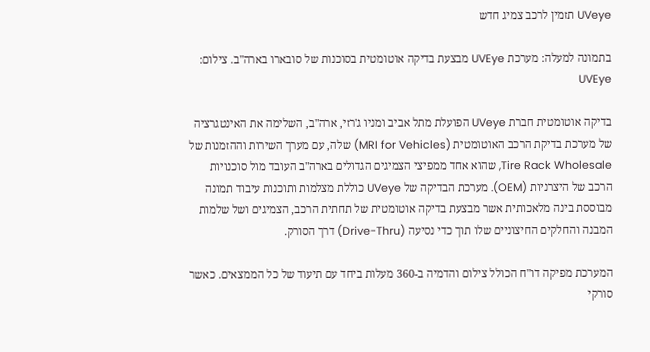UVeye תזמין לרכב צמיג חדש

בתמונה למעלה: מערכת UVEye מבצעת בדיקה אוטומטית בסוכנות של סובארו בארה"ב. צילום: UVEye

בדיקה אוטומטית חברת UVeye הפועלת מתל אביב ומניו ג'רזי, ארה"ב, השלימה את האינטגרציה של מערכת בדיקת הרכב האוטומטית (MRI for Vehicles) שלה, עם מערך השירות וההזמנות של Tire Rack Wholesale, שהוא אחד ממפיצי הצמיגים הגדולים בארה"ב העובד מול סוכנויות הרכב של היצרניות (OEM). מערכת הבדיקה של UVeye כוללת מצלמות ותוכנות עיבוד תמונה מבוססת בינה מלאכותית אשר מבצעת בדיקה אוטומטית של תחתית הרכב, הצמיגים ושל שלמות המבנה והחלקים החיצוניים שלו תוך כדי נסיעה (Drive-Thru) דרך הסורק.

המערכת מפיקה דו"ח הכולל צילום והדמיה ב-360 מעלות ביחד עם תיעוד של כל הממצאים. כאשר סורקי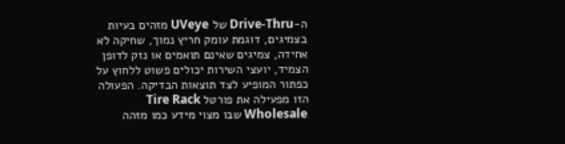ה-Drive-Thru של UVeye מזהים בעיות בצמיגים, דוגמת עומק חריץ נמוך, שחיקה לא אחידה, צמיגים שאינם תואמים או נזק לדופן הצמיד, יועצי השירות יכולים פשוט ללחוץ על כפתור המופיע לצד תוצאות הבדיקה. הפעולה הזו מפעילה את פורטל Tire Rack Wholesale שבו מצוי מידע כמו מזהה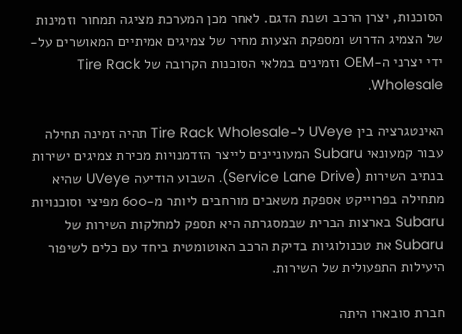הסוכנות, יצרן הרכב ושנת הדגם. לאחר מכן המערכת מציגה תמחור וזמינות של הצמיג הדרוש ומספקת הצעות מחיר של צמיגים אמיתיים המאושרים על-ידי יצרני ה-OEM וזמינים במלאי הסוכנות הקרובה של Tire Rack Wholesale.

האינטגרציה בין UVeye ל-Tire Rack Wholesale תהיה זמינה תחילה עבור קמעונאי Subaru המעוניינים לייצר הזדמנויות מכירת צמיגים ישירות בנתיב השירות (Service Lane Drive). השבוע הודיעה UVeye שהיא מתחילה בפרוייקט אספקת משאבים מורחבים ליותר מ-600 מפיצי וסוכנויות Subaru בארצות הברית שבמסגרתה היא תספק למחלקות השירות של Subaru את טכנולוגיות בדיקת הרכב האוטומטית ביחד עם כלים לשיפור היעילות התפעולית של השירות.

חברת סובארו היתה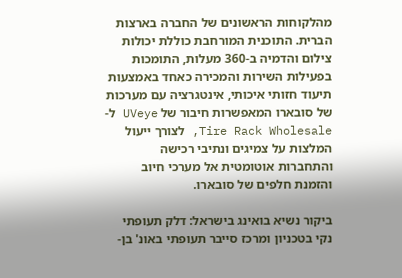מהלקוחות הראשונים של החברה בארצות הברית. התוכנית המורחבת כוללת יכולות צילום והדמיה ב-360 מעלות, התומכות בפעילות השירות והמכירה כאחד באמצעות תיעוד חזותי איכותי, אינטגרציה עם מערכות של סובארו המאפשרות חיבור של UVeye ל-Tire Rack Wholesale, לצורך ייעול המלצות על צמיגים ונתיבי רכישה והתחברות אוטומטית אל מערכי חיוב והזמנת חלפים של סובארו.

ביקור נשיא בואינג בישראל: דלק תעופתי נקי בטכניון ומרכז סייבר תעופתי באונ' בן-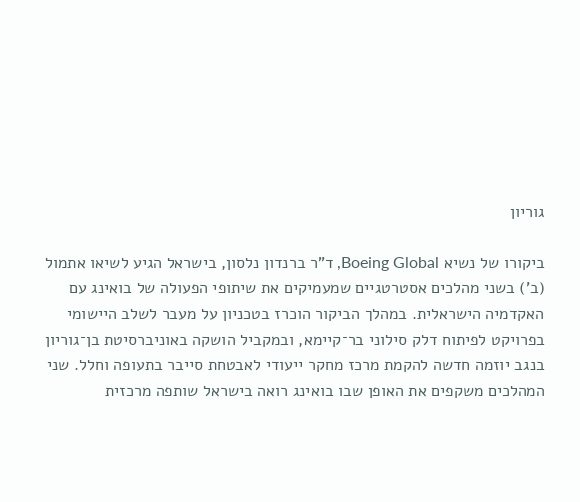גוריון

ביקורו של נשיא Boeing Global, ד"ר ברנדון נלסון, בישראל הגיע לשיאו אתמול (ב') בשני מהלכים אסטרטגיים שמעמיקים את שיתופי הפעולה של בואינג עם האקדמיה הישראלית. במהלך הביקור הוכרז בטכניון על מעבר לשלב היישומי בפרויקט לפיתוח דלק סילוני בר־קיימא, ובמקביל הושקה באוניברסיטת בן־גוריון בנגב יוזמה חדשה להקמת מרכז מחקר ייעודי לאבטחת סייבר בתעופה וחלל. שני המהלכים משקפים את האופן שבו בואינג רואה בישראל שותפה מרכזית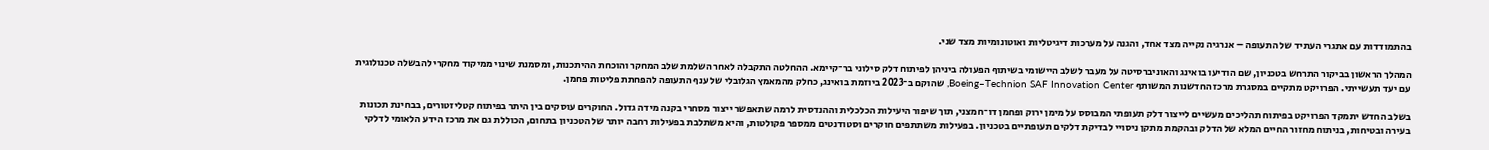בהתמודדות עם אתגרי העתיד של התעופה – אנרגיה נקייה מצד אחד, והגנה על מערכות דיגיטליות ואוטונומיות מצד שני.

המהלך הראשון בביקור התרחש בטכניון, שם הודיעו בואינג והאוניברסיטה על מעבר לשלב היישומי בשיתוף הפעולה ביניהן לפיתוח דלק סילוני בר־קיימא. ההחלטה התקבלה לאחר השלמת שלב המחקר והוכחת ההיתכנות, ומסמנת שינוי ממיקוד מחקרי להבשלה טכנולוגית עם יעד תעשייתי. הפרויקט מתקיים במסגרת מרכז החדשנות המשותף Boeing–Technion SAF Innovation Center, שהוקם ב־2023 ביוזמת בואינג, כחלק מהמאמץ הגלובלי של ענף התעופה להפחתת פליטות פחמן.

בשלב החדש יתמקד הפרויקט בפיתוח תהליכים מעשיים לייצור דלק תעופתי המבוסס על מימן ירוק ופחמן דו־חמצני, תוך שיפור היעילות הכלכלית וההנדסית לרמה שתאפשר ייצור מסחרי בקנה מידה גדול. החוקרים עוסקים בין היתר בפיתוח קטליזטורים, בבחינת תכונות בעירה ובטיחות, בניתוח מחזור החיים המלא של הדלק ובהקמת מתקן ניסויי לבדיקת דלקים תעופתיים בטכניון. בפעילות משתתפים חוקרים וסטודנטים ממספר פקולטות, והיא משתלבת בפעילות רחבה יותר של הטכניון בתחום, הכוללת גם את מרכז הידע הלאומי לדלקי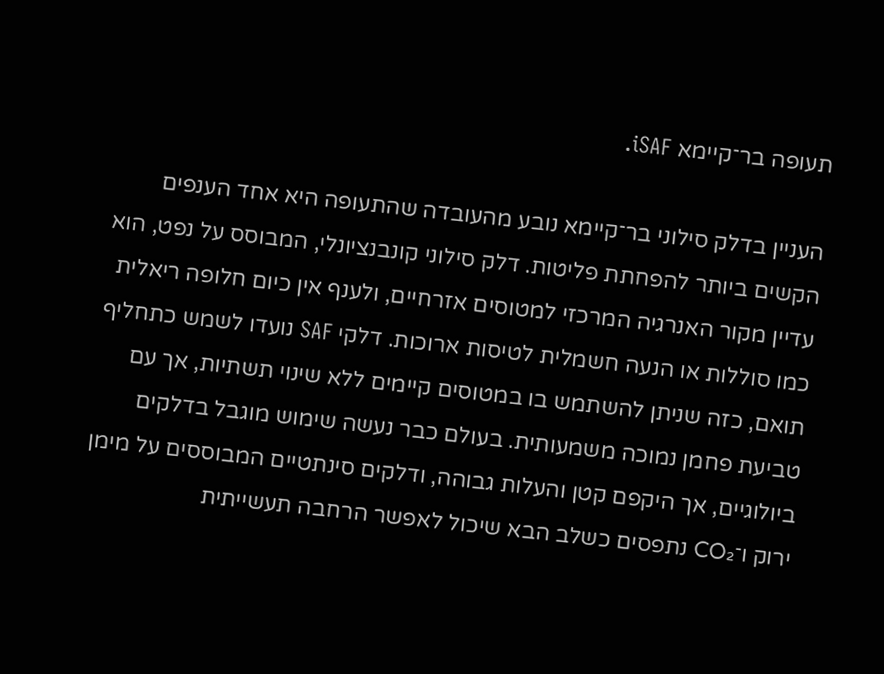תעופה בר־קיימא iSAF.

העניין בדלק סילוני בר־קיימא נובע מהעובדה שהתעופה היא אחד הענפים הקשים ביותר להפחתת פליטות. דלק סילוני קונבנציונלי, המבוסס על נפט, הוא עדיין מקור האנרגיה המרכזי למטוסים אזרחיים, ולענף אין כיום חלופה ריאלית כמו סוללות או הנעה חשמלית לטיסות ארוכות. דלקי SAF נועדו לשמש כתחליף תואם, כזה שניתן להשתמש בו במטוסים קיימים ללא שינוי תשתיות, אך עם טביעת פחמן נמוכה משמעותית. בעולם כבר נעשה שימוש מוגבל בדלקים ביולוגיים, אך היקפם קטן והעלות גבוהה, ודלקים סינתטיים המבוססים על מימן ירוק ו־CO₂ נתפסים כשלב הבא שיכול לאפשר הרחבה תעשייתית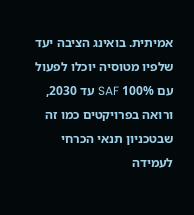אמיתית. בואינג הציבה יעד שלפיו מטוסיה יוכלו לפעול עם 100% SAF עד 2030, ורואה בפרויקטים כמו זה שבטכניון תנאי הכרחי לעמידה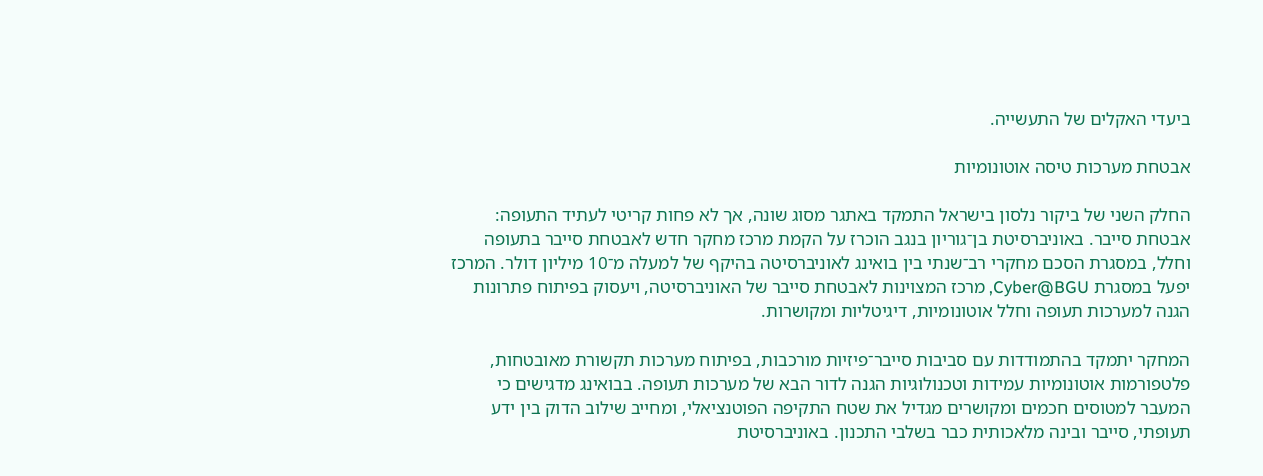ביעדי האקלים של התעשייה.

אבטחת מערכות טיסה אוטונומיות

החלק השני של ביקור נלסון בישראל התמקד באתגר מסוג שונה, אך לא פחות קריטי לעתיד התעופה: אבטחת סייבר. באוניברסיטת בן־גוריון בנגב הוכרז על הקמת מרכז מחקר חדש לאבטחת סייבר בתעופה וחלל, במסגרת הסכם מחקרי רב־שנתי בין בואינג לאוניברסיטה בהיקף של למעלה מ־10 מיליון דולר. המרכז יפעל במסגרת Cyber@BGU, מרכז המצוינות לאבטחת סייבר של האוניברסיטה, ויעסוק בפיתוח פתרונות הגנה למערכות תעופה וחלל אוטונומיות, דיגיטליות ומקושרות.

המחקר יתמקד בהתמודדות עם סביבות סייבר־פיזיות מורכבות, בפיתוח מערכות תקשורת מאובטחות, פלטפורמות אוטונומיות עמידות וטכנולוגיות הגנה לדור הבא של מערכות תעופה. בבואינג מדגישים כי המעבר למטוסים חכמים ומקושרים מגדיל את שטח התקיפה הפוטנציאלי, ומחייב שילוב הדוק בין ידע תעופתי, סייבר ובינה מלאכותית כבר בשלבי התכנון. באוניברסיטת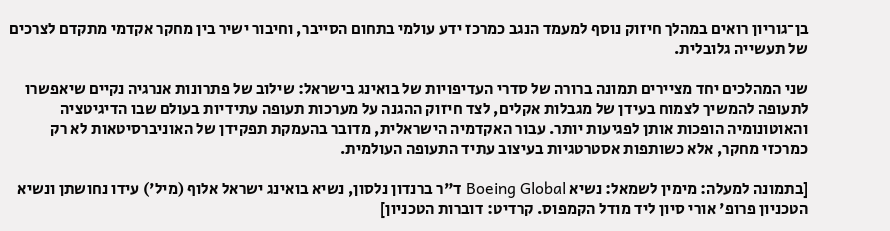בן־גוריון רואים במהלך חיזוק נוסף למעמד הנגב כמרכז ידע עולמי בתחום הסייבר, וחיבור ישיר בין מחקר אקדמי מתקדם לצרכים של תעשייה גלובלית.

שני המהלכים יחד מציירים תמונה ברורה של סדרי העדיפויות של בואינג בישראל: שילוב של פתרונות אנרגיה נקיים שיאפשרו לתעופה להמשיך לצמוח בעידן של מגבלות אקלים, לצד חיזוק ההגנה על מערכות תעופה עתידיות בעולם שבו הדיגיטציה והאוטונומיה הופכות אותן לפגיעות יותר. עבור האקדמיה הישראלית, מדובר בהעמקת תפקידן של האוניברסיטאות לא רק כמרכזי מחקר, אלא כשותפות אסטרטגיות בעיצוב עתיד התעופה העולמית.

[בתמונה למעלה: מימין לשמאל: נשיא Boeing Global ד"ר ברנדון נלסון, נשיא בואינג ישראל אלוף (מיל') עידו נחושתן ונשיא הטכניון פרופ' אורי סיון ליד מודל הקמפוס. קרדיט: דוברות הטכניון]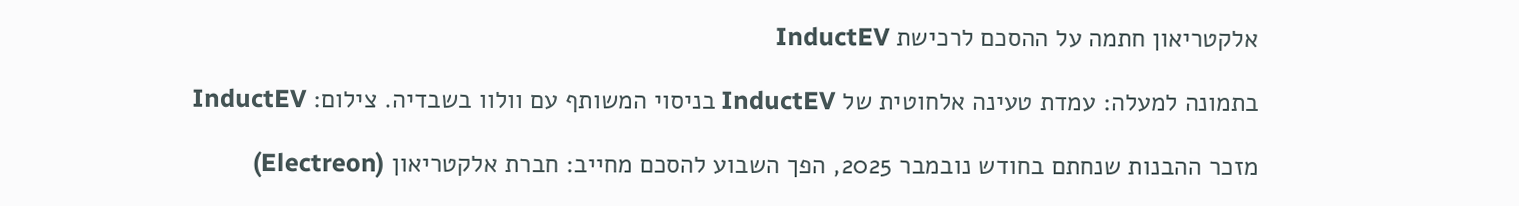אלקטריאון חתמה על ההסכם לרכישת InductEV

בתמונה למעלה: עמדת טעינה אלחוטית של InductEV בניסוי המשותף עם וולוו בשבדיה. צילום: InductEV

מזכר ההבנות שנחתם בחודש נובמבר 2025, הפך השבוע להסכם מחייב: חברת אלקטריאון (Electreon)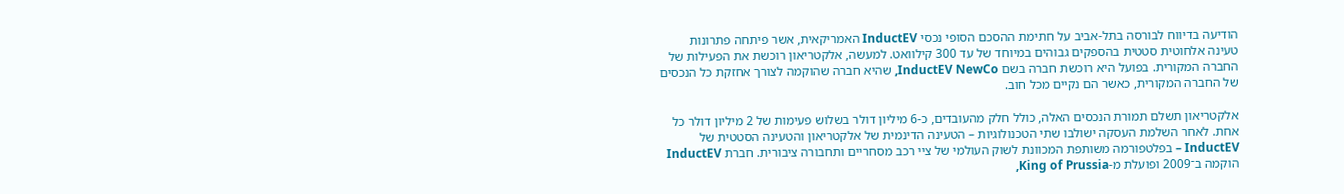הודיעה בדיווח לבורסה בתל-אביב על חתימת ההסכם הסופי נכסי InductEV האמריקאית, אשר פיתחה פתרונות טעינה אלחוטית סטטית בהספקים גבוהים במיוחד של עד 300 קילוואט. למעשה, אלקטריאון רוכשת את הפעילות של החברה המקורית. בפועל היא רוכשת חברה בשם InductEV NewCo, שהיא חברה שהוקמה לצורך אחזקת כל הנכסים של החברה המקורית, כאשר הם נקיים מכל חוב.

אלקטריאון תשלם תמורת הנכסים האלה, כולל חלק מהעובדים, כ-6 מיליון דולר בשלוש פעימות של 2 מיליון דולר כל אחת. לאחר השלמת העסקה ישולבו שתי הטכנולוגיות – הטעינה הדינמית של אלקטריאון והטעינה הסטטית של InductEV – בפלטפורמה משותפת המכוונת לשוק העולמי של ציי רכב מסחריים ותחבורה ציבורית. חברת InductEV הוקמה ב־2009 ופועלת מ-King of Prussia,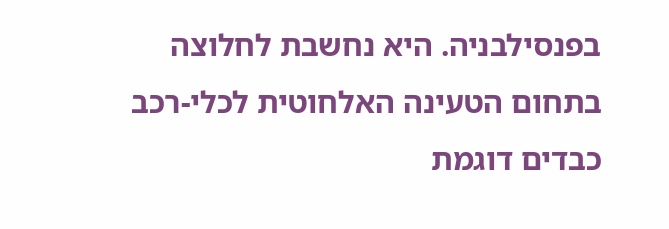בפנסילבניה. היא נחשבת לחלוצה בתחום הטעינה האלחוטית לכלי-רכב כבדים דוגמת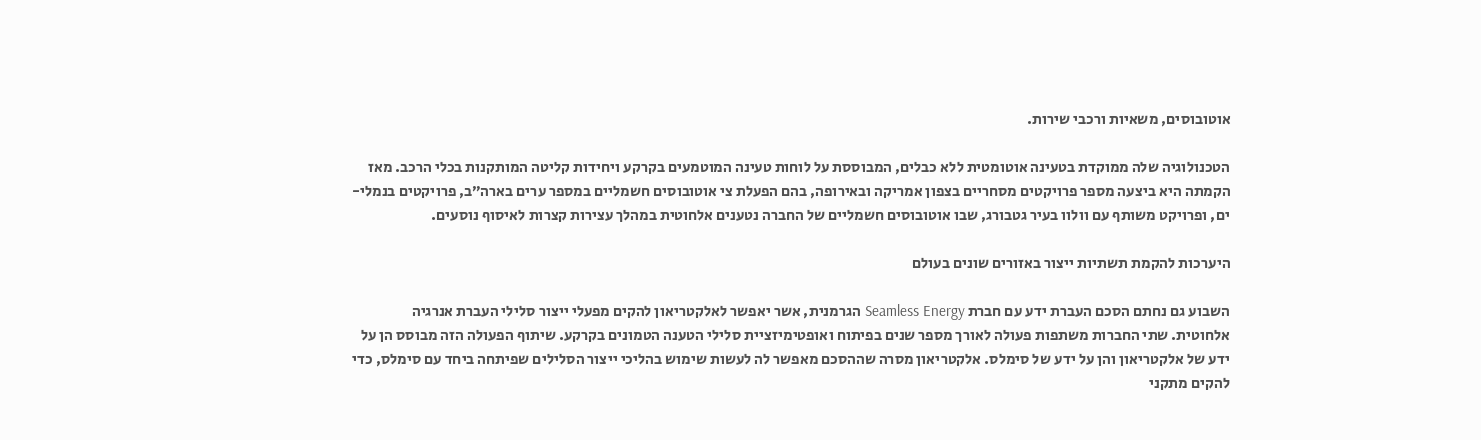אוטובוסים, משאיות ורכבי שירות.

הטכנולוגיה שלה ממוקדת בטעינה אוטומטית ללא כבלים, המבוססת על לוחות טעינה המוטמעים בקרקע ויחידות קליטה המותקנות בכלי הרכב. מאז הקמתה היא ביצעה מספר פרויקטים מסחריים בצפון אמריקה ובאירופה, בהם הפעלת צי אוטובוסים חשמליים במספר ערים בארה״ב, פרויקטים בנמלי-ים, ופרויקט משותף עם וולוו בעיר גטבורג, שבו אוטובוסים חשמליים של החברה נטענים אלחוטית במהלך עצירות קצרות לאיסוף נוסעים.

היערכות להקמת תשתיות ייצור באזורים שונים בעולם

השבוע גם נחתם הסכם העברת ידע עם חברת Seamless Energy הגרמנית, אשר יאפשר לאלקטריאון להקים מפעלי ייצור סלילי העברת אנרגיה אלחוטית. שתי החברות משתפות פעולה לאורך מספר שנים בפיתוח ואופטימיזציית סלילי הטענה הטמונים בקרקע. שיתוף הפעולה הזה מבוסס הן על ידע של אלקטריאון והן על ידע של סימלס. אלקטריאון מסרה שההסכם מאפשר לה לעשות שימוש בהליכי ייצור הסלילים שפיתחה ביחד עם סימלס, כדי להקים מתקני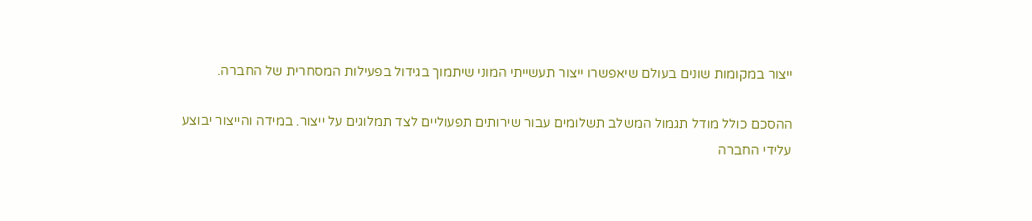ייצור במקומות שונים בעולם שיאפשרו ייצור תעשייתי המוני שיתמוך בגידול בפעילות המסחרית של החברה.

ההסכם כולל מודל תגמול המשלב תשלומים עבור שירותים תפעוליים לצד תמלוגים על ייצור. במידה והייצור יבוצע עלידי החברה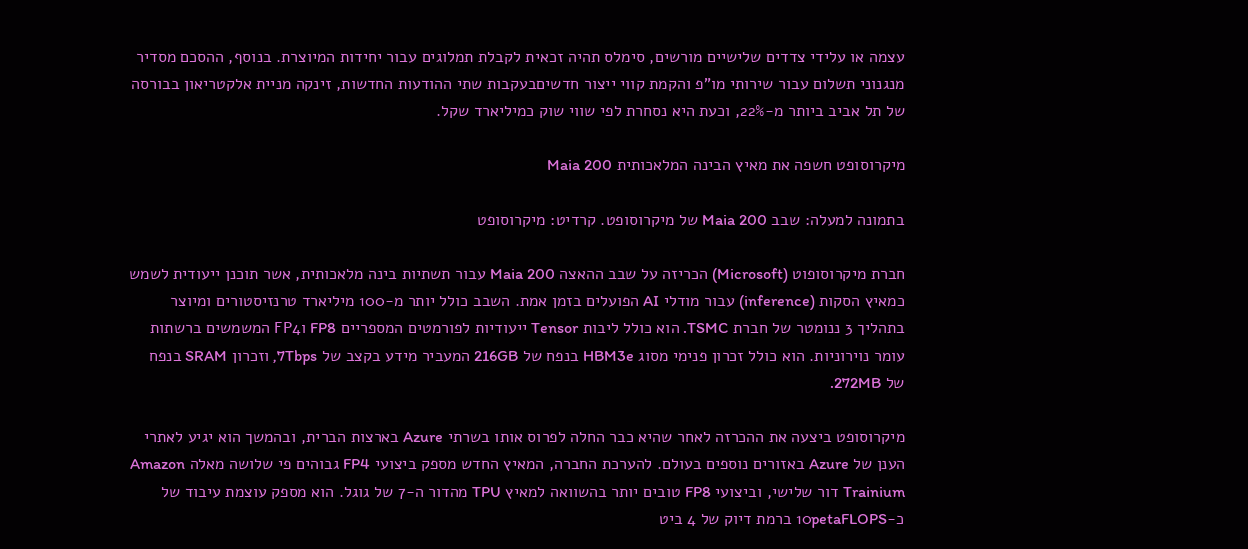עצמה או עלידי צדדים שלישיים מורשים, סימלס תהיה זכאית לקבלת תמלוגים עבור יחידות המיוצרת. בנוסף, ההסכם מסדיר מנגנוני תשלום עבור שירותי מו"פ והקמת קווי ייצור חדשיםבעקבות שתי ההודעות החדשות, זינקה מניית אלקטריאון בבורסה של תל אביב ביותר מ-22%, וכעת היא נסחרת לפי שווי שוק כמיליארד שקל.

מיקרוסופט חשפה את מאיץ הבינה המלאכותית Maia 200

בתמונה למעלה: שבב Maia 200 של מיקרוסופט. קרדיט: מיקרוסופט

חברת מיקרוסופוט (Microsoft) הכריזה על שבב ההאצה Maia 200 עבור תשתיות בינה מלאכותית, אשר תוכנן ייעודית לשמש כמאיץ הסקות (inference) עבור מודלי AI הפועלים בזמן אמת. השבב כולל יותר מ-100 מיליארד טרנזיסטורים ומיוצר בתהליך 3 ננומטר של חברת TSMC. הוא כולל ליבות Tensor ייעודיות לפורמטים המספריים FP8 וFP4 המשמשים ברשתות עומר נוירוניות. הוא כולל זכרון פנימי מסוג HBM3e בנפח של 216GB המעביר מידע בקצב של 7Tbps, וזכרון SRAM בנפח של 272MB.

מיקרוסופט ביצעה את ההכרזה לאחר שהיא כבר החלה לפרוס אותו בשרתי Azure בארצות הברית, ובהמשך הוא יגיע לאתרי הענן של Azure באזורים נוספים בעולם. להערכת החברה, המאיץ החדש מספק ביצועי FP4 גבוהים פי שלושה מאלה Amazon Trainium דור שלישי, וביצועי FP8 טובים יותר בהשוואה למאיץ TPU מהדור ה-7 של גוגל. הוא מספק עוצמת עיבוד של כ-10petaFLOPS ברמת דיוק של 4 ביט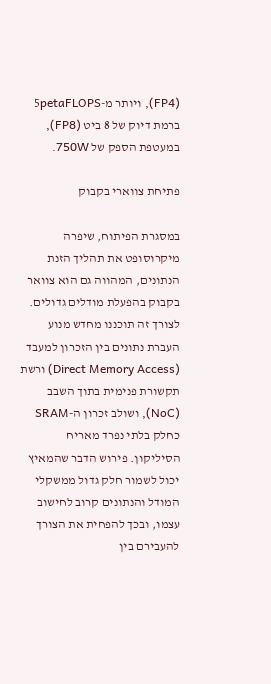(FP4), ויותר מ-5petaFLOPS ברמת דיוק של 8 ביט (FP8), במעטפת הספק של 750W.

פתיחת צווארי בקבוק

במסגרת הפיתוח, שיפרה מיקרוסופט את תהליך הזנת הנתונים, המהווה גם הוא צוואר בקבוק בהפעלת מודלים גדולים. לצורך זה תוכננו מחדש מנוע העברת נתונים בין הזכרון למעבד (Direct Memory Access) ורשת תקשורת פנימית בתוך השבב (NoC), ושולב זכרון ה-SRAM כחלק בלתי נפרד מאריח הסיליקון. פירוש הדבר שהמאיץ יכול לשמור חלק גדול ממשקלי המודל והנתונים קרוב לחישוב עצמו, ובכך להפחית את הצורך להעבירם בין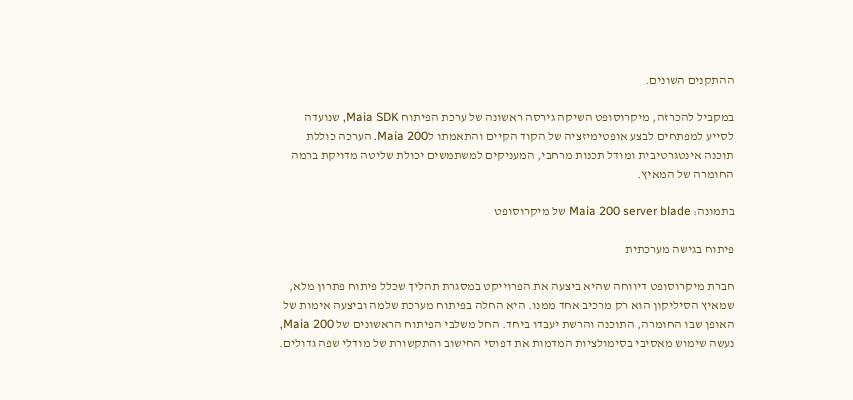ההתקנים השונים.

במקביל להכרזה, מיקרוסופט השיקה גירסה ראשונה של ערכת הפיתוח Maia SDK, שנועדה לסייע למפתחים לבצע אופטימיזציה של הקוד הקיים והתאמתו לMaia 200. הערכה כוללת תוכנה אינטגרטיבית ומודל תכנות מרחבי, המעניקים למשתמשים יכולת שליטה מדויקת ברמה החומרה של המאיץ.

בתמונה: Maia 200 server blade של מיקרוסופט

פיתוח בגישה מערכתית

חברת מיקרוסופט דיווחה שהיא ביצעה את הפרוייקט במסגרת תהליך שכלל פיתוח פתרון מלא, שמאיץ הסיליקון הוא רק מרכיב אחד ממנו. היא החלה בפיתוח מערכת שלמה וביצעה אימות של האופן שבו החומרה, התוכנה והרשת יעבדו ביחד. החל משלבי הפיתוח הראשונים של Maia 200, נעשה שימוש מאסיבי בסימולציות המדמות את דפוסי החישוב והתקשורת של מודלי שפה גדולים.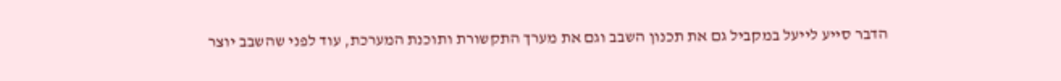הדבר סייע לייעל במקביל גם את תכנון השבב וגם את מערך התקשורת ותוכנת המערכת, עוד לפני שהשבב יוצר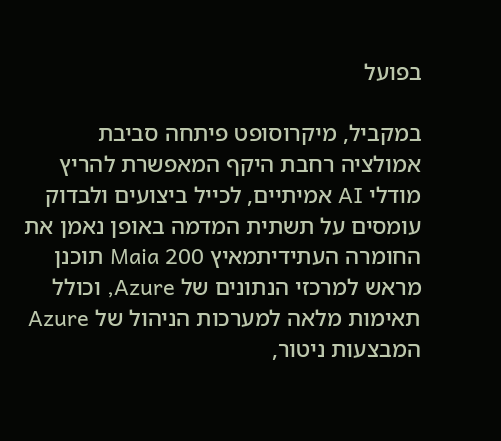בפועל

במקביל, מיקרוסופט פיתחה סביבת אמולציה רחבת היקף המאפשרת להריץ מודלי AI אמיתיים, לכייל ביצועים ולבדוק עומסים על תשתית המדמה באופן נאמן את החומרה העתידיתמאיץ Maia 200 תוכנן מראש למרכזי הנתונים של Azure, וכולל תאימות מלאה למערכות הניהול של Azure המבצעות ניטור,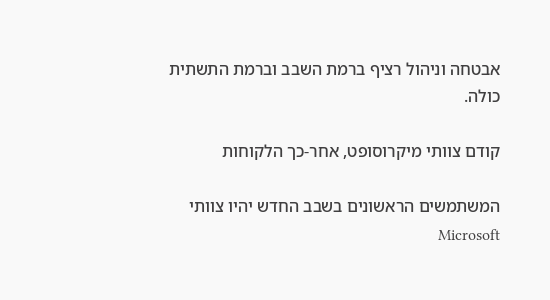אבטחה וניהול רציף ברמת השבב וברמת התשתית כולה.

קודם צוותי מיקרוסופט, אחר-כך הלקוחות

המשתמשים הראשונים בשבב החדש יהיו צוותי Microsoft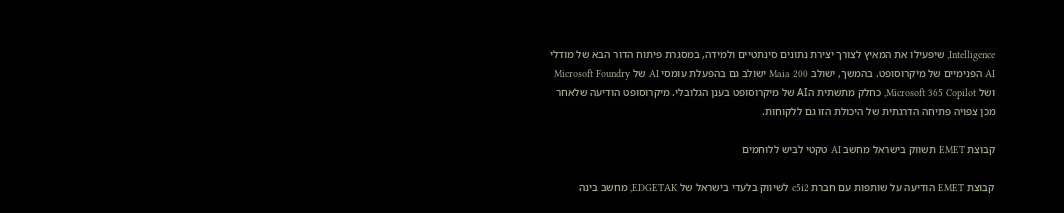Intelligence, שיפעילו את המאיץ לצורך יצירת נתונים סינתטיים ולמידה, במסגרת פיתוח הדור הבא של מודלי AI הפנימיים של מיקרוסופט. בהמשך, ישולב Maia 200 ישולב גם בהפעלת עומסי AI של Microsoft Foundry ושל Microsoft 365 Copilot, כחלק מתשתית הAI של מיקרוסופט בענן הגלובלי. מיקרוסופט הודיעה שלאחר מכן צפויה פתיחה הדרגתית של היכולת הזו גם ללקוחות.

קבוצת EMET תשווק בישראל מחשב AI טקטי לביש ללוחמים

קבוצת EMET הודיעה על שותפות עם חברת c5i2 לשיווק בלעדי בישראל של EDGETAK, מחשב בינה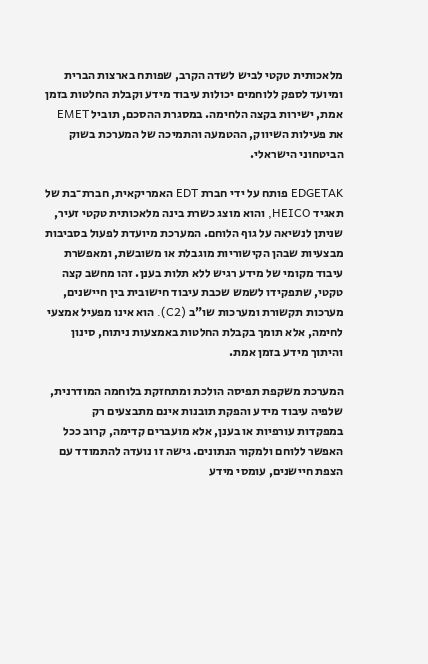מלאכותית טקטי לביש לשדה הקרב, שפותח בארצות הברית ומיועד לספק ללוחמים יכולות עיבוד מידע וקבלת החלטות בזמן אמת, ישירות בקצה הלחימה. במסגרת ההסכם, תוביל EMET את פעילות השיווק, ההטמעה והתמיכה של המערכת בשוק הביטחוני הישראלי.

EDGETAK פותח על ידי חברת EDT האמריקאית, חברת־בת של תאגיד HEICO, והוא מוצג כשרת בינה מלאכותית טקטי זעיר, שניתן לנשיאה על גוף הלוחם. המערכת מיועדת לפעול בסביבות מבצעיות שבהן הקישוריות מוגבלת או משובשת, ומאפשרת עיבוד מקומי של מידע רגיש ללא תלות בענן. זהו מחשב קצה טקטי, שתפקידו לשמש שכבת עיבוד חישובית בין חיישנים, מערכות תקשורת ומערכות שו"ב (C2). הוא אינו מפעיל אמצעי לחימה, אלא תומך בקבלת החלטות באמצעות ניתוח, סינון והיתוך מידע בזמן אמת.

המערכת משקפת תפיסה הולכת ומתחזקת בלוחמה המודרנית, שלפיה עיבוד מידע והפקת תובנות אינם מתבצעים רק במפקדות עורפיות או בענן, אלא מועברים קדימה, קרוב ככל האפשר ללוחם ולמקור הנתונים. גישה זו נועדה להתמודד עם הצפת חיישנים, עומסי מידע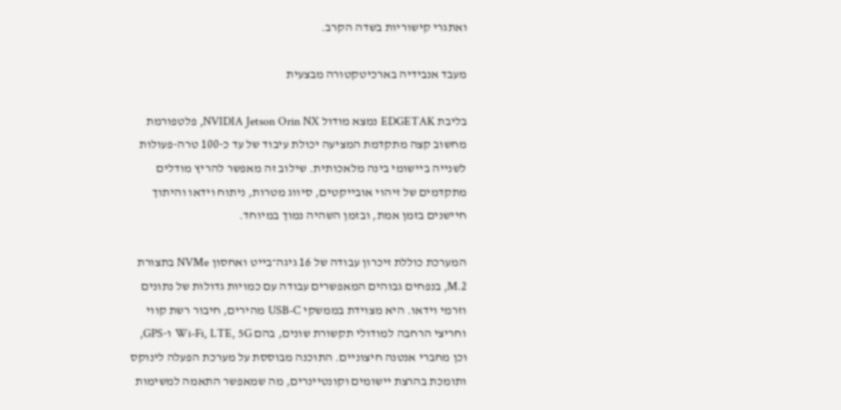ואתגרי קישוריות בשדה הקרב.

מעבד אנבידיה בארכיטקטורה מבצעית

בליבת EDGETAK נמצא מודול NVIDIA Jetson Orin NX, פלטפורמת מחשוב קצה מתקדמת המציעה יכולת עיבוד של עד כ-100 טרה-פעולות לשנייה ביישומי בינה מלאכותית. שילוב זה מאפשר להריץ מודלים מתקדמים של זיהוי אובייקטים, סיווג מטרות, ניתוח וידאו והיתוך חיישנים בזמן אמת, ובזמן השהיה נמוך במיוחד.

המערכת כוללת זיכרון עבודה של 16 גיגה־בייט ואחסון NVMe בתצורת M.2, בנפחים גבוהים המאפשרים עבודה עם כמויות גדולות של נתונים וזרמי וידאו. היא מצוידת בממשקי USB-C מהירים, חיבור רשת קווי וחריצי הרחבה למודולי תקשורת שונים, בהם Wi-Fi, LTE, 5G ו-GPS, וכן מחברי אנטנה חיצוניים. התוכנה מבוססת על מערכת הפעלה לינוקס ותומכת בהרצת יישומים וקונטיינרים, מה שמאפשר התאמה למשימות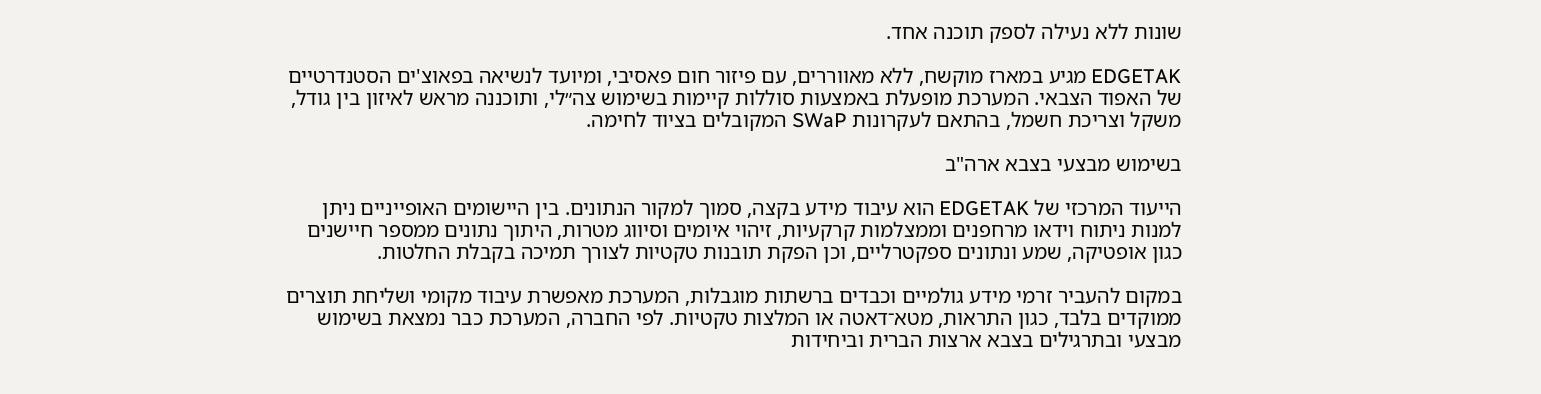שונות ללא נעילה לספק תוכנה אחד.

EDGETAK מגיע במארז מוקשח, ללא מאווררים, עם פיזור חום פאסיבי, ומיועד לנשיאה בפאוצ'ים הסטנדרטיים של האפוד הצבאי. המערכת מופעלת באמצעות סוללות קיימות בשימוש צה״לי, ותוכננה מראש לאיזון בין גודל, משקל וצריכת חשמל, בהתאם לעקרונות SWaP המקובלים בציוד לחימה.

בשימוש מבצעי בצבא ארה"ב

הייעוד המרכזי של EDGETAK הוא עיבוד מידע בקצה, סמוך למקור הנתונים. בין היישומים האופייניים ניתן למנות ניתוח וידאו מרחפנים וממצלמות קרקעיות, זיהוי איומים וסיווג מטרות, היתוך נתונים ממספר חיישנים כגון אופטיקה, שמע ונתונים ספקטרליים, וכן הפקת תובנות טקטיות לצורך תמיכה בקבלת החלטות.

במקום להעביר זרמי מידע גולמיים וכבדים ברשתות מוגבלות, המערכת מאפשרת עיבוד מקומי ושליחת תוצרים ממוקדים בלבד, כגון התראות, מטא־דאטה או המלצות טקטיות. לפי החברה, המערכת כבר נמצאת בשימוש מבצעי ובתרגילים בצבא ארצות הברית וביחידות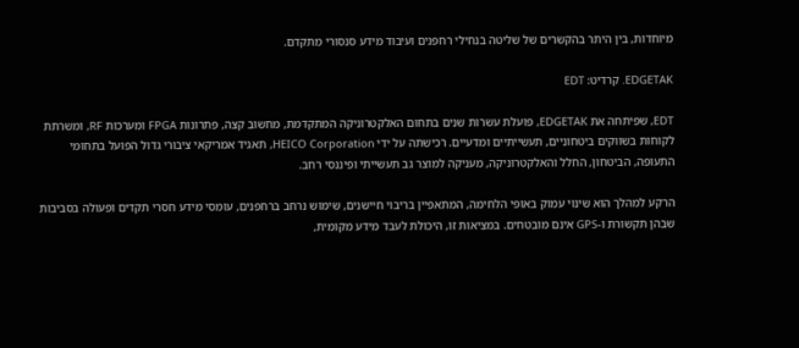מיוחדות, בין היתר בהקשרים של שליטה בנחילי רחפנים ועיבוד מידע סנסורי מתקדם.

EDGETAK. קרדיט: EDT

EDT, שפיתחה את EDGETAK, פועלת עשרות שנים בתחום האלקטרוניקה המתקדמת, מחשוב קצה, פתרונות FPGA ומערכות RF, ומשרתת לקוחות בשווקים ביטחוניים, תעשייתיים ומדעיים. רכישתה על ידי HEICO Corporation, תאגיד אמריקאי ציבורי גדול הפועל בתחומי התעופה, הביטחון, החלל והאלקטרוניקה, מעניקה למוצר גב תעשייתי ופיננסי רחב.

הרקע למהלך הוא שינוי עמוק באופי הלחימה, המתאפיין בריבוי חיישנים, שימוש נרחב ברחפנים, עומסי מידע חסרי תקדים ופעולה בסביבות שבהן תקשורת ו-GPS אינם מובטחים. במציאות זו, היכולת לעבד מידע מקומית,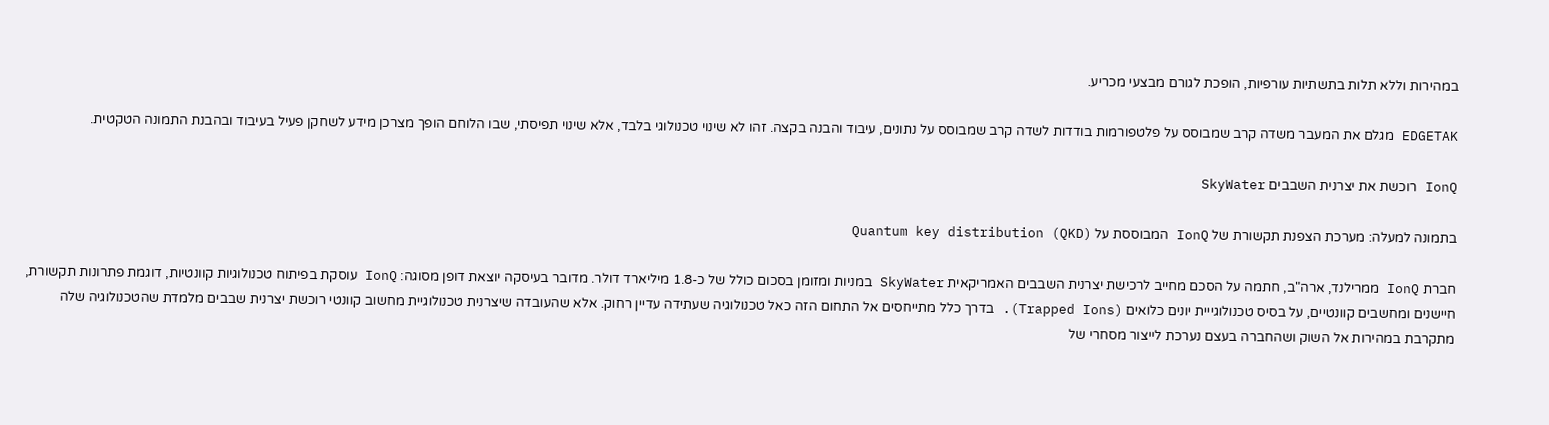במהירות וללא תלות בתשתיות עורפיות, הופכת לגורם מבצעי מכריע.

EDGETAK מגלם את המעבר משדה קרב שמבוסס על פלטפורמות בודדות לשדה קרב שמבוסס על נתונים, עיבוד והבנה בקצה. זהו לא שינוי טכנולוגי בלבד, אלא שינוי תפיסתי, שבו הלוחם הופך מצרכן מידע לשחקן פעיל בעיבוד ובהבנת התמונה הטקטית.

IonQ רוכשת את יצרנית השבבים SkyWater

בתמונה למעלה: מערכת הצפנת תקשורת של IonQ המבוססת על Quantum key distribution (QKD)

חברת IonQ ממרילנד, ארה"ב, חתמה על הסכם מחייב לרכישת יצרנית השבבים האמריקאית SkyWater במניות ומזומן בסכום כולל של כ-1.8 מיליארד דולר. מדובר בעיסקה יוצאת דופן מסוגה: IonQ עוסקת בפיתוח טכנולוגיות קוונטיות, דוגמת פתרונות תקשורת, חיישנים ומחשבים קוונטיים, על בסיס טכנולוגייית יונים כלואים (Trapped Ions). בדרך כלל מתייחסים אל התחום הזה כאל טכנולוגיה שעתידה עדיין רחוק. אלא שהעובדה שיצרנית טכנולוגיית מחשוב קוונטי רוכשת יצרנית שבבים מלמדת שהטכנולוגיה שלה מתקרבת במהירות אל השוק ושהחברה בעצם נערכת לייצור מסחרי של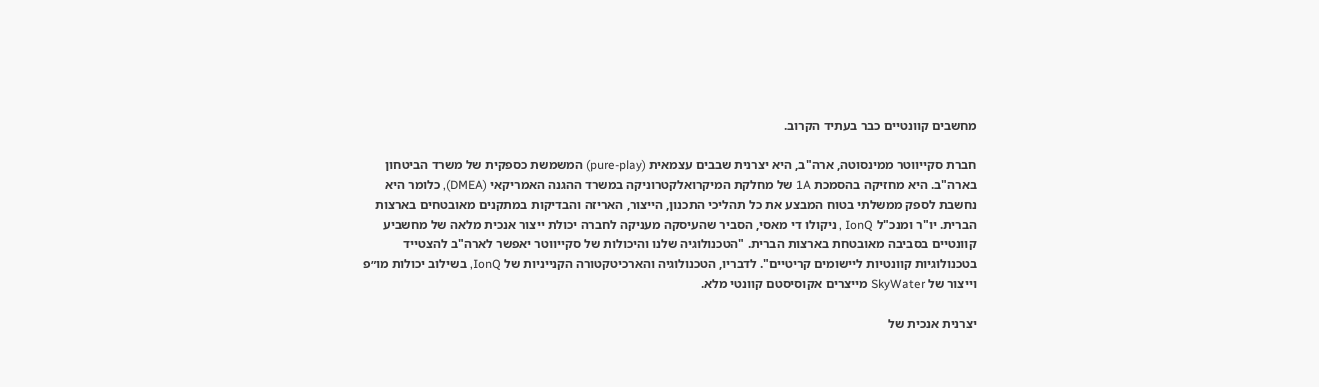מחשבים קוונטיים כבר בעתיד הקרוב.

חברת סקייווטר ממינסוטה, ארה"ב, היא יצרנית שבבים עצמאית (pure-play) המשמשת כספקית של משרד הביטחון בארה"ב. היא מחזיקה בהסמכת 1A של מחלקת המיקרואלקטרוניקה במשרד ההגנה האמריקאי (DMEA), כלומר היא נחשבת לספק ממשלתי בטוח המבצע את כל תהליכי התכנון, הייצור, האריזה והבדיקות במתקנים מאובטחים בארצות הברית. יו"ר ומנכ"ל IonQ , ניקולו די מאסי, הסביר שהעיסקה מעניקה לחברה יכולת ייצור אנכית מלאה של מחשביע קוונטיים בסביבה מאובטחת בארצות הברית. "הטכנולוגיה שלנו והיכולות של סקייווטר יאפשר לארה"ב להצטייד בטכנולוגיות קוונטיות ליישומים קריטיים". לדבריו, הטכנולוגיה והארכיטקטורה הקנייניות של IonQ, בשילוב יכולות מו״פ וייצור של SkyWater מייצרים אקוסיסטם קוונטי מלא.

יצרנית אנכית של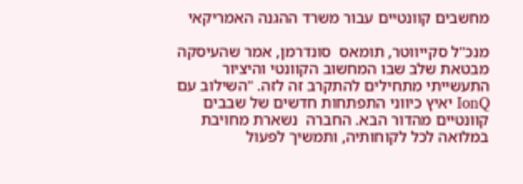מחשבים קוונטיים עבור משרד ההגנה האמריקאי

מנכ"ל סקייווטר, תומאס  סונדרמן, אמר שהעיסקה מבטאת שלב שבו המחשוב הקוונטי והיציור התעשייתי מתחילים להתקרב זה לזה. "השילוב עם IonQ יאיץ כיווני התפתחות חדשים של שבבים קוונטיים מהדור הבא. החברה  נשארת מחויבת במלואה לכל לקוחותיה, ותמשיך לפעול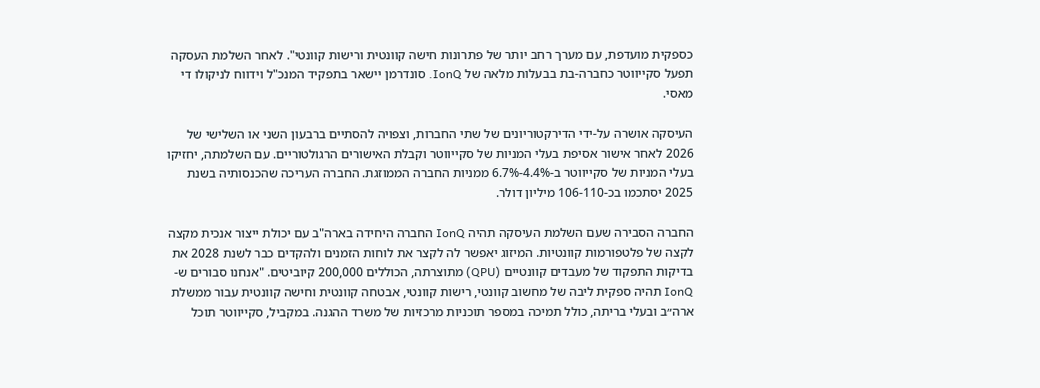כספקית מועדפת, עם מערך רחב יותר של פתרונות חישה קוונטית ורישות קוונטי". לאחר השלמת העסקה תפעל סקייווטר כחברה-בת בבעלות מלאה של IonQ. סונדרמן יישאר בתפקיד המנכ"ל וידווח לניקולו די מאסי.

העיסקה אושרה על-ידי הדירקטוריונים של שתי החברות, וצפויה להסתיים ברבעון השני או השלישי של 2026 לאחר אישור אסיפת בעלי המניות של סקייווטר וקבלת האישורים הרגולטוריים. עם השלמתה, יחזיקו בעלי המניות של סקייווטר ב-4.4%-6.7% ממניות החברה הממוזגת. החברה העריכה שהכנסותיה בשנת 2025 יסתכמו בכ-106-110 מיליון דולר.

החברה הסבירה שעם השלמת העיסקה תהיה IonQ החברה היחידה בארה"ב עם יכולת ייצור אנכית מקצה לקצה של פלטפורמות קוונטיות. המיזוג יאפשר לה לקצר את לוחות הזמנים ולהקדים כבר לשנת 2028 את בדיקות התפקוד של מעבדים קוונטיים (QPU) מתוצרתה, הכוללים 200,000 קיוביטים. "אנחנו סבורים ש-IonQ תהיה ספקית ליבה של מחשוב קוונטי, רישות קוונטי, אבטחה קוונטית וחישה קוונטית עבור ממשלת ארה״ב ובעלי בריתה, כולל תמיכה במספר תוכניות מרכזיות של משרד ההגנה. במקביל, סקייווטר תוכל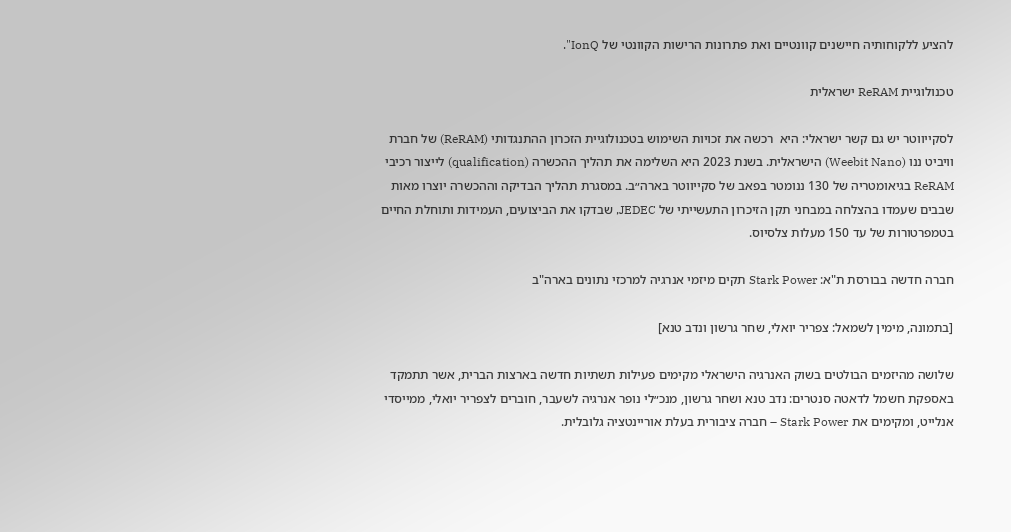להציע ללקוחותיה חיישנים קוונטיים ואת פתרונות הרישות הקוונטי של IonQ".

טכנולוגיית ReRAM ישראלית

לסקייווטר יש גם קשר ישראלי: היא  רכשה את זכויות השימוש בטכנולוגיית הזכרון ההתנגדותי (ReRAM) של חברת וויביט ננו (Weebit Nano) הישראלית. בשנת 2023 היא השלימה את תהליך ההכשרה (qualification) לייצור רכיבי ReRAM בגיאומטריה של 130 ננומטר בפאב של סקייווטר בארה״ב. במסגרת תהליך הבדיקה וההכשרה יוצרו מאות שבבים שעמדו בהצלחה במבחני תקן הזיכרון התעשייתי של JEDEC, שבדקו את הביצועים, העמידות ותוחלת החיים בטמפרטורות של עד 150 מעלות צלסיוס.

חברה חדשה בבורסת ת"א: Stark Power תקים מיזמי אנרגיה למרכזי נתונים בארה"ב

[בתמונה, מימין לשמאל: צפריר יואלי, שחר גרשון ונדב טנא]

שלושה מהיזמים הבולטים בשוק האנרגיה הישראלי מקימים פעילות תשתיות חדשה בארצות הברית, אשר תתמקד באספקת חשמל לדאטה סנטרים: נדב טנא ושחר גרשון, מנכ״לי נופר אנרגיה לשעבר, חוברים לצפריר יואלי, ממייסדי אנלייט, ומקימים את Stark Power – חברה ציבורית בעלת אוריינטציה גלובלית.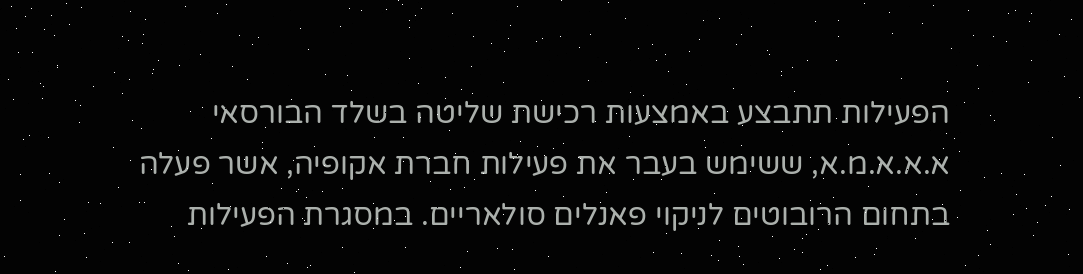הפעילות תתבצע באמצעות רכישת שליטה בשלד הבורסאי א.א.א.מ.א, ששימש בעבר את פעילות חברת אקופיה, אשר פעלה בתחום הרובוטים לניקוי פאנלים סולאריים. במסגרת הפעילות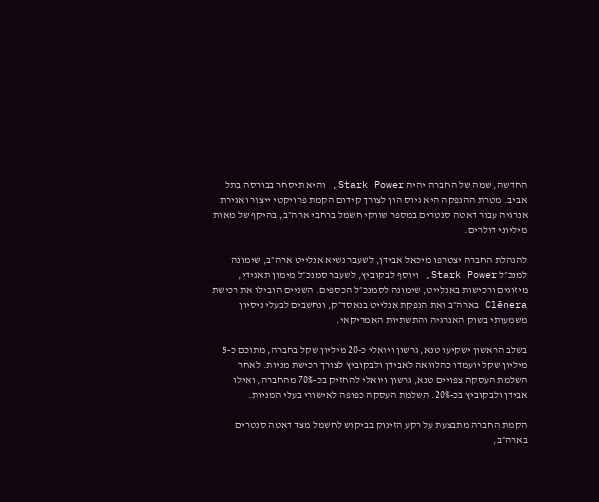החדשה, שמה של החברה יהיה Stark Power, והיא תיסחר בבורסה בתל אביב. מטרת ההנפקה היא גיוס הון לצורך קידום הקמת פרויקטי ייצור ואגירת אנרגיה עבור דאטה סנטרים במספר שווקי חשמל ברחבי ארה״ב, בהיקף של מאות מיליוני דולרים.

להנהלת החברה יצטרפו מיכאל אבידן, לשעבר נשיא אנלייט ארה״ב, שימונה למנכ״ל Stark Power, ויוסף לבקוביץ, לשעבר סמנכ״ל מימון תאגידי, מיזוגים ורכישות באנלייט, שימונה לסמנכ״ל הכספים. השניים הובילו את רכישת Clēnera בארה״ב ואת הנפקת אנלייט בנאסד״ק, ונחשבים לבעלי ניסיון משמעותי בשוק האנרגיה והתשתיות האמריקאי.

בשלב הראשון ישקיעו טנא, גרשון ויואלי כ-20 מיליון שקל בחברה, מתוכם כ-5 מיליון שקל יועמדו כהלוואה לאבידן ולבקוביץ לצורך רכישת מניות. לאחר השלמת העסקה צפויים טנא, גרשון ויואלי להחזיק בכ-70% מהחברה, ואילו אבידן ולבקוביץ בכ-20%. השלמת העסקה כפופה לאישורי בעלי המניות.

הקמת החברה מתבצעת על רקע הזינוק בביקוש לחשמל מצד דאטה סנטרים בארה״ב,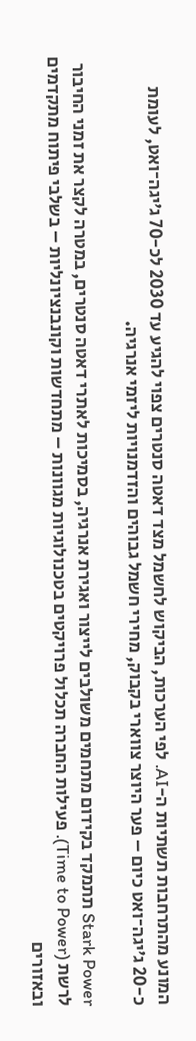המונע מהתרחבות תשתיות ה-AI. לפי הערכות, הביקוש לחשמל מצד דאטה סנטרים צפוי להגיע עד 2030 לכ-70 ג׳יגה־ואט, לעומת כ-20 ג׳יגה־ואט כיום – פער היוצר צווארי בקבוק, מחירי חשמל גבוהים והזדמנויות ליזמי אנרגיה.

Stark Power תתמקד בקידום מתחמים משולבים לייצור ואגירת אנרגיה, בסמיכות לאתרי דאטה סנטרים, במטרה לקצר את זמני החיבור לרשת (Time to Power). פעילות החברה תכלול פרויקטים בטכנולוגיות מגוונות – מתחדשות וקונבנציונליות – בשלבי פיתוח מתקדמים ובאזורים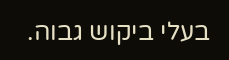בעלי ביקוש גבוה.